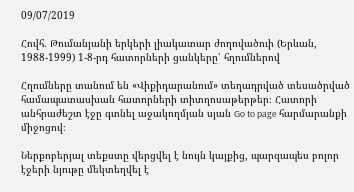09/07/2019

Հովհ. Թումանյանի երկերի լիակատար ժողովածուի (Երևան, 1988-1999) 1-8-րդ հատորների ցանկերը՝ հղումներով

Հղումները տանում են «Վիքիդարանում» տեղադրված տեսածրված համապատասխան հատորների տիտղոսաթերթեր։ Հատորի անհրաժեշտ էջը գտնել աջակողմյան սյան Go to page հարմարանքի միջոցով։

Ներքոբերյալ տեքստը վերցվել է նույն կայքից, պարզապես բոլոր էջերի նյութը մեկտեղվել է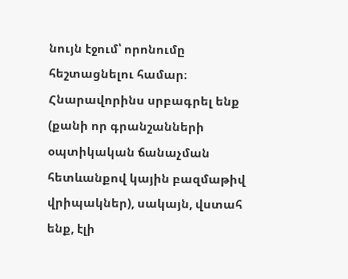նույն էջում՝ որոնումը հեշտացնելու համար։ Հնարավորինս սրբագրել ենք (քանի որ գրանշանների օպտիկական ճանաչման հետևանքով կային բազմաթիվ վրիպակներ), սակայն, վստահ ենք, էլի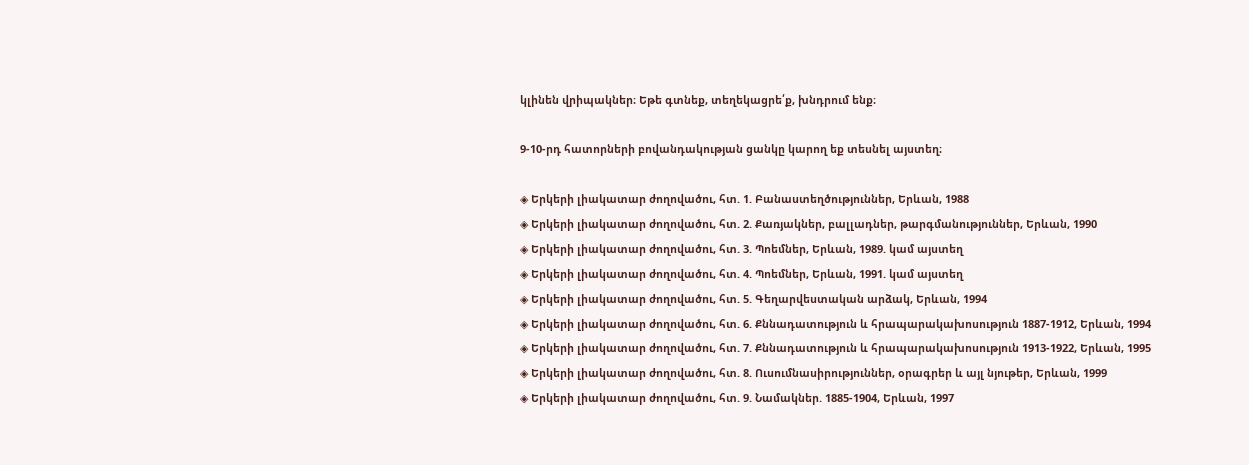կլինեն վրիպակներ։ Եթե գտնեք, տեղեկացրե՛ք, խնդրում ենք։

9-10-րդ հատորների բովանդակության ցանկը կարող եք տեսնել այստեղ։

◈ Երկերի լիակատար ժողովածու, հտ. 1. Բանաստեղծություններ, Երևան, 1988
◈ Երկերի լիակատար ժողովածու, հտ. 2. Քառյակներ, բալլադներ, թարգմանություններ, Երևան, 1990
◈ Երկերի լիակատար ժողովածու, հտ. 3. Պոեմներ, Երևան, 1989. կամ այստեղ
◈ Երկերի լիակատար ժողովածու, հտ. 4. Պոեմներ, Երևան, 1991. կամ այստեղ
◈ Երկերի լիակատար ժողովածու, հտ. 5. Գեղարվեստական արձակ, Երևան, 1994
◈ Երկերի լիակատար ժողովածու, հտ. 6. Քննադատություն և հրապարակախոսություն 1887-1912, Երևան, 1994
◈ Երկերի լիակատար ժողովածու, հտ. 7. Քննադատություն և հրապարակախոսություն 1913-1922, Երևան, 1995
◈ Երկերի լիակատար ժողովածու, հտ. 8. Ուսումնասիրություններ, օրագրեր և այլ նյութեր, Երևան, 1999
◈ Երկերի լիակատար ժողովածու, հտ. 9. Նամակներ. 1885-1904, Երևան, 1997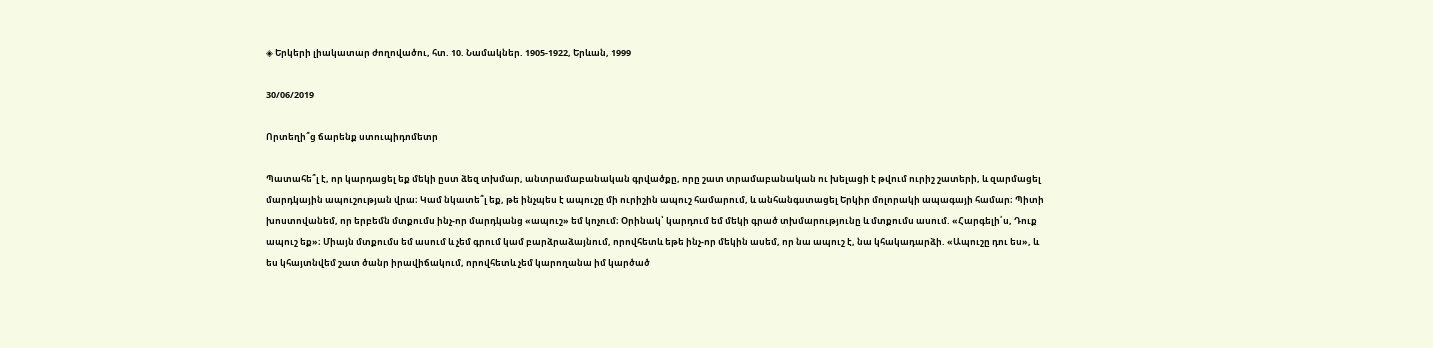◈ Երկերի լիակատար ժողովածու, հտ. 10. Նամակներ. 1905-1922, Երևան, 1999

30/06/2019

Որտեղի՞ց ճարենք ստուպիդոմետր

Պատահե՞լ է, որ կարդացել եք մեկի ըստ ձեզ տխմար, անտրամաբանական գրվածքը, որը շատ տրամաբանական ու խելացի է թվում ուրիշ շատերի, և զարմացել մարդկային ապուշության վրա։ Կամ նկատե՞լ եք, թե ինչպես է ապուշը մի ուրիշին ապուշ համարում, և անհանգստացել Երկիր մոլորակի ապագայի համար։ Պիտի խոստովանեմ, որ երբեմն մտքումս ինչ-որ մարդկանց «ապուշ» եմ կոչում։ Օրինակ՝ կարդում եմ մեկի գրած տխմարությունը և մտքումս ասում. «Հարգելի՛ս, Դուք ապուշ եք»։ Միայն մտքումս եմ ասում և չեմ գրում կամ բարձրաձայնում, որովհետև եթե ինչ-որ մեկին ասեմ, որ նա ապուշ է, նա կհակադարձի. «Ապուշը դու ես», և ես կհայտնվեմ շատ ծանր իրավիճակում, որովհետև չեմ կարողանա իմ կարծած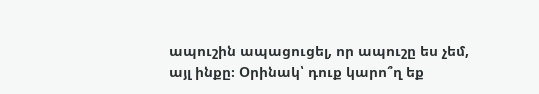ապուշին ապացուցել, որ ապուշը ես չեմ, այլ ինքը։ Օրինակ՝ դուք կարո՞ղ եք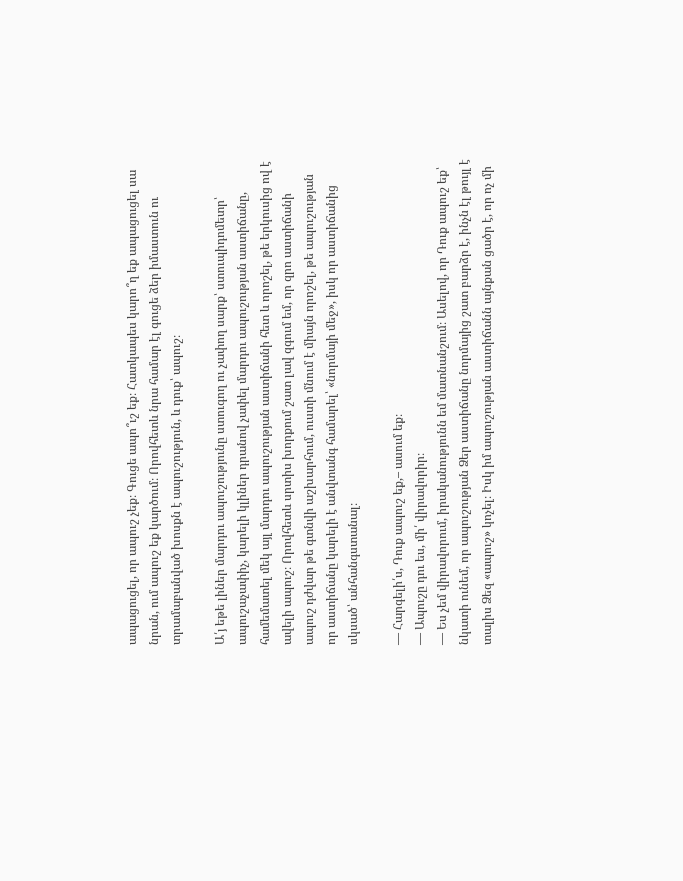ապացուցել, որ ապուշ չեք։ Գուցե ապո՞ւշ եք։ Հատկապես կարո՞ղ եք ապացուցել սա նրան, ում ապուշ եք կարծում։ Որովհետև նրա համար էլ գուցե ձեր իմաստուն ու տրամաբանված խոսքն է ապուշություն, և դուք՝ ապուշ։

Ա՛յ եթե լիներ մարդու ապուշությունը ստուգող ու չափող սարք՝ ստուպիդոմետր՝ ապուշաչափիչ, կարելի կլիներ դրանով չափել մարդու ապուշության աստիճանը, համեմատել մեկ այլ մարդու ապուշության աստիճանի հետ և որոշել, թե երկուսից ով է ավելի ապուշ։ Որովհետև սրտիս խորքում շատ լավ զգում եմ, որ զրո աստիճանի ապուշ դժվար թե գտնվի աշխարհում, ուստի մնում է միայն որոշել, թե ապուշության որ աստիճանը կարելի է անվտանգ համարել՝ «նորմայի մեջ», իսկ որ աստիճանից սկսած՝ անհանգստանալ։

— Հարգելի՛ս, Դուք ապուշ եք,– ասում եք։
— Ապուշը դու ես, մի՛ վիրավորիր։
— Ես չեմ վիրավորում, իրականությունն եմ մատնանշում։ Ասելով, որ Դուք ապուշ եք՝ նկատի ունեմ, որ ապուշության Ձեր աստիճանը նորմայից շատ բարձր է, ինչն էլ թույլ է տալիս Ձեզ «ապուշ» կոչել։ Իսկ իմ ապուշության աստիճանն այնքան ցածր է, որ ոչ մի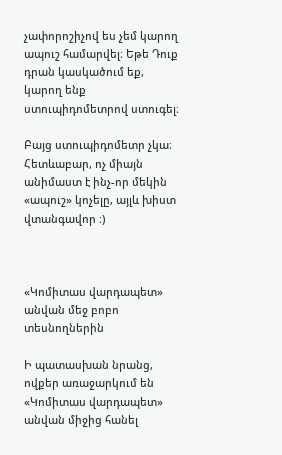չափորոշիչով ես չեմ կարող ապուշ համարվել։ Եթե Դուք դրան կասկածում եք, կարող ենք ստուպիդոմետրով ստուգել։

Բայց ստուպիդոմետր չկա։ Հետևաբար, ոչ միայն անիմաստ է ինչ-որ մեկին «ապուշ» կոչելը, այլև խիստ վտանգավոր ։)



«Կոմիտաս վարդապետ» անվան մեջ բոբո տեսնողներին

Ի պատասխան նրանց, ովքեր առաջարկում են «Կոմիտաս վարդապետ» անվան միջից հանել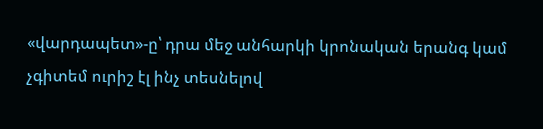«վարդապետ»-ը՝ դրա մեջ անհարկի կրոնական երանգ կամ չգիտեմ ուրիշ էլ ինչ տեսնելով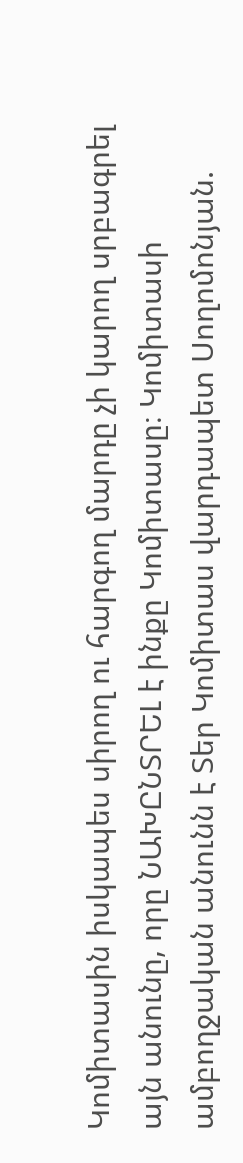Կոմիտասին իսկապես սիրող ու հարգող մարդը չի կարող սրբագրել այն անունը, որը ՆԱԽԸՆՏՐԵԼ է ինքը Կոմիտասը։ Կոմիտասի ամբողջական անունն է Տեր Կոմիտաս վարդապետ Սողոմոնյան.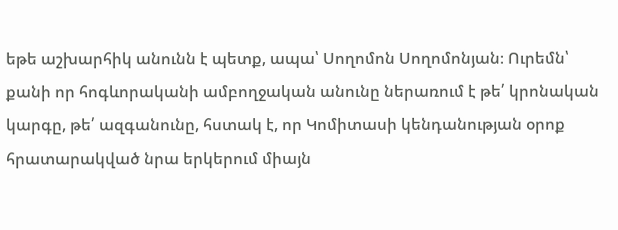եթե աշխարհիկ անունն է պետք, ապա՝ Սողոմոն Սողոմոնյան։ Ուրեմն՝ քանի որ հոգևորականի ամբողջական անունը ներառում է թե՛ կրոնական կարգը, թե՛ ազգանունը, հստակ է, որ Կոմիտասի կենդանության օրոք հրատարակված նրա երկերում միայն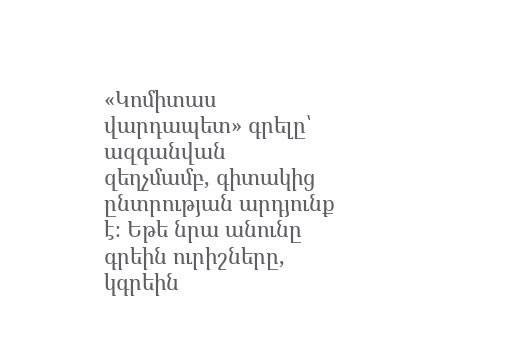«Կոմիտաս վարդապետ» գրելը՝ ազգանվան զեղչմամբ, գիտակից ընտրության արդյունք է։ Եթե նրա անունը գրեին ուրիշները, կգրեին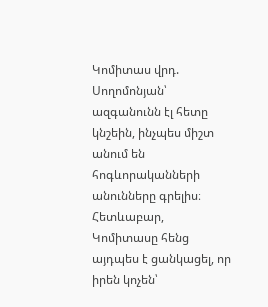Կոմիտաս վրդ. Սողոմոնյան՝ ազգանունն էլ հետը կնշեին, ինչպես միշտ անում են հոգևորականների անունները գրելիս։ Հետևաբար, Կոմիտասը հենց այդպես է ցանկացել, որ իրեն կոչեն՝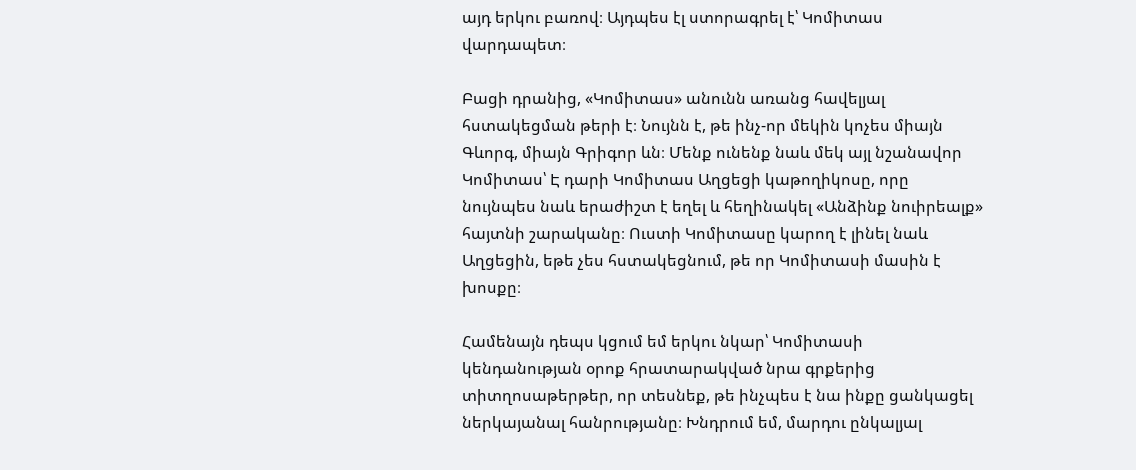այդ երկու բառով։ Այդպես էլ ստորագրել է՝ Կոմիտաս վարդապետ։

Բացի դրանից, «Կոմիտաս» անունն առանց հավելյալ հստակեցման թերի է։ Նույնն է, թե ինչ-որ մեկին կոչես միայն Գևորգ, միայն Գրիգոր ևն։ Մենք ունենք նաև մեկ այլ նշանավոր Կոմիտաս՝ Է դարի Կոմիտաս Աղցեցի կաթողիկոսը, որը նույնպես նաև երաժիշտ է եղել և հեղինակել «Անձինք նուիրեալք» հայտնի շարականը։ Ուստի Կոմիտասը կարող է լինել նաև Աղցեցին, եթե չես հստակեցնում, թե որ Կոմիտասի մասին է խոսքը։

Համենայն դեպս կցում եմ երկու նկար՝ Կոմիտասի կենդանության օրոք հրատարակված նրա գրքերից տիտղոսաթերթեր, որ տեսնեք, թե ինչպես է նա ինքը ցանկացել ներկայանալ հանրությանը։ Խնդրում եմ, մարդու ընկալյալ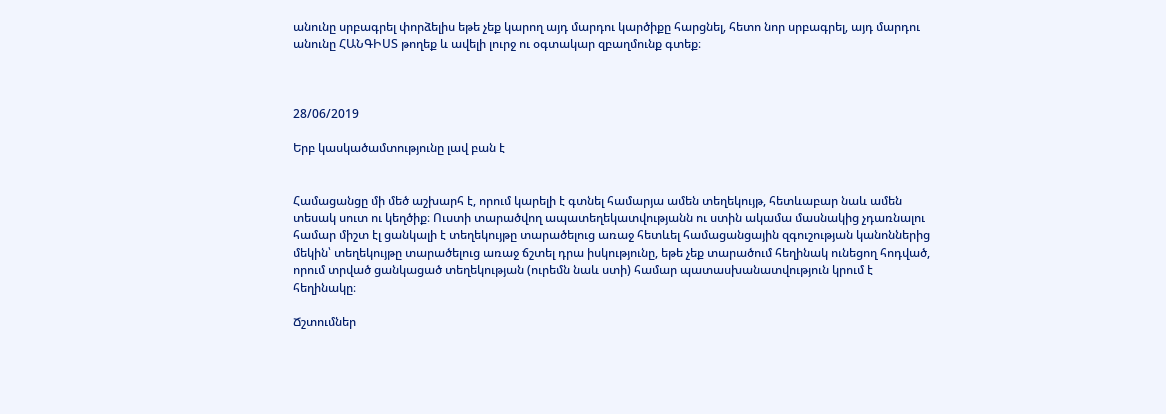անունը սրբագրել փորձելիս եթե չեք կարող այդ մարդու կարծիքը հարցնել, հետո նոր սրբագրել, այդ մարդու անունը ՀԱՆԳԻՍՏ թողեք և ավելի լուրջ ու օգտակար զբաղմունք գտեք։



28/06/2019

Երբ կասկածամտությունը լավ բան է


Համացանցը մի մեծ աշխարհ է, որում կարելի է գտնել համարյա ամեն տեղեկույթ, հետևաբար նաև ամեն տեսակ սուտ ու կեղծիք։ Ուստի տարածվող ապատեղեկատվությանն ու ստին ակամա մասնակից չդառնալու համար միշտ էլ ցանկալի է տեղեկույթը տարածելուց առաջ հետևել համացանցային զգուշության կանոններից մեկին՝ տեղեկույթը տարածելուց առաջ ճշտել դրա իսկությունը, եթե չեք տարածում հեղինակ ունեցող հոդված, որում տրված ցանկացած տեղեկության (ուրեմն նաև ստի) համար պատասխանատվություն կրում է հեղինակը։

Ճշտումներ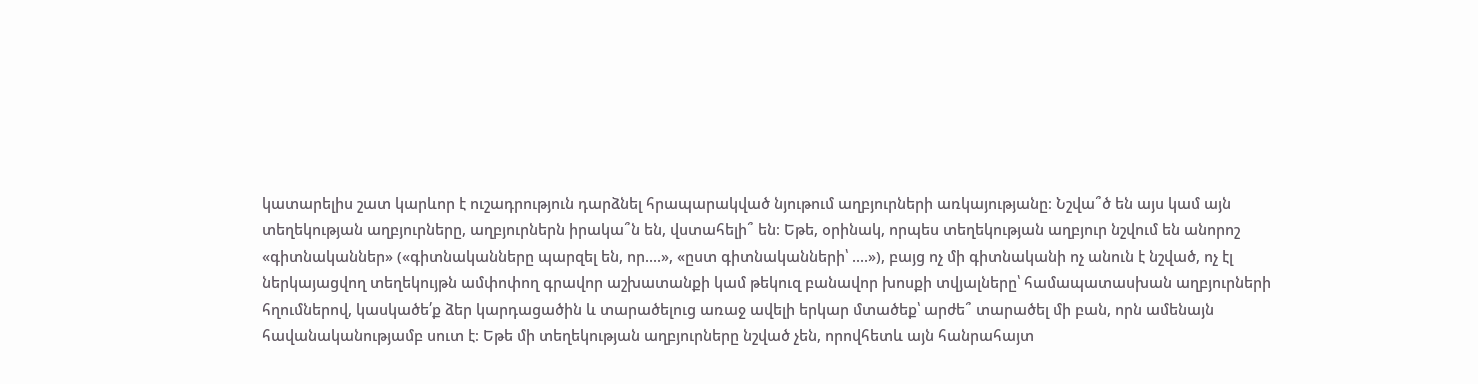կատարելիս շատ կարևոր է ուշադրություն դարձնել հրապարակված նյութում աղբյուրների առկայությանը։ Նշվա՞ծ են այս կամ այն տեղեկության աղբյուրները, աղբյուրներն իրակա՞ն են, վստահելի՞ են։ Եթե, օրինակ, որպես տեղեկության աղբյուր նշվում են անորոշ «գիտնականներ» («գիտնականները պարզել են, որ....», «ըստ գիտնականների՝ ....»), բայց ոչ մի գիտնականի ոչ անուն է նշված, ոչ էլ ներկայացվող տեղեկույթն ամփոփող գրավոր աշխատանքի կամ թեկուզ բանավոր խոսքի տվյալները՝ համապատասխան աղբյուրների հղումներով, կասկածե՛ք ձեր կարդացածին և տարածելուց առաջ ավելի երկար մտածեք՝ արժե՞ տարածել մի բան, որն ամենայն հավանականությամբ սուտ է։ Եթե մի տեղեկության աղբյուրները նշված չեն, որովհետև այն հանրահայտ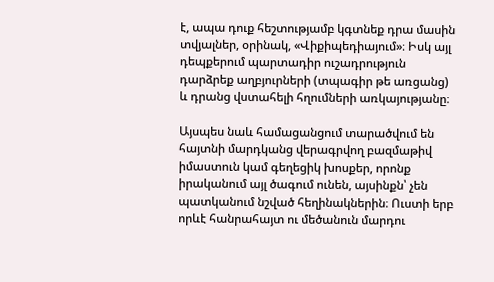է, ապա դուք հեշտությամբ կգտնեք դրա մասին տվյալներ, օրինակ, «Վիքիպեդիայում»։ Իսկ այլ դեպքերում պարտադիր ուշադրություն դարձրեք աղբյուրների (տպագիր թե առցանց) և դրանց վստահելի հղումների առկայությանը։

Այսպես նաև համացանցում տարածվում են հայտնի մարդկանց վերագրվող բազմաթիվ իմաստուն կամ գեղեցիկ խոսքեր, որոնք իրականում այլ ծագում ունեն, այսինքն՝ չեն պատկանում նշված հեղինակներին։ Ուստի երբ որևէ հանրահայտ ու մեծանուն մարդու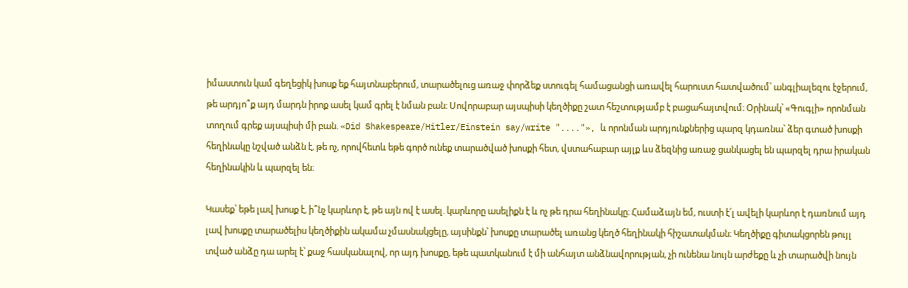իմաստուն կամ գեղեցիկ խոսք եք հայտնաբերում, տարածելուց առաջ փորձեք ստուգել համացանցի առավել հարուստ հատվածում՝ անգլիալեզու էջերում, թե արդյո՞ք այդ մարդն իրոք ասել կամ գրել է նման բան։ Սովորաբար այսպիսի կեղծիքը շատ հեշտությամբ է բացահայտվում։ Օրինակ՝ «Գուգլի» որոնման տողում գրեք այսպիսի մի բան. «Did Shakespeare/Hitler/Einstein say/write "...."», և որոնման արդյունքներից պարզ կդառնա՝ ձեր գտած խոսքի հեղինակը նշված անձն է, թե ոչ, որովհետև եթե գործ ունեք տարածված խոսքի հետ, վստահաբար այլք ևս ձեզնից առաջ ցանկացել են պարզել դրա իրական հեղինակին և պարզել են։

Կասեք՝ եթե լավ խոսք է, ի՞նչ կարևոր է, թե այն ով է ասել. կարևորը ասելիքն է և ոչ թե դրա հեղինակը։ Համաձայն եմ, ուստի է՛լ ավելի կարևոր է դառնում այդ լավ խոսքը տարածելիս կեղծիքին ակամա չմասնակցելը, այսինքն՝ խոսքը տարածել առանց կեղծ հեղինակի հիշատակման։ Կեղծիքը գիտակցորեն թույլ տված անձը դա արել է՝ քաջ հասկանալով, որ այդ խոսքը, եթե պատկանում է մի անհայտ անձնավորության, չի ունենա նույն արժեքը և չի տարածվի նույն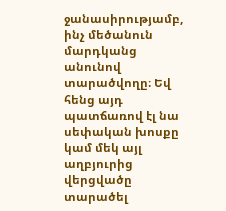ջանասիրությամբ, ինչ մեծանուն մարդկանց անունով տարածվողը։ Եվ հենց այդ պատճառով էլ նա սեփական խոսքը կամ մեկ այլ աղբյուրից վերցվածը տարածել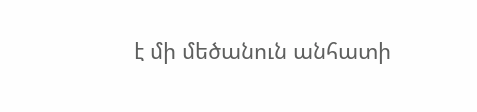է մի մեծանուն անհատի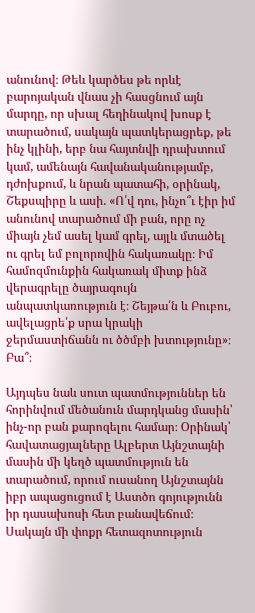անունով։ Թեև կարծես թե որևէ բարոյական վնաս չի հասցնում այն մարդը, որ սխալ հեղինակով խոսք է տարածում, սակայն պատկերացրեք, թե ինչ կլինի, երբ նա հայտնվի դրախտում կամ, ամենայն հավանականությամբ, դժոխքում, և նրան պատահի, օրինակ, Շեքսպիրը և ասի. «Ո՛վ դու, ինչո՞ւ էիր իմ անունով տարածում մի բան, որը ոչ միայն չեմ ասել կամ գրել, այլև մտածել ու գրել եմ բոլորովին հակառակը։ Իմ համոզմունքին հակառակ միտք ինձ վերագրելը ծայրագույն անպատկառություն է։ Շեյթա՛ն և Բուբու, ավելացրե՛ք սրա կրակի ջերմաստիճանն ու ծծմբի խտությունը»։ Բա՞։

Այդպես նաև սուտ պատմություններ են հորինվում մեծանուն մարդկանց մասին՝ ինչ-որ բան քարոզելու համար։ Օրինակ՝ հավատացյալները Ալբերտ Այնշտայնի մասին մի կեղծ պատմություն են տարածում, որում ուսանող Այնշտայնն իբր ապացուցում է Աստծո գոյությունն իր դասախոսի հետ բանավեճում։ Սակայն մի փոքր հետազոտություն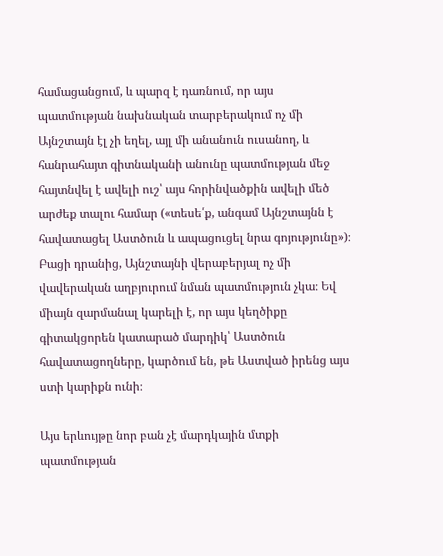համացանցում, և պարզ է դառնում, որ այս պատմության նախնական տարբերակում ոչ մի Այնշտայն էլ չի եղել, այլ մի անանուն ուսանող, և հանրահայտ գիտնականի անունը պատմության մեջ հայտնվել է ավելի ուշ՝ այս հորինվածքին ավելի մեծ արժեք տալու համար («տեսե՛ք, անգամ Այնշտայնն է հավատացել Աստծուն և ապացուցել նրա գոյությունը»)։ Բացի դրանից, Այնշտայնի վերաբերյալ ոչ մի վավերական աղբյուրում նման պատմություն չկա։ Եվ միայն զարմանալ կարելի է, որ այս կեղծիքը գիտակցորեն կատարած մարդիկ՝ Աստծուն հավատացողները, կարծում են, թե Աստված իրենց այս ստի կարիքն ունի։

Այս երևույթը նոր բան չէ մարդկային մտքի պատմության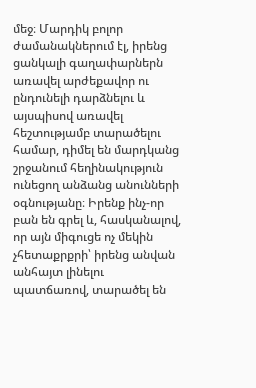մեջ։ Մարդիկ բոլոր ժամանակներում էլ, իրենց ցանկալի գաղափարներն առավել արժեքավոր ու ընդունելի դարձնելու և այսպիսով առավել հեշտությամբ տարածելու համար, դիմել են մարդկանց շրջանում հեղինակություն ունեցող անձանց անունների օգնությանը։ Իրենք ինչ-որ բան են գրել և, հասկանալով, որ այն միգուցե ոչ մեկին չհետաքրքրի՝ իրենց անվան անհայտ լինելու պատճառով, տարածել են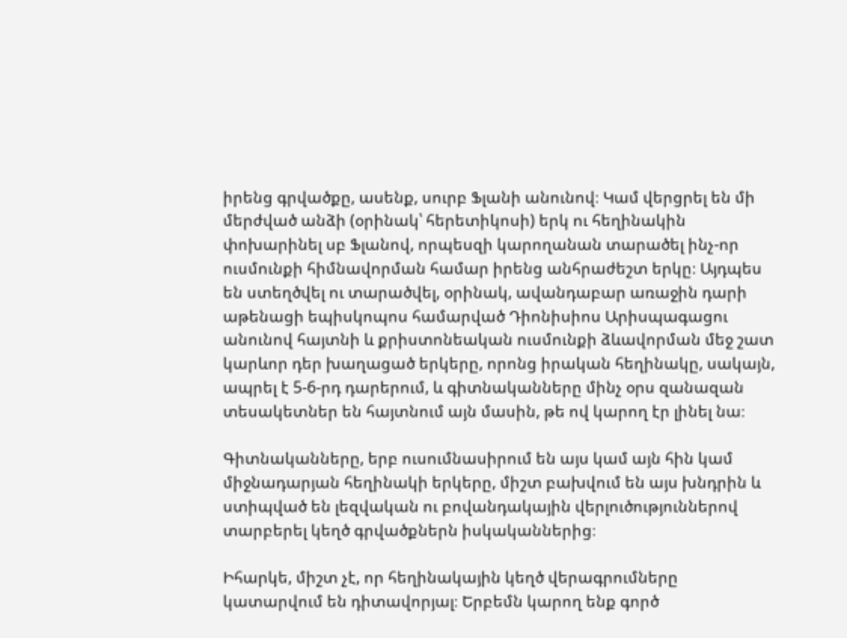իրենց գրվածքը, ասենք, սուրբ Ֆլանի անունով։ Կամ վերցրել են մի մերժված անձի (օրինակ՝ հերետիկոսի) երկ ու հեղինակին փոխարինել սբ Ֆլանով, որպեսզի կարողանան տարածել ինչ-որ ուսմունքի հիմնավորման համար իրենց անհրաժեշտ երկը։ Այդպես են ստեղծվել ու տարածվել, օրինակ, ավանդաբար առաջին դարի աթենացի եպիսկոպոս համարված Դիոնիսիոս Արիսպագացու անունով հայտնի և քրիստոնեական ուսմունքի ձևավորման մեջ շատ կարևոր դեր խաղացած երկերը, որոնց իրական հեղինակը, սակայն, ապրել է 5-6-րդ դարերում, և գիտնականները մինչ օրս զանազան տեսակետներ են հայտնում այն մասին, թե ով կարող էր լինել նա։

Գիտնականները, երբ ուսումնասիրում են այս կամ այն հին կամ միջնադարյան հեղինակի երկերը, միշտ բախվում են այս խնդրին և ստիպված են լեզվական ու բովանդակային վերլուծություններով տարբերել կեղծ գրվածքներն իսկականներից։

Իհարկե, միշտ չէ, որ հեղինակային կեղծ վերագրումները կատարվում են դիտավորյալ։ Երբեմն կարող ենք գործ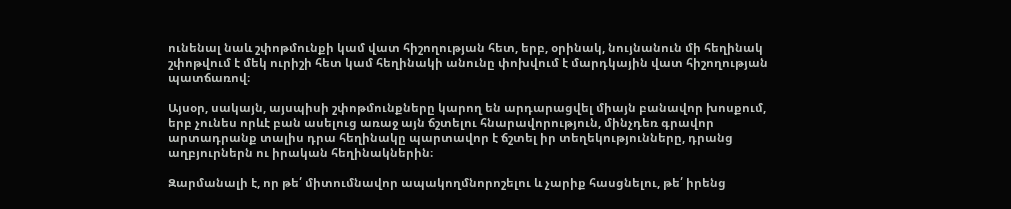ունենալ նաև շփոթմունքի կամ վատ հիշողության հետ, երբ, օրինակ, նույնանուն մի հեղինակ շփոթվում է մեկ ուրիշի հետ կամ հեղինակի անունը փոխվում է մարդկային վատ հիշողության պատճառով։

Այսօր, սակայն, այսպիսի շփոթմունքները կարող են արդարացվել միայն բանավոր խոսքում, երբ չունես որևէ բան ասելուց առաջ այն ճշտելու հնարավորություն, մինչդեռ գրավոր արտադրանք տալիս դրա հեղինակը պարտավոր է ճշտել իր տեղեկությունները, դրանց աղբյուրներն ու իրական հեղինակներին։

Զարմանալի է, որ թե՛ միտումնավոր ապակողմնորոշելու և չարիք հասցնելու, թե՛ իրենց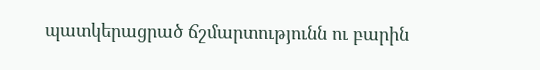պատկերացրած ճշմարտությունն ու բարին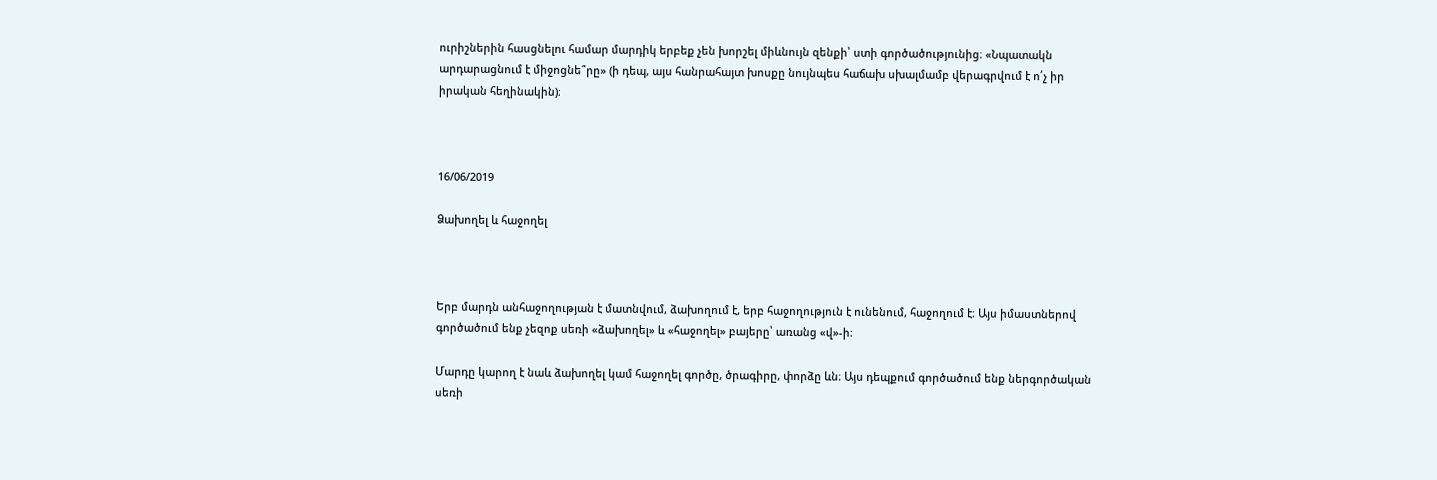ուրիշներին հասցնելու համար մարդիկ երբեք չեն խորշել միևնույն զենքի՝ ստի գործածությունից։ «Նպատակն արդարացնում է միջոցնե՞րը» (ի դեպ, այս հանրահայտ խոսքը նույնպես հաճախ սխալմամբ վերագրվում է ո՛չ իր իրական հեղինակին)։



16/06/2019

Ձախողել և հաջողել



Երբ մարդն անհաջողության է մատնվում, ձախողում է, երբ հաջողություն է ունենում, հաջողում է։ Այս իմաստներով գործածում ենք չեզոք սեռի «ձախողել» և «հաջողել» բայերը՝ առանց «վ»-ի։

Մարդը կարող է նաև ձախողել կամ հաջողել գործը, ծրագիրը, փորձը ևն։ Այս դեպքում գործածում ենք ներգործական սեռի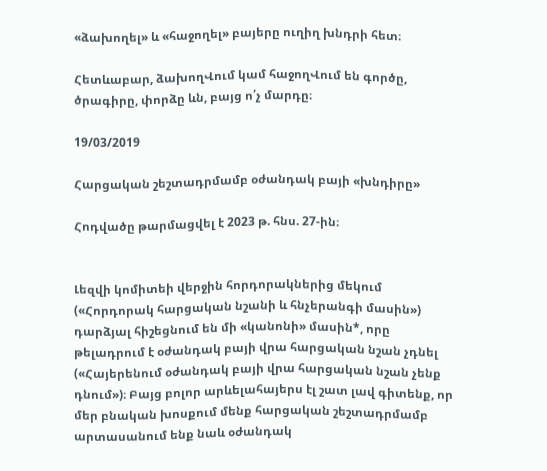«ձախողել» և «հաջողել» բայերը ուղիղ խնդրի հետ։

Հետևաբար, ձախողՎում կամ հաջողՎում են գործը, ծրագիրը, փորձը ևն, բայց ո՛չ մարդը։

19/03/2019

Հարցական շեշտադրմամբ օժանդակ բայի «խնդիրը»

Հոդվածը թարմացվել է 2023 թ. հնս. 27-ին։


Լեզվի կոմիտեի վերջին հորդորակներից մեկում («Հորդորակ հարցական նշանի և հնչերանգի մասին») դարձյալ հիշեցնում են մի «կանոնի» մասին*, որը թելադրում է օժանդակ բայի վրա հարցական նշան չդնել («Հայերենում օժանդակ բայի վրա հարցական նշան չենք դնում»)։ Բայց բոլոր արևելահայերս էլ շատ լավ գիտենք, որ մեր բնական խոսքում մենք հարցական շեշտադրմամբ արտասանում ենք նաև օժանդակ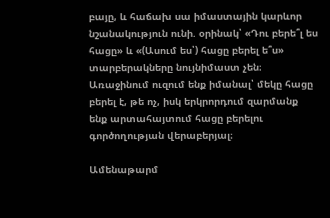բայը, և հաճախ սա իմաստային կարևոր նշանակություն ունի. օրինակ՝ «Դու բերե՞լ ես հացը» և «(Ասում ես՝) հացը բերել ե՞ս» տարբերակները նույնիմաստ չեն։ Առաջինում ուզում ենք իմանալ՝ մեկը հացը բերել է, թե ոչ, իսկ երկրորդում զարմանք ենք արտահայտում հացը բերելու գործողության վերաբերյալ։

Ամենաթարմ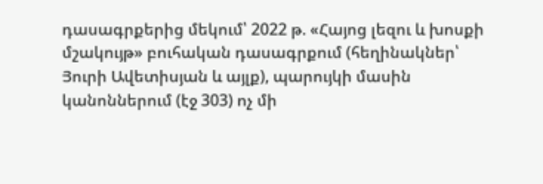դասագրքերից մեկում՝ 2022 թ. «Հայոց լեզու և խոսքի մշակույթ» բուհական դասագրքում (հեղինակներ՝ Յուրի Ավետիսյան և այլք), պարույկի մասին կանոններում (էջ 303) ոչ մի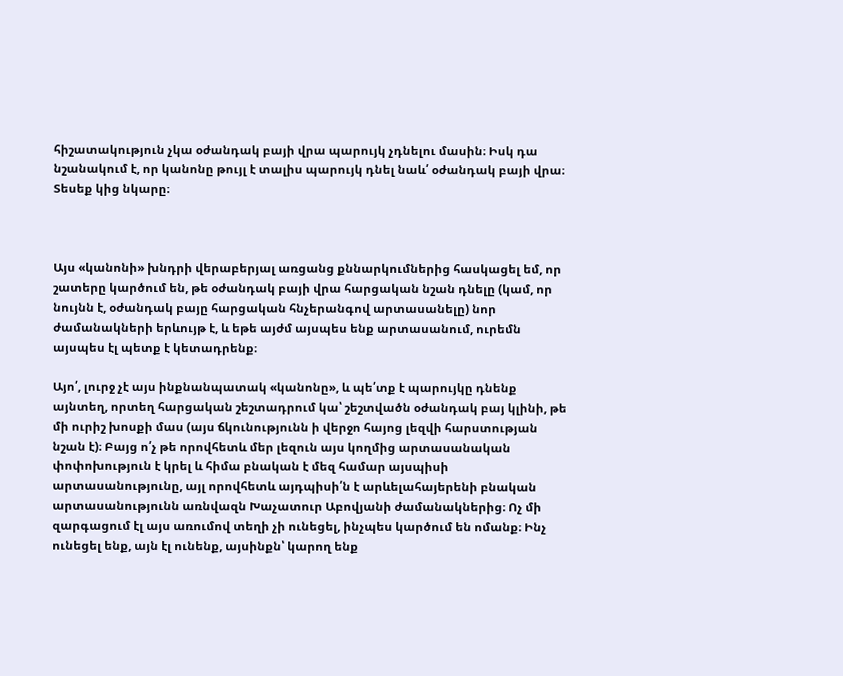հիշատակություն չկա օժանդակ բայի վրա պարույկ չդնելու մասին։ Իսկ դա նշանակում է, որ կանոնը թույլ է տալիս պարույկ դնել նաև՛ օժանդակ բայի վրա։ Տեսեք կից նկարը։



Այս «կանոնի» խնդրի վերաբերյալ առցանց քննարկումներից հասկացել եմ, որ շատերը կարծում են, թե օժանդակ բայի վրա հարցական նշան դնելը (կամ, որ նույնն է, օժանդակ բայը հարցական հնչերանգով արտասանելը) նոր ժամանակների երևույթ է, և եթե այժմ այսպես ենք արտասանում, ուրեմն այսպես էլ պետք է կետադրենք։

Այո՛, լուրջ չէ այս ինքնանպատակ «կանոնը», և պե՛տք է պարույկը դնենք այնտեղ, որտեղ հարցական շեշտադրում կա՝ շեշտվածն օժանդակ բայ կլինի, թե մի ուրիշ խոսքի մաս (այս ճկունությունն ի վերջո հայոց լեզվի հարստության նշան է)։ Բայց ո՛չ թե որովհետև մեր լեզուն այս կողմից արտասանական փոփոխություն է կրել և հիմա բնական է մեզ համար այսպիսի արտասանությունը, այլ որովհետև այդպիսի՛ն է արևելահայերենի բնական արտասանությունն առնվազն Խաչատուր Աբովյանի ժամանակներից։ Ոչ մի զարգացում էլ այս առումով տեղի չի ունեցել, ինչպես կարծում են ոմանք։ Ինչ ունեցել ենք, այն էլ ունենք, այսինքն՝ կարող ենք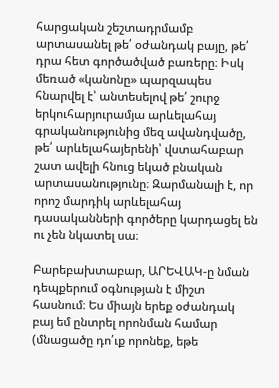հարցական շեշտադրմամբ արտասանել թե՛ օժանդակ բայը, թե՛ դրա հետ գործածված բառերը։ Իսկ մեռած «կանոնը» պարզապես հնարվել է՝ անտեսելով թե՛ շուրջ երկուհարյուրամյա արևելահայ գրականությունից մեզ ավանդվածը, թե՛ արևելահայերենի՝ վստահաբար շատ ավելի հնուց եկած բնական արտասանությունը։ Զարմանալի է, որ որոշ մարդիկ արևելահայ դասականների գործերը կարդացել են ու չեն նկատել սա։

Բարեբախտաբար, ԱՐԵՎԱԿ-ը նման դեպքերում օգնության է միշտ հասնում։ Ես միայն երեք օժանդակ բայ եմ ընտրել որոնման համար (մնացածը դո՛ւք որոնեք, եթե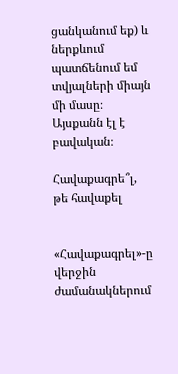ցանկանում եք) և ներքևում պատճենում եմ տվյալների միայն մի մասը։ Այսքանն էլ է բավական։

Հավաքագրե՞լ, թե հավաքել


«Հավաքագրել»-ը վերջին ժամանակներում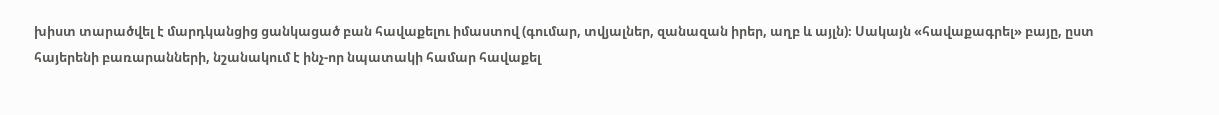խիստ տարածվել է մարդկանցից ցանկացած բան հավաքելու իմաստով (գումար, տվյալներ, զանազան իրեր, աղբ և այլն)։ Սակայն «հավաքագրել» բայը, ըստ հայերենի բառարանների, նշանակում է ինչ-որ նպատակի համար հավաքել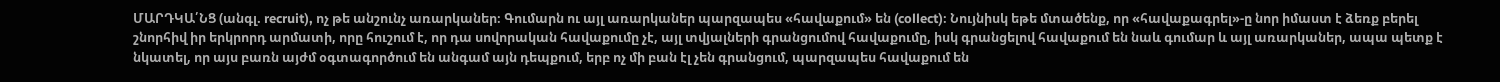ՄԱՐԴԿԱ՛ՆՑ (անգլ. recruit), ոչ թե անշունչ առարկաներ։ Գումարն ու այլ առարկաներ պարզապես «հավաքում» են (collect)։ Նույնիսկ եթե մտածենք, որ «հավաքագրել»-ը նոր իմաստ է ձեռք բերել շնորհիվ իր երկրորդ արմատի, որը հուշում է, որ դա սովորական հավաքումը չէ, այլ տվյալների գրանցումով հավաքումը, իսկ գրանցելով հավաքում են նաև գումար և այլ առարկաներ, ապա պետք է նկատել, որ այս բառն այժմ օգտագործում են անգամ այն դեպքում, երբ ոչ մի բան էլ չեն գրանցում, պարզապես հավաքում են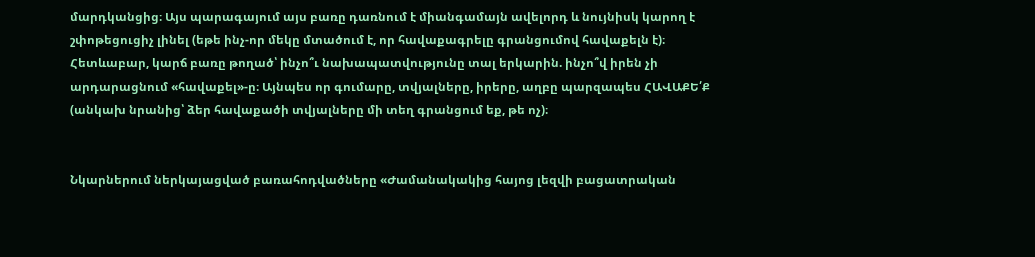մարդկանցից։ Այս պարագայում այս բառը դառնում է միանգամայն ավելորդ և նույնիսկ կարող է շփոթեցուցիչ լինել (եթե ինչ-որ մեկը մտածում է, որ հավաքագրելը գրանցումով հավաքելն է)։ Հետևաբար, կարճ բառը թողած՝ ինչո՞ւ նախապատվությունը տալ երկարին. ինչո՞վ իրեն չի արդարացնում «հավաքել»-ը։ Այնպես որ գումարը, տվյալները, իրերը, աղբը պարզապես ՀԱՎԱՔԵ՛Ք (անկախ նրանից՝ ձեր հավաքածի տվյալները մի տեղ գրանցում եք, թե ոչ)։


Նկարներում ներկայացված բառահոդվածները «Ժամանակակից հայոց լեզվի բացատրական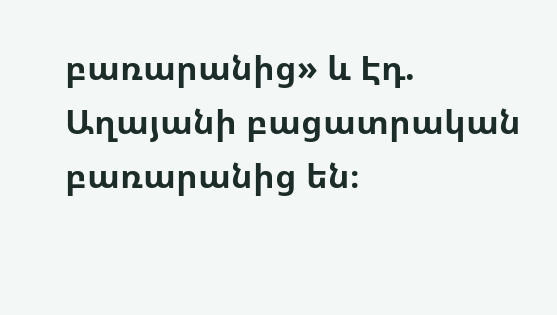բառարանից» և Էդ. Աղայանի բացատրական բառարանից են։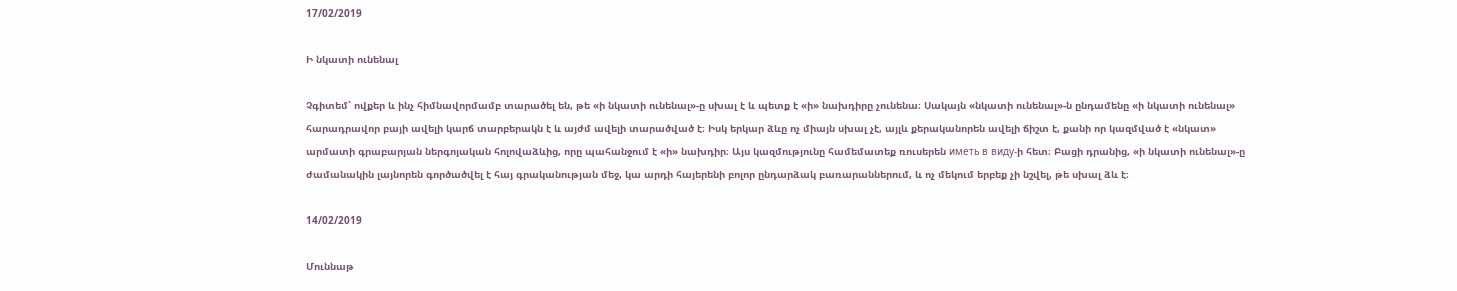17/02/2019

Ի նկատի ունենալ

Չգիտեմ՝ ովքեր և ինչ հիմնավորմամբ տարածել են, թե «ի նկատի ունենալ»-ը սխալ է և պետք է «ի» նախդիրը չունենա։ Սակայն «նկատի ունենալ»-ն ընդամենը «ի նկատի ունենալ» հարադրավոր բայի ավելի կարճ տարբերակն է և այժմ ավելի տարածված է։ Իսկ երկար ձևը ոչ միայն սխալ չէ, այլև քերականորեն ավելի ճիշտ է, քանի որ կազմված է «նկատ» արմատի գրաբարյան ներգոյական հոլովաձևից, որը պահանջում է «ի» նախդիր։ Այս կազմությունը համեմատեք ռուսերեն иметь в виду-ի հետ։ Բացի դրանից, «ի նկատի ունենալ»-ը ժամանակին լայնորեն գործածվել է հայ գրականության մեջ, կա արդի հայերենի բոլոր ընդարձակ բառարաններում, և ոչ մեկում երբեք չի նշվել, թե սխալ ձև է։

14/02/2019

Մուննաթ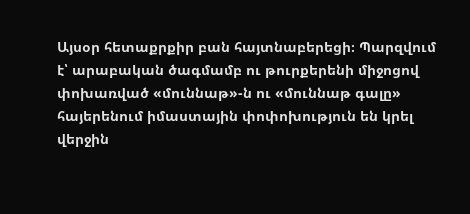Այսօր հետաքրքիր բան հայտնաբերեցի։ Պարզվում է՝ արաբական ծագմամբ ու թուրքերենի միջոցով փոխառված «մուննաթ»-ն ու «մուննաթ գալը» հայերենում իմաստային փոփոխություն են կրել վերջին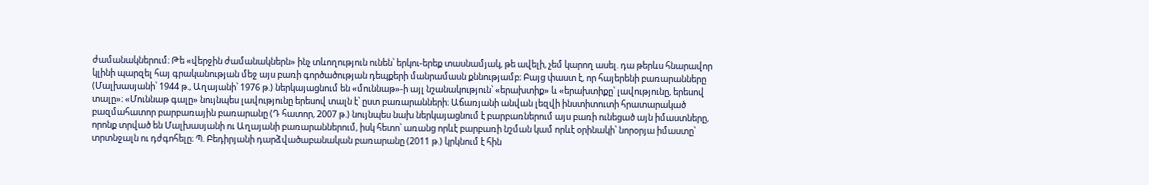ժամանակներում։ Թե «վերջին ժամանակներն» ինչ տևողություն ունեն՝ երկու-երեք տասնամյակ, թե ավելի, չեմ կարող ասել. դա թերևս հնարավոր կլինի պարզել հայ գրականության մեջ այս բառի գործածության դեպքերի մանրամասն քննությամբ։ Բայց փաստ է, որ հայերենի բառարանները (Մալխասյանի՝ 1944 թ., Աղայանի՝ 1976 թ.) ներկայացնում են «մուննաթ»-ի այլ նշանակություն՝ «երախտիք» և «երախտիքը՝ լավությունը, երեսով տալը»։ «Մուննաթ գալը» նույնպես լավությունը երեսով տալն է՝ ըստ բառարանների։ Աճառյանի անվան լեզվի ինստիտուտի հրատարակած բազմահատոր բարբառային բառարանը (Դ հատոր, 2007 թ.) նույնպես նախ ներկայացնում է բարբառներում այս բառի ունեցած այն իմաստները, որոնք տրված են Մալխասյանի ու Աղայանի բառարաններում, իսկ հետո՝ առանց որևէ բարբառի նշման կամ որևէ օրինակի՝ նորօրյա իմաստը՝ տրտնջալն ու դժգոհելը։ Պ. Բեդիրյանի դարձվածաբանական բառարանը (2011 թ.) կրկնում է հին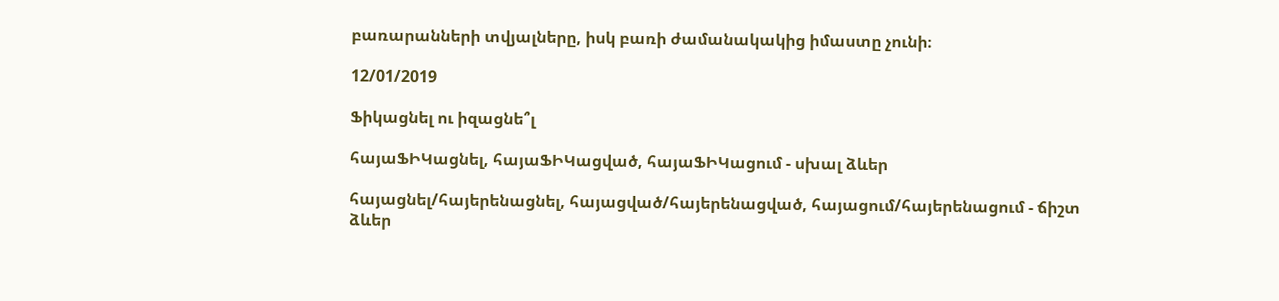բառարանների տվյալները, իսկ բառի ժամանակակից իմաստը չունի։

12/01/2019

Ֆիկացնել ու իզացնե՞լ

հայաՖԻԿացնել, հայաՖԻԿացված, հայաՖԻԿացում - սխալ ձևեր

հայացնել/հայերենացնել, հայացված/հայերենացված, հայացում/հայերենացում - ճիշտ ձևեր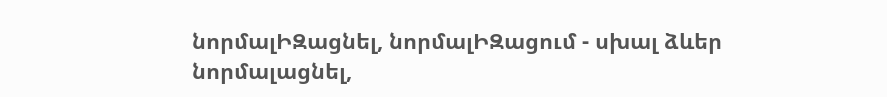նորմալԻԶացնել, նորմալԻԶացում - սխալ ձևեր
նորմալացնել,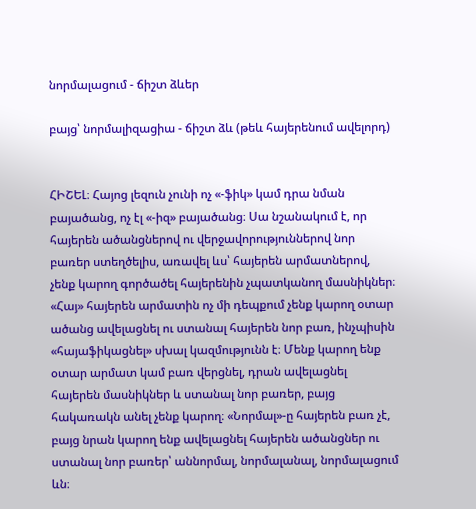նորմալացում - ճիշտ ձևեր

բայց՝ նորմալիզացիա - ճիշտ ձև (թեև հայերենում ավելորդ)


ՀԻՇԵԼ։ Հայոց լեզուն չունի ոչ «-ֆիկ» կամ դրա նման բայածանց, ոչ էլ «-իզ» բայածանց։ Սա նշանակում է, որ հայերեն ածանցներով ու վերջավորություններով նոր բառեր ստեղծելիս, առավել ևս՝ հայերեն արմատներով, չենք կարող գործածել հայերենին չպատկանող մասնիկներ։ «Հայ» հայերեն արմատին ոչ մի դեպքում չենք կարող օտար ածանց ավելացնել ու ստանալ հայերեն նոր բառ, ինչպիսին «հայաֆիկացնել» սխալ կազմությունն է։ Մենք կարող ենք օտար արմատ կամ բառ վերցնել, դրան ավելացնել հայերեն մասնիկներ և ստանալ նոր բառեր, բայց հակառակն անել չենք կարող։ «Նորմալ»-ը հայերեն բառ չէ, բայց նրան կարող ենք ավելացնել հայերեն ածանցներ ու ստանալ նոր բառեր՝ աննորմալ, նորմալանալ, նորմալացում ևն։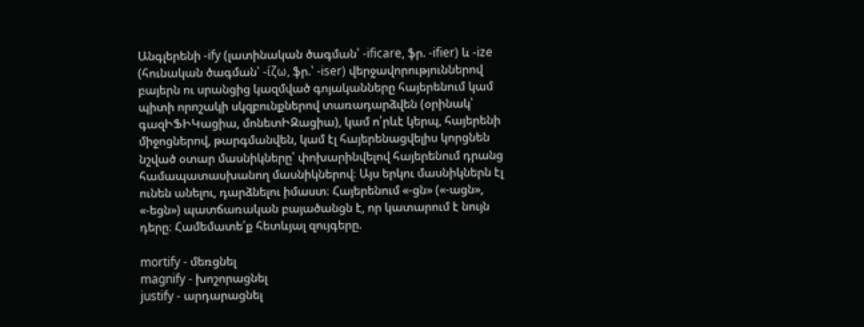Անգլերենի -ify (լատինական ծագման՝ -ificare, ֆր. -ifier) և -ize (հունական ծագման՝ -ίζω, ֆր.՝ -iser) վերջավորություններով բայերն ու սրանցից կազմված գոյականները հայերենում կամ պիտի որոշակի սկզբունքներով տառադարձվեն (օրինակ՝ գազԻՖԻԿացիա, մոնետԻԶացիա), կամ ո՛րևէ կերպ, հայերենի միջոցներով, թարգմանվեն, կամ էլ հայերենացվելիս կորցնեն նշված օտար մասնիկները՝ փոխարինվելով հայերենում դրանց համապատասխանող մասնիկներով։ Այս երկու մասնիկներն էլ ունեն անելու, դարձնելու իմաստ։ Հայերենում «-ցն» («-ացն», «-եցն») պատճառական բայածանցն է, որ կատարում է նույն դերը։ Համեմատե՛ք հետևյալ զույգերը.

mortify - մեռցնել
magnify - խոշորացնել
justify - արդարացնել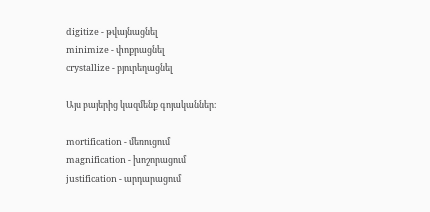digitize - թվայնացնել
minimize - փոքրացնել
crystallize - բյուրեղացնել

Այս բայերից կազմենք գոյականներ։

mortification - մեռուցում
magnification - խոշորացում
justification - արդարացում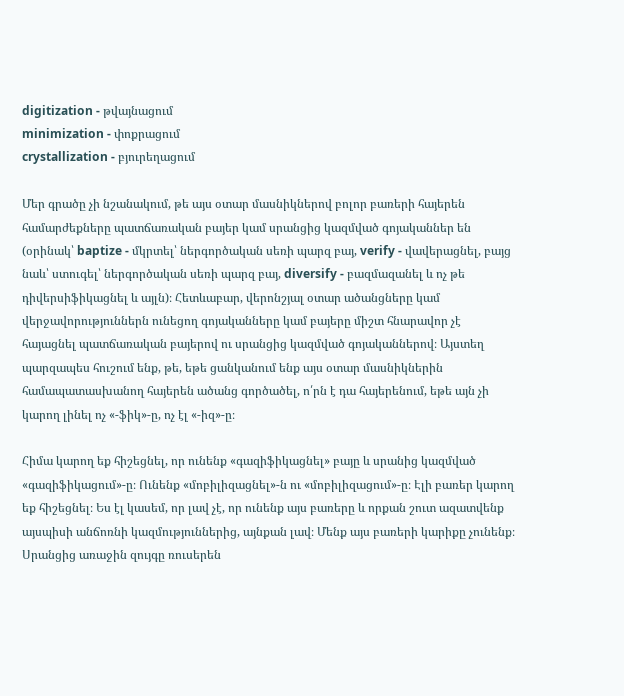digitization - թվայնացում
minimization - փոքրացում
crystallization - բյուրեղացում

Մեր գրածը չի նշանակում, թե այս օտար մասնիկներով բոլոր բառերի հայերեն համարժեքները պատճառական բայեր կամ սրանցից կազմված գոյականներ են (օրինակ՝ baptize - մկրտել՝ ներգործական սեռի պարզ բայ, verify - վավերացնել, բայց նաև՝ ստուգել՝ ներգործական սեռի պարզ բայ, diversify - բազմազանել և ոչ թե դիվերսիֆիկացնել և այլն)։ Հետևաբար, վերոնշյալ օտար ածանցները կամ վերջավորություններն ունեցող գոյականները կամ բայերը միշտ հնարավոր չէ հայացնել պատճառական բայերով ու սրանցից կազմված գոյականներով։ Այստեղ պարզապես հուշում ենք, թե, եթե ցանկանում ենք այս օտար մասնիկներին համապատասխանող հայերեն ածանց գործածել, ո՛րն է դա հայերենում, եթե այն չի կարող լինել ոչ «-ֆիկ»-ը, ոչ էլ «-իզ»-ը։

Հիմա կարող եք հիշեցնել, որ ունենք «գազիֆիկացնել» բայը և սրանից կազմված «գազիֆիկացում»-ը։ Ունենք «մոբիլիզացնել»-ն ու «մոբիլիզացում»-ը։ Էլի բառեր կարող եք հիշեցնել։ Ես էլ կասեմ, որ լավ չէ, որ ունենք այս բառերը և որքան շուտ ազատվենք այսպիսի անճոռնի կազմություններից, այնքան լավ։ Մենք այս բառերի կարիքը չունենք։ Սրանցից առաջին զույգը ռուսերեն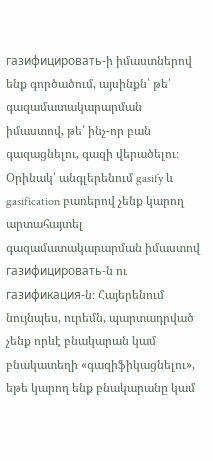газифицировать-ի իմաստներով ենք գործածում, այսինքն՝ թե՛ գազամատակարարման իմաստով, թե՛ ինչ-որ բան գազացնելու, գազի վերածելու։ Օրինակ՝ անգլերենում gasify և gasification բառերով չենք կարող արտահայտել գազամատակարարման իմաստով газифицировать-ն ու газификация-ն։ Հայերենում նույնպես, ուրեմն, պարտադրված չենք որևէ բնակարան կամ բնակատեղի «գազիֆիկացնելու», եթե կարող ենք բնակարանը կամ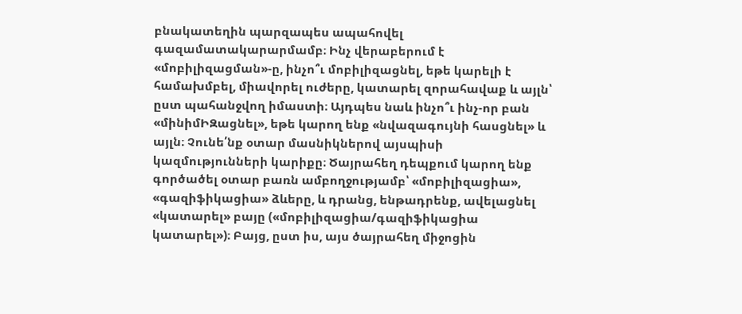բնակատեղին պարզապես ապահովել գազամատակարարմամբ։ Ինչ վերաբերում է «մոբիլիզացման»-ը, ինչո՞ւ մոբիլիզացնել, եթե կարելի է համախմբել, միավորել ուժերը, կատարել զորահավաք և այլն՝ ըստ պահանջվող իմաստի։ Այդպես նաև ինչո՞ւ ինչ-որ բան «մինիմԻԶացնել», եթե կարող ենք «նվազագույնի հասցնել» և այլն։ Չունե՛նք օտար մասնիկներով այսպիսի կազմությունների կարիքը։ Ծայրահեղ դեպքում կարող ենք գործածել օտար բառն ամբողջությամբ՝ «մոբիլիզացիա», «գազիֆիկացիա» ձևերը, և դրանց, ենթադրենք, ավելացնել «կատարել» բայը («մոբիլիզացիա/գազիֆիկացիա կատարել»)։ Բայց, ըստ իս, այս ծայրահեղ միջոցին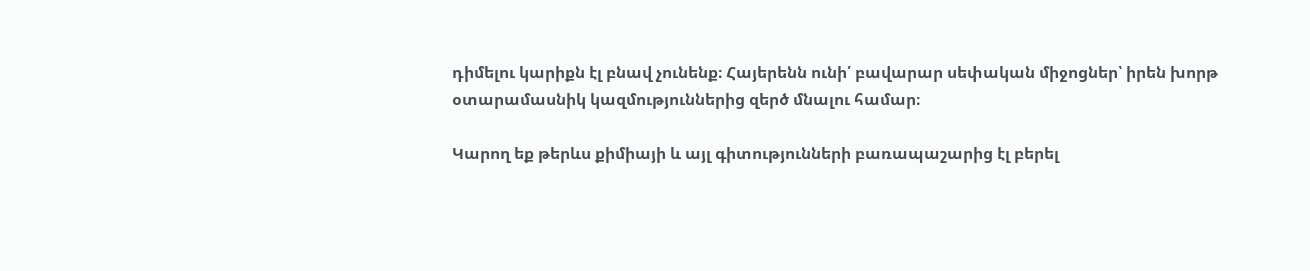դիմելու կարիքն էլ բնավ չունենք։ Հայերենն ունի՛ բավարար սեփական միջոցներ՝ իրեն խորթ օտարամասնիկ կազմություններից զերծ մնալու համար։

Կարող եք թերևս քիմիայի և այլ գիտությունների բառապաշարից էլ բերել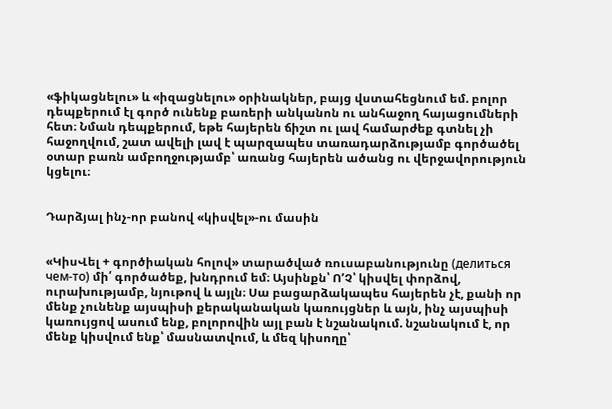«ֆիկացնելու» և «իզացնելու» օրինակներ, բայց վստահեցնում եմ. բոլոր դեպքերում էլ գործ ունենք բառերի անկանոն ու անհաջող հայացումների հետ։ Նման դեպքերում, եթե հայերեն ճիշտ ու լավ համարժեք գտնել չի հաջողվում, շատ ավելի լավ է պարզապես տառադարձությամբ գործածել օտար բառն ամբողջությամբ՝ առանց հայերեն ածանց ու վերջավորություն կցելու։


Դարձյալ ինչ-որ բանով «կիսվել»-ու մասին


«ԿիսՎել + գործիական հոլով» տարածված ռուսաբանությունը (делиться чем-то) մի՛ գործածեք, խնդրում եմ։ Այսինքն՝ ՈʼՉ՝ կիսվել փորձով, ուրախությամբ, նյութով և այլն։ Սա բացարձակապես հայերեն չէ, քանի որ մենք չունենք այսպիսի քերականական կառույցներ և այն, ինչ այսպիսի կառույցով ասում ենք, բոլորովին այլ բան է նշանակում. նշանակում է, որ մենք կիսվում ենք՝ մասնատվում, և մեզ կիսողը՝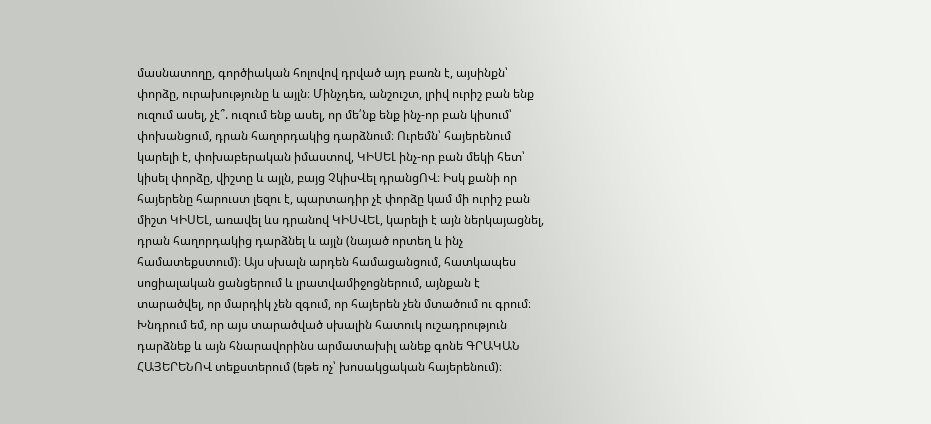մասնատողը, գործիական հոլովով դրված այդ բառն է, այսինքն՝ փորձը, ուրախությունը և այլն։ Մինչդեռ, անշուշտ, լրիվ ուրիշ բան ենք ուզում ասել, չէ՞. ուզում ենք ասել, որ մե՛նք ենք ինչ-որ բան կիսում՝ փոխանցում, դրան հաղորդակից դարձնում։ Ուրեմն՝ հայերենում կարելի է, փոխաբերական իմաստով, ԿԻՍԵԼ ինչ-որ բան մեկի հետ՝ կիսել փորձը, վիշտը և այլն, բայց ՉկիսՎել դրանցՈՎ։ Իսկ քանի որ հայերենը հարուստ լեզու է, պարտադիր չէ փորձը կամ մի ուրիշ բան միշտ ԿԻՍԵԼ, առավել ևս դրանով ԿԻՍՎԵԼ, կարելի է այն ներկայացնել, դրան հաղորդակից դարձնել և այլն (նայած որտեղ և ինչ համատեքստում)։ Այս սխալն արդեն համացանցում, հատկապես սոցիալական ցանցերում և լրատվամիջոցներում, այնքան է տարածվել, որ մարդիկ չեն զգում, որ հայերեն չեն մտածում ու գրում։ Խնդրում եմ, որ այս տարածված սխալին հատուկ ուշադրություն դարձնեք և այն հնարավորինս արմատախիլ անեք գոնե ԳՐԱԿԱՆ ՀԱՅԵՐԵՆՈՎ տեքստերում (եթե ոչ՝ խոսակցական հայերենում)։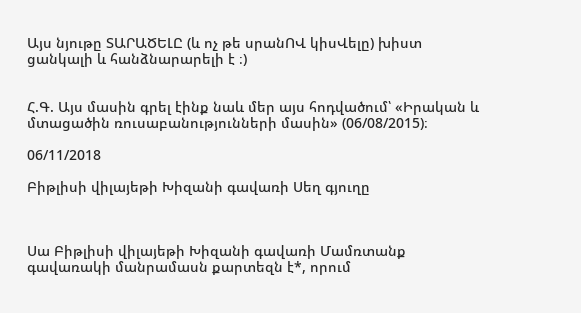Այս նյութը ՏԱՐԱԾԵԼԸ (և ոչ թե սրանՈՎ կիսՎելը) խիստ ցանկալի և հանձնարարելի է ։)


Հ.Գ. Այս մասին գրել էինք նաև մեր այս հոդվածում՝ «Իրական և մտացածին ռուսաբանությունների մասին» (06/08/2015)։

06/11/2018

Բիթլիսի վիլայեթի Խիզանի գավառի Սեղ գյուղը



Սա Բիթլիսի վիլայեթի Խիզանի գավառի Մամռտանք գավառակի մանրամասն քարտեզն է*, որում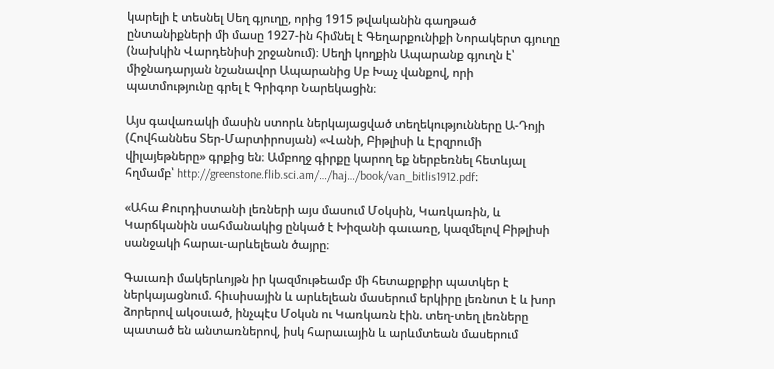կարելի է տեսնել Սեղ գյուղը, որից 1915 թվականին գաղթած ընտանիքների մի մասը 1927-ին հիմնել է Գեղարքունիքի Նորակերտ գյուղը (նախկին Վարդենիսի շրջանում)։ Սեղի կողքին Ապարանք գյուղն է՝ միջնադարյան նշանավոր Ապարանից Սբ Խաչ վանքով, որի պատմությունը գրել է Գրիգոր Նարեկացին։

Այս գավառակի մասին ստորև ներկայացված տեղեկությունները Ա-Դոյի (Հովհաննես Տեր-Մարտիրոսյան) «Վանի, Բիթլիսի և Էրզրումի վիլայեթները» գրքից են։ Ամբողջ գիրքը կարող եք ներբեռնել հետևյալ հղմամբ՝ http://greenstone.flib.sci.am/…/haj…/book/van_bitlis1912.pdf։

«Ահա Քուրդիստանի լեռների այս մասում Մօկսին, Կառկառին, և Կարճկանին սահմանակից ընկած է Խիզանի գաւառը, կազմելով Բիթլիսի սանջակի հարաւ-արևելեան ծայրը։

Գաւառի մակերևոյթն իր կազմութեամբ մի հետաքրքիր պատկեր է ներկայացնում. հիւսիսային և արևելեան մասերում երկիրը լեռնոտ է և խոր ձորերով ակօսւած, ինչպէս Մօկսն ու Կառկառն էին. տեղ-տեղ լեռները պատած են անտառներով, իսկ հարաւային և արևմտեան մասերում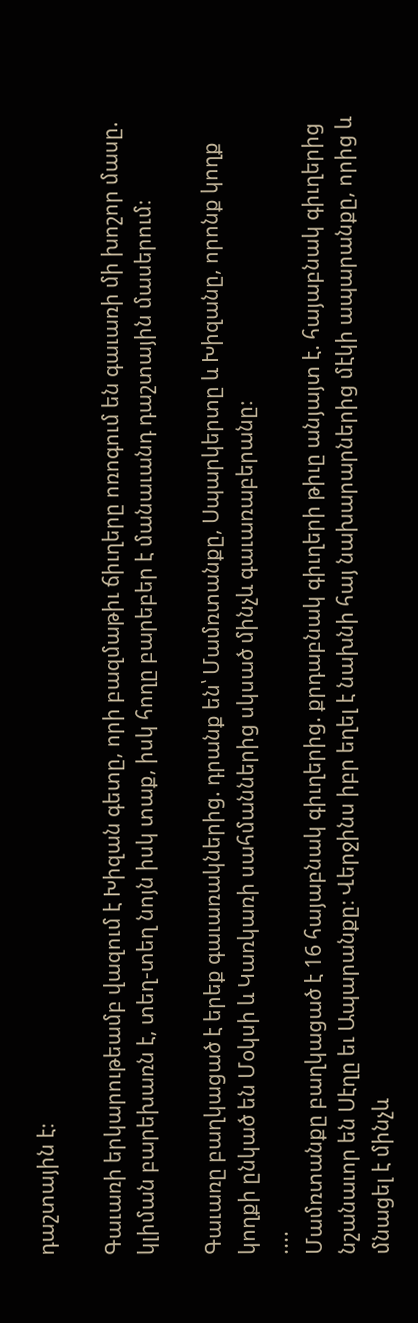դաշտային է։

Գաւառի երկարութեամբ վազում է Խիզան գետը, որի բազմաթիւ ճիւղերը ոռոգում են գաւառի մի խոշոր մասը. կլիման բարեխառն է, տեղ-տեղ նոյն իսկ տաք, իսկ հողը բարեբեր է մանաւանդ դաշտային մասերում։

Գաւառը բաղկացած է երեք գաւառակներից. դրանք են՝ Մամռտանքը, Սպարկերտը և Խիզանը, որոնք կողք կողքի ընկած են Մօկսի և Կառկառի սահմաններից սկսած մինչև գաւառաբերանը։
....
Մամռտանքը բաղկացած է 16 հայաբնակ գիւղերից. քրդաբնակ գիւղերի թիւը անյայտ է. հայաբնակ գիւղերից նշանաւոր են Սէղը եւ Ապարանքը։ Վերջինս իբր եղել է նախնի հայ նախարարներից մէկի ապարանքը, որից և մնացել է մինչև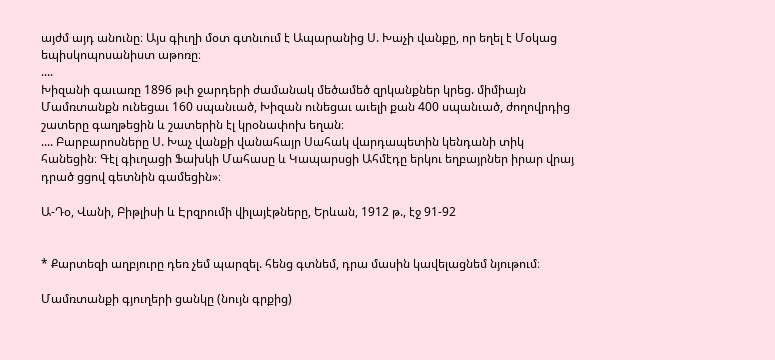այժմ այդ անունը։ Այս գիւղի մօտ գտնւում է Ապարանից Ս. Խաչի վանքը, որ եղել է Մօկաց եպիսկոպոսանիստ աթոռը։
....
Խիզանի գաւառը 1896 թւի ջարդերի ժամանակ մեծամեծ զրկանքներ կրեց. միմիայն Մամռտանքն ունեցաւ 160 սպանւած, Խիզան ունեցաւ աւելի քան 400 սպանւած, ժողովրդից շատերը գաղթեցին և շատերին էլ կրօնափոխ եղան։
.... Բարբարոսները Ս. Խաչ վանքի վանահայր Սահակ վարդապետին կենդանի տիկ հանեցին։ Գէլ գիւղացի Ֆախկի Մահասը և Կապարսցի Ահմէդը երկու եղբայրներ իրար վրայ դրած ցցով գետնին գամեցին»։

Ա-Դօ, Վանի, Բիթլիսի և Էրզրումի վիլայէթները, Երևան, 1912 թ., էջ 91-92


* Քարտեզի աղբյուրը դեռ չեմ պարզել. հենց գտնեմ, դրա մասին կավելացնեմ նյութում։

Մամռտանքի գյուղերի ցանկը (նույն գրքից)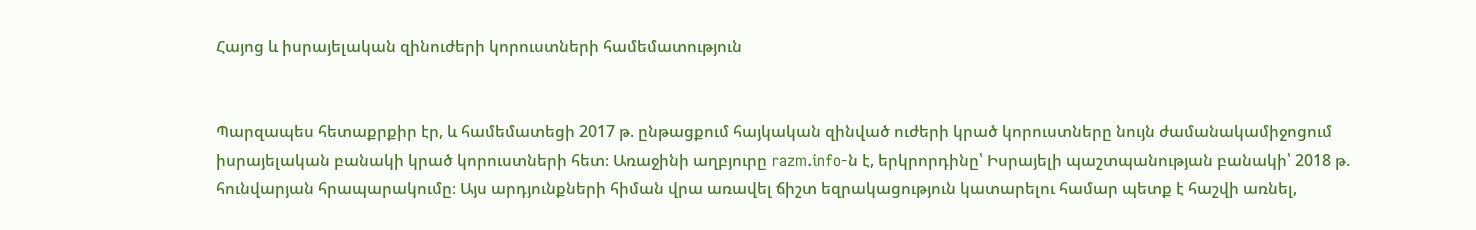Հայոց և իսրայելական զինուժերի կորուստների համեմատություն


Պարզապես հետաքրքիր էր, և համեմատեցի 2017 թ. ընթացքում հայկական զինված ուժերի կրած կորուստները նույն ժամանակամիջոցում իսրայելական բանակի կրած կորուստների հետ։ Առաջինի աղբյուրը razm.info-ն է, երկրորդինը՝ Իսրայելի պաշտպանության բանակի՝ 2018 թ. հունվարյան հրապարակումը։ Այս արդյունքների հիման վրա առավել ճիշտ եզրակացություն կատարելու համար պետք է հաշվի առնել,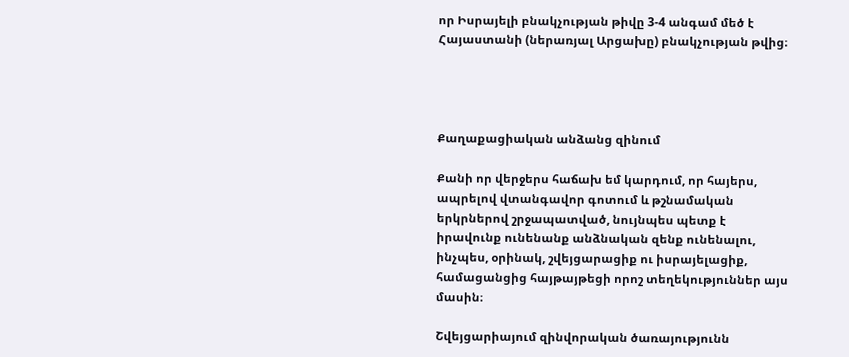որ Իսրայելի բնակչության թիվը 3-4 անգամ մեծ է Հայաստանի (ներառյալ Արցախը) բնակչության թվից։




Քաղաքացիական անձանց զինում

Քանի որ վերջերս հաճախ եմ կարդում, որ հայերս, ապրելով վտանգավոր գոտում և թշնամական երկրներով շրջապատված, նույնպես պետք է իրավունք ունենանք անձնական զենք ունենալու, ինչպես, օրինակ, շվեյցարացիք ու իսրայելացիք, համացանցից հայթայթեցի որոշ տեղեկություններ այս մասին։

Շվեյցարիայում զինվորական ծառայությունն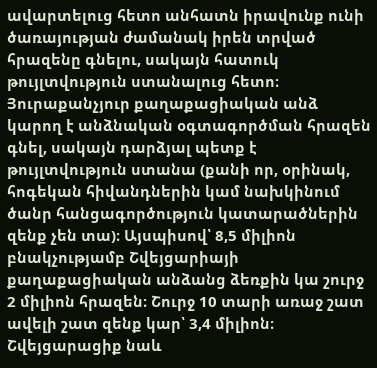ավարտելուց հետո անհատն իրավունք ունի ծառայության ժամանակ իրեն տրված հրազենը գնելու, սակայն հատուկ թույլտվություն ստանալուց հետո։ Յուրաքանչյուր քաղաքացիական անձ կարող է անձնական օգտագործման հրազեն գնել, սակայն դարձյալ պետք է թույլտվություն ստանա (քանի որ, օրինակ, հոգեկան հիվանդներին կամ նախկինում ծանր հանցագործություն կատարածներին զենք չեն տա)։ Այսպիսով՝ 8,5 միլիոն բնակչությամբ Շվեյցարիայի քաղաքացիական անձանց ձեռքին կա շուրջ 2 միլիոն հրազեն։ Շուրջ 10 տարի առաջ շատ ավելի շատ զենք կար՝ 3,4 միլիոն։ Շվեյցարացիք նաև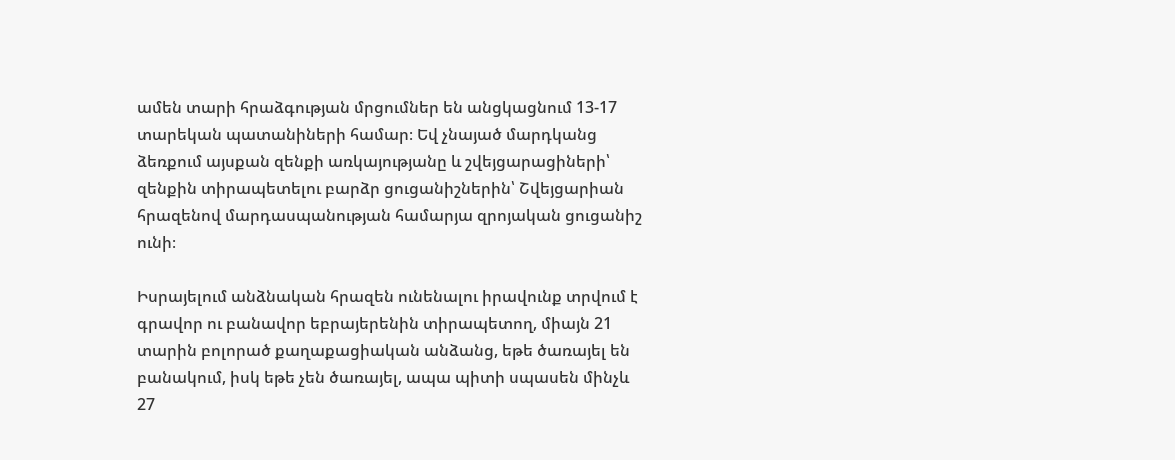ամեն տարի հրաձգության մրցումներ են անցկացնում 13-17 տարեկան պատանիների համար։ Եվ չնայած մարդկանց ձեռքում այսքան զենքի առկայությանը և շվեյցարացիների՝ զենքին տիրապետելու բարձր ցուցանիշներին՝ Շվեյցարիան հրազենով մարդասպանության համարյա զրոյական ցուցանիշ ունի։

Իսրայելում անձնական հրազեն ունենալու իրավունք տրվում է գրավոր ու բանավոր եբրայերենին տիրապետող, միայն 21 տարին բոլորած քաղաքացիական անձանց, եթե ծառայել են բանակում, իսկ եթե չեն ծառայել, ապա պիտի սպասեն մինչև 27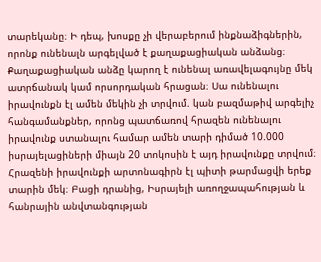տարեկանը։ Ի դեպ, խոսքը չի վերաբերում ինքնաձիգներին, որոնք ունենալն արգելված է քաղաքացիական անձանց։ Քաղաքացիական անձը կարող է ունենալ առավելագույնը մեկ ատրճանակ կամ որսորդական հրացան։ Սա ունենալու իրավունքն էլ ամեն մեկին չի տրվում. կան բազմաթիվ արգելիչ հանգամանքներ, որոնց պատճառով հրազեն ունենալու իրավունք ստանալու համար ամեն տարի դիմած 10.000 իսրայելացիների միայն 20 տոկոսին է այդ իրավունքը տրվում։ Հրազենի իրավունքի արտոնագիրն էլ պիտի թարմացվի երեք տարին մեկ։ Բացի դրանից, Իսրայելի առողջապահության և հանրային անվտանգության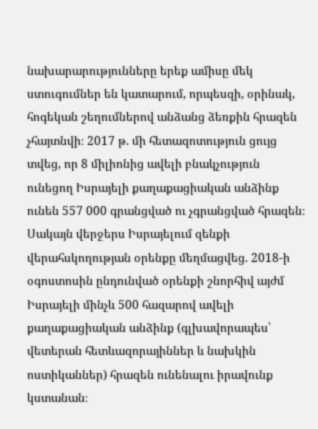նախարարությունները երեք ամիսը մեկ ստուգումներ են կատարում, որպեսզի, օրինակ, հոգեկան շեղումներով անձանց ձեռքին հրազեն չհայտնվի։ 2017 թ. մի հետազոտություն ցույց տվեց, որ 8 միլիոնից ավելի բնակչություն ունեցող Իսրայելի քաղաքացիական անձինք ունեն 557 000 գրանցված ու չգրանցված հրազեն։ Սակայն վերջերս Իսրայելում զենքի վերահսկողության օրենքը մեղմացվեց. 2018-ի օգոստոսին ընդունված օրենքի շնորհիվ այժմ Իսրայելի մինչև 500 հազարով ավելի քաղաքացիական անձինք (գլխավորապես՝ վետերան հետևազորայիններ և նախկին ոստիկաններ) հրազեն ունենալու իրավունք կստանան։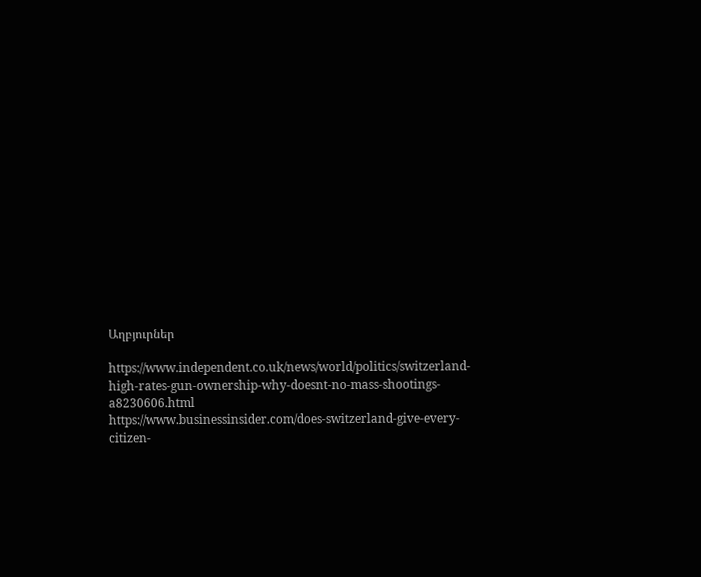Աղբյուրներ

https://www.independent.co.uk/news/world/politics/switzerland-high-rates-gun-ownership-why-doesnt-no-mass-shootings-a8230606.html
https://www.businessinsider.com/does-switzerland-give-every-citizen-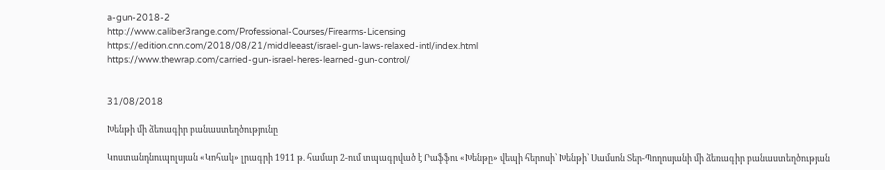a-gun-2018-2
http://www.caliber3range.com/Professional-Courses/Firearms-Licensing
https://edition.cnn.com/2018/08/21/middleeast/israel-gun-laws-relaxed-intl/index.html
https://www.thewrap.com/carried-gun-israel-heres-learned-gun-control/


31/08/2018

Խենթի մի ձեռագիր բանաստեղծությունը

Կոստանդնուպոլսյան «Կոհակ» լրագրի 1911 թ. համար 2-ում տպագրված է Րաֆֆու «Խենթը» վեպի հերոսի՝ Խենթի՝ Սամսոն Տեր-Պողոսյանի մի ձեռագիր բանաստեղծության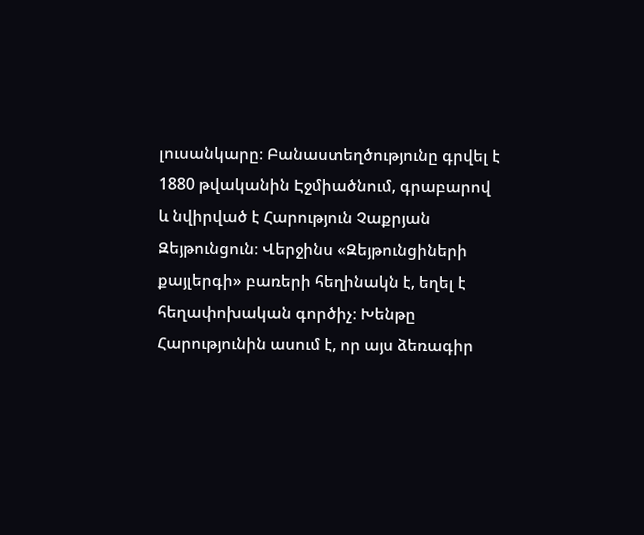լուսանկարը։ Բանաստեղծությունը գրվել է 1880 թվականին Էջմիածնում, գրաբարով և նվիրված է Հարություն Չաքրյան Զեյթունցուն։ Վերջինս «Զեյթունցիների քայլերգի» բառերի հեղինակն է, եղել է հեղափոխական գործիչ։ Խենթը Հարությունին ասում է, որ այս ձեռագիր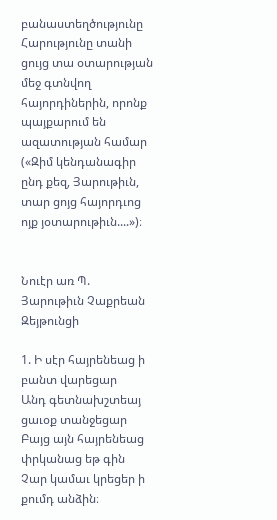բանաստեղծությունը Հարությունը տանի ցույց տա օտարության մեջ գտնվող հայորդիներին, որոնք պայքարում են ազատության համար («Զիմ կենդանագիր ընդ քեզ, Յարութիւն, տար ցոյց հայորդւոց ոյք յօտարութիւն....»)։


Նուէր առ Պ. Յարութիւն Չաքրեան Զեյթունցի

1. Ի սէր հայրենեաց ի բանտ վարեցար
Անդ գետնախշտեայ ցաւօք տանջեցար
Բայց այն հայրենեաց փրկանաց եթ գին
Չար կամաւ կրեցեր ի քումդ անձին։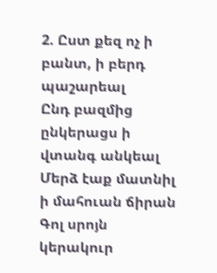2. Ըստ քեզ ոչ ի բանտ, ի բերդ պաշարեալ
Ընդ բազմից ընկերացս ի վտանգ անկեալ
Մերձ էաք մատնիլ ի մահուան ճիրան
Գոլ սրոյն կերակուր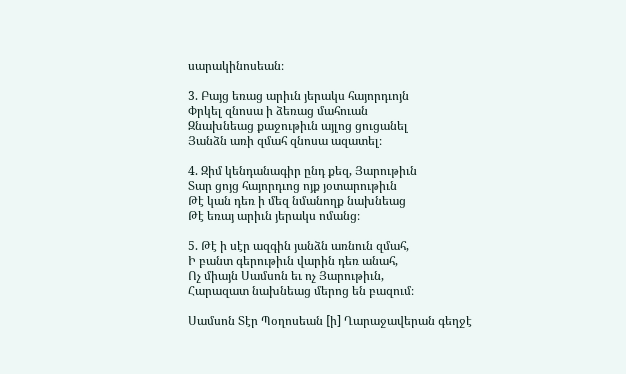սարակինոսեան։

3. Բայց եռաց արիւն յերակս հայորդւոյն
Փրկել զնոսա ի ձեռաց մահուան
Զնախնեաց քաջութիւն այլոց ցուցանել
Յանձն առի զմահ զնոսա ազատել։

4. Զիմ կենդանագիր ընդ քեզ, Յարութիւն
Տար ցոյց հայորդւոց ոյք յօտարութիւն
Թէ կան դեռ ի մեզ նմանողք նախնեաց
Թէ եռայ արիւն յերակս ոմանց։

5. Թէ ի սէր ազգին յանձն առնուն զմահ,
Ի բանտ գերութիւն վարին դեռ անահ,
Ոչ միայն Սամսոն եւ ոչ Յարութիւն,
Հարազատ նախնեաց մերոց են բազում։

Սամսոն Տէր Պօղոսեան [ի] Ղարաջավերան գեղջէ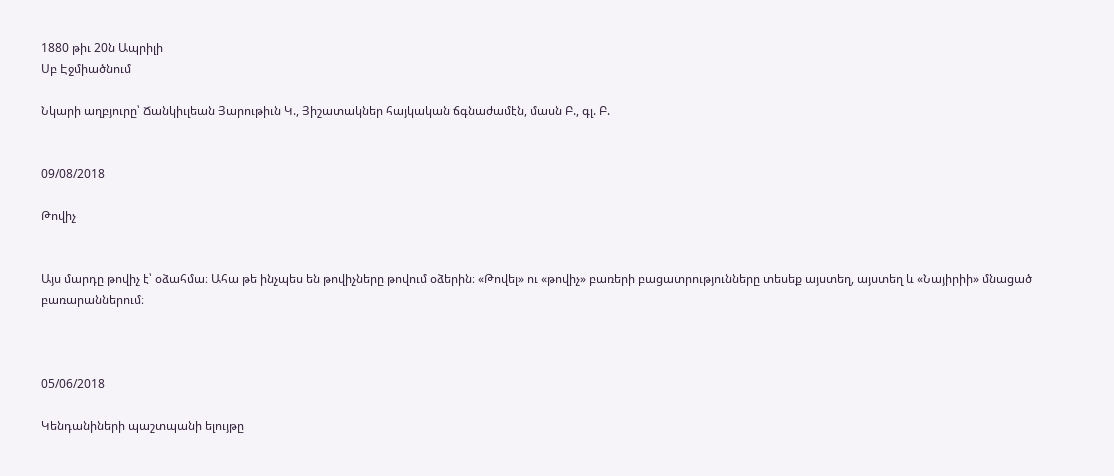1880 թիւ 20ն Ապրիլի
Սբ Էջմիածնում

Նկարի աղբյուրը՝ Ճանկիւլեան Յարութիւն Կ., Յիշատակներ հայկական ճգնաժամէն, մասն Բ., գլ. Բ.


09/08/2018

Թովիչ


Այս մարդը թովիչ է՝ օձահմա։ Ահա թե ինչպես են թովիչները թովում օձերին։ «Թովել» ու «թովիչ» բառերի բացատրությունները տեսեք այստեղ, այստեղ և «Նայիրիի» մնացած բառարաններում։



05/06/2018

Կենդանիների պաշտպանի ելույթը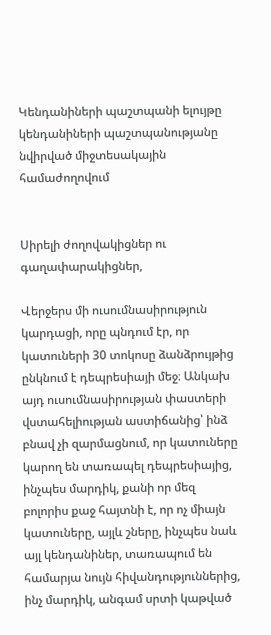Կենդանիների պաշտպանի ելույթը
կենդանիների պաշտպանությանը նվիրված միջտեսակային համաժողովում


Սիրելի ժողովակիցներ ու գաղափարակիցներ,

Վերջերս մի ուսումնասիրություն կարդացի, որը պնդում էր, որ կատուների 30 տոկոսը ձանձրույթից ընկնում է դեպրեսիայի մեջ։ Անկախ այդ ուսումնասիրության փաստերի վստահելիության աստիճանից՝ ինձ բնավ չի զարմացնում, որ կատուները կարող են տառապել դեպրեսիայից, ինչպես մարդիկ, քանի որ մեզ բոլորիս քաջ հայտնի է, որ ոչ միայն կատուները, այլև շները, ինչպես նաև այլ կենդանիներ, տառապում են համարյա նույն հիվանդություններից, ինչ մարդիկ, անգամ սրտի կաթված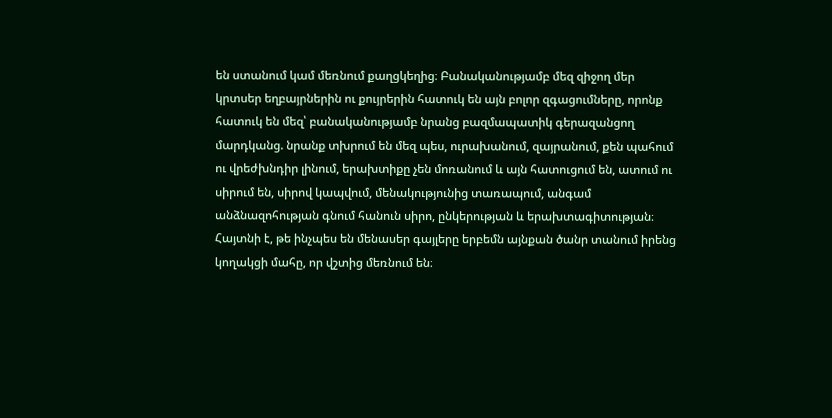են ստանում կամ մեռնում քաղցկեղից։ Բանականությամբ մեզ զիջող մեր կրտսեր եղբայրներին ու քույրերին հատուկ են այն բոլոր զգացումները, որոնք հատուկ են մեզ՝ բանականությամբ նրանց բազմապատիկ գերազանցող մարդկանց. նրանք տխրում են մեզ պես, ուրախանում, զայրանում, քեն պահում ու վրեժխնդիր լինում, երախտիքը չեն մոռանում և այն հատուցում են, ատում ու սիրում են, սիրով կապվում, մենակությունից տառապում, անգամ անձնազոհության գնում հանուն սիրո, ընկերության և երախտագիտության։ Հայտնի է, թե ինչպես են մենասեր գայլերը երբեմն այնքան ծանր տանում իրենց կողակցի մահը, որ վշտից մեռնում են։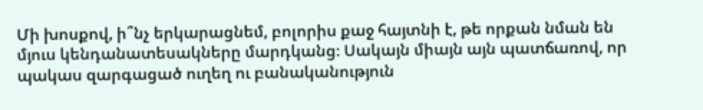Մի խոսքով, ի՞նչ երկարացնեմ, բոլորիս քաջ հայտնի է, թե որքան նման են մյուս կենդանատեսակները մարդկանց։ Սակայն միայն այն պատճառով, որ պակաս զարգացած ուղեղ ու բանականություն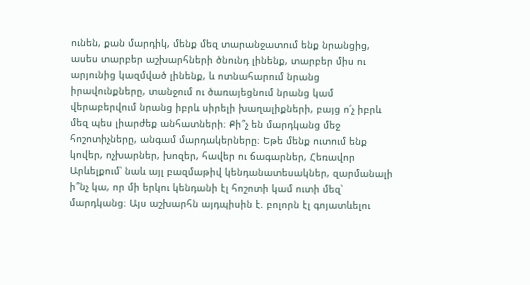ունեն, քան մարդիկ, մենք մեզ տարանջատում ենք նրանցից, ասես տարբեր աշխարհների ծնունդ լինենք, տարբեր միս ու արյունից կազմված լինենք, և ոտնահարում նրանց իրավունքները, տանջում ու ծառայեցնում նրանց կամ վերաբերվում նրանց իբրև սիրելի խաղալիքների, բայց ո՛չ իբրև մեզ պես լիարժեք անհատների։ Քի՞չ են մարդկանց մեջ հոշոտիչները, անգամ մարդակերները։ Եթե մենք ուտում ենք կովեր, ոչխարներ, խոզեր, հավեր ու ճագարներ, Հեռավոր Արևելքում՝ նաև այլ բազմաթիվ կենդանատեսակներ, զարմանալի ի՞նչ կա, որ մի երկու կենդանի էլ հոշոտի կամ ուտի մեզ՝ մարդկանց։ Այս աշխարհն այդպիսին է. բոլորն էլ գոյատևելու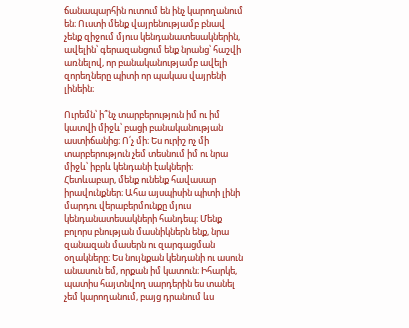ճանապարհին ուտում են ինչ կարողանում են։ Ուստի մենք վայրենությամբ բնավ չենք զիջում մյուս կենդանատեսակներին, ավելին՝ գերազանցում ենք նրանց՝ հաշվի առնելով, որ բանականությամբ ավելի զորեղները պիտի որ պակաս վայրենի լինեին։

Ուրեմն՝ ի՞նչ տարբերություն իմ ու իմ կատվի միջև՝ բացի բանականության աստիճանից։ Ո՛չ մի։ Ես ուրիշ ոչ մի տարբերություն չեմ տեսնում իմ ու նրա միջև՝ իբրև կենդանի էակների։ Հետևաբար, մենք ունենք հավասար իրավունքներ։ Ահա այսպիսին պիտի լինի մարդու վերաբերմունքը մյուս կենդանատեսակների հանդեպ։ Մենք բոլորս բնության մասնիկներն ենք, նրա զանազան մասերն ու զարգացման օղակները։ Ես նույնքան կենդանի ու ասուն անասուն եմ, որքան իմ կատուն։ Իհարկե, պատիս հայտնվող սարդերին ես տանել չեմ կարողանում, բայց դրանում ևս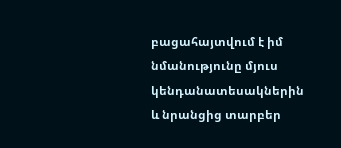բացահայտվում է իմ նմանությունը մյուս կենդանատեսակներին և նրանցից տարբեր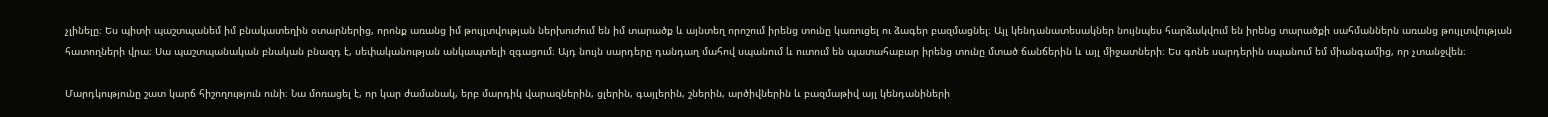չլինելը։ Ես պիտի պաշտպանեմ իմ բնակատեղին օտարներից, որոնք առանց իմ թույլտվության ներխուժում են իմ տարածք և այնտեղ որոշում իրենց տունը կառուցել ու ձագեր բազմացնել։ Այլ կենդանատեսակներ նույնպես հարձակվում են իրենց տարածքի սահմաններն առանց թույլտվության հատողների վրա։ Սա պաշտպանական բնական բնազդ է, սեփականության անկապտելի զգացում։ Այդ նույն սարդերը դանդաղ մահով սպանում և ուտում են պատահաբար իրենց տունը մտած ճանճերին և այլ միջատների։ Ես գոնե սարդերին սպանում եմ միանգամից, որ չտանջվեն։

Մարդկությունը շատ կարճ հիշողություն ունի։ Նա մոռացել է, որ կար ժամանակ, երբ մարդիկ վարազներին, ցլերին, գայլերին, շներին, արծիվներին և բազմաթիվ այլ կենդանիների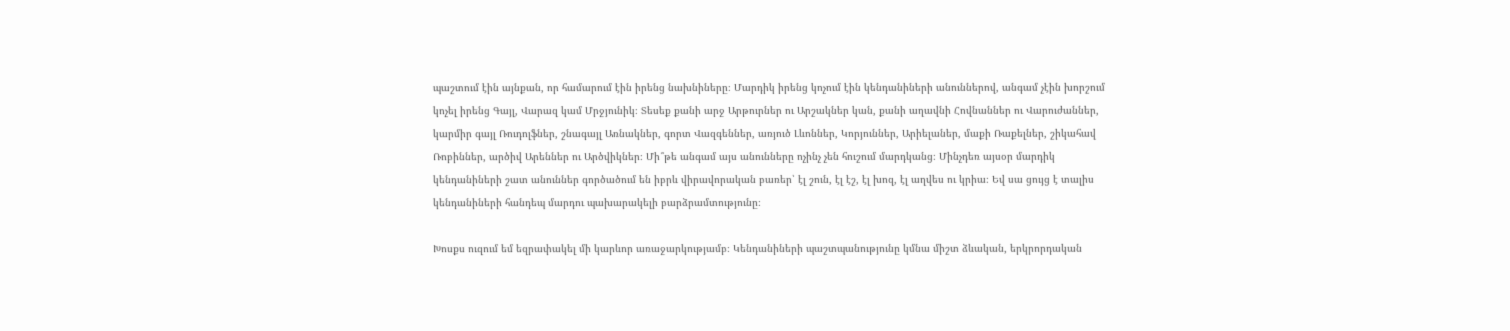պաշտում էին այնքան, որ համարում էին իրենց նախնիները։ Մարդիկ իրենց կոչում էին կենդանիների անուններով, անգամ չէին խորշում կոչել իրենց Գայլ, Վարազ կամ Մրջյունիկ։ Տեսեք քանի արջ Արթուրներ ու Արշակներ կան, քանի աղավնի Հովնաններ ու Վարուժաններ, կարմիր գայլ Ռուդոլֆներ, շնագայլ Առնակներ, գորտ Վազգեններ, առյուծ Լևոններ, Կորյուններ, Արիելաներ, մաքի Ռաքելներ, շիկահավ Ռոբիններ, արծիվ Արեններ ու Արծվիկներ։ Մի՞թե անգամ այս անունները ոչինչ չեն հուշում մարդկանց։ Մինչդեռ այսօր մարդիկ կենդանիների շատ անուններ գործածում են իբրև վիրավորական բառեր՝ էլ շուն, էլ էշ, էլ խոզ, էլ աղվես ու կրիա։ Եվ սա ցույց է տալիս կենդանիների հանդեպ մարդու պախարակելի բարձրամտությունը։

Խոսքս ուզում եմ եզրափակել մի կարևոր առաջարկությամբ։ Կենդանիների պաշտպանությունը կմնա միշտ ձևական, երկրորդական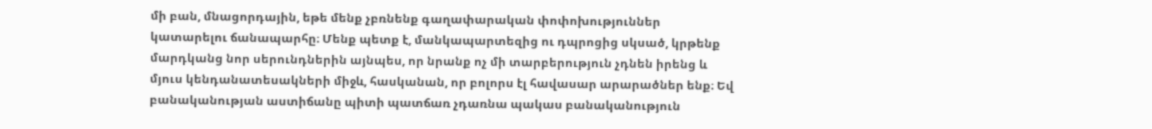մի բան, մնացորդային, եթե մենք չբռնենք գաղափարական փոփոխություններ կատարելու ճանապարհը։ Մենք պետք է, մանկապարտեզից ու դպրոցից սկսած, կրթենք մարդկանց նոր սերունդներին այնպես, որ նրանք ոչ մի տարբերություն չդնեն իրենց և մյուս կենդանատեսակների միջև, հասկանան, որ բոլորս էլ հավասար արարածներ ենք։ Եվ բանականության աստիճանը պիտի պատճառ չդառնա պակաս բանականություն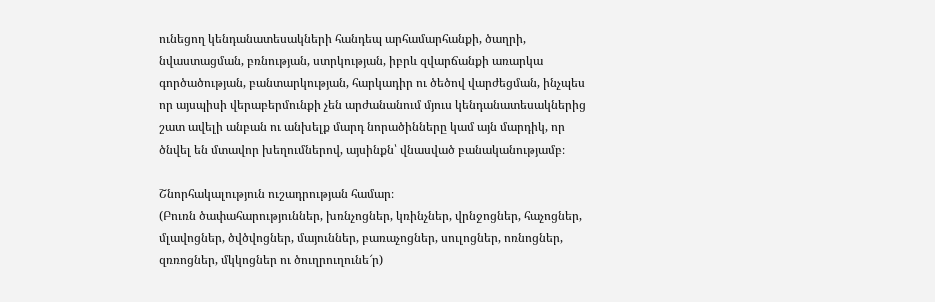ունեցող կենդանատեսակների հանդեպ արհամարհանքի, ծաղրի, նվաստացման, բռնության, ստրկության, իբրև զվարճանքի առարկա գործածության, բանտարկության, հարկադիր ու ծեծով վարժեցման, ինչպես որ այսպիսի վերաբերմունքի չեն արժանանում մյուս կենդանատեսակներից շատ ավելի անբան ու անխելք մարդ նորածինները կամ այն մարդիկ, որ ծնվել են մտավոր խեղումներով, այսինքն՝ վնասված բանականությամբ։

Շնորհակալություն ուշադրության համար։
(Բուռն ծափահարություններ, խռնչոցներ, կռինչներ, վրնջոցներ, հաչոցներ, մլավոցներ, ծվծվոցներ, մայուններ, բառաչոցներ, սուլոցներ, ոռնոցներ, զռռոցներ, մկկոցներ ու ծուղրուղունե՜ր)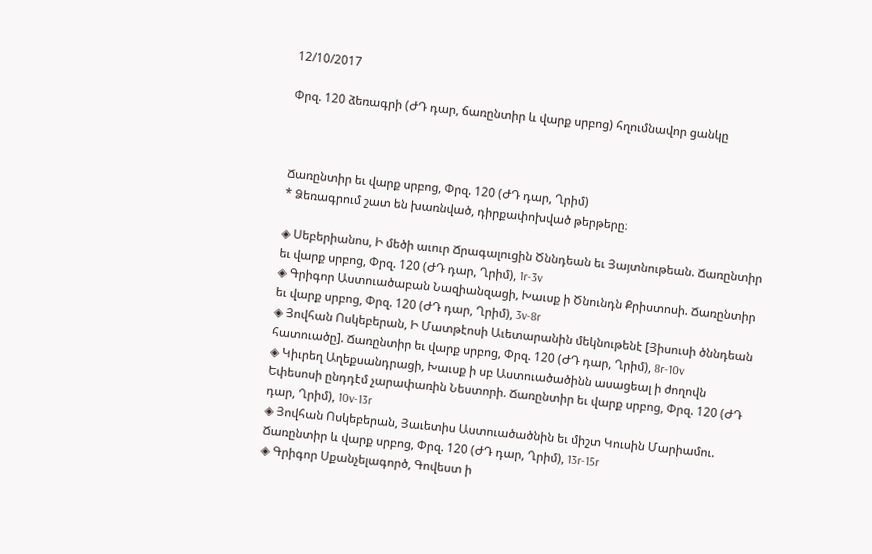12/10/2017

Փրզ. 120 ձեռագրի (ԺԴ դար, ճառընտիր և վարք սրբոց) հղումնավոր ցանկը



Ճառընտիր եւ վարք սրբոց, Փրզ. 120 (ԺԴ դար, Ղրիմ)
* Ձեռագրում շատ են խառնված, դիրքափոխված թերթերը։

◈ Սեբերիանոս, Ի մեծի աւուր Ճրագալուցին Ծննդեան եւ Յայտնութեան. Ճառընտիր եւ վարք սրբոց, Փրզ. 120 (ԺԴ դար, Ղրիմ), 1r-3v
◈ Գրիգոր Աստուածաբան Նազիանզացի, Խաւսք ի Ծնունդն Քրիստոսի. Ճառընտիր եւ վարք սրբոց, Փրզ. 120 (ԺԴ դար, Ղրիմ), 3v-8r
◈ Յովհան Ոսկեբերան, Ի Մատթէոսի Աւետարանին մեկնութենէ [Յիսուսի ծննդեան հատուածը]. Ճառընտիր եւ վարք սրբոց, Փրզ. 120 (ԺԴ դար, Ղրիմ), 8r-10v
◈ Կիւրեղ Աղեքսանդրացի, Խաւսք ի սբ Աստուածածինն ասացեալ ի ժողովն Եփեսոսի ընդդէմ չարափառին Նեստորի. Ճառընտիր եւ վարք սրբոց, Փրզ. 120 (ԺԴ դար, Ղրիմ), 10v-13r
◈ Յովհան Ոսկեբերան, Յաւետիս Աստուածածնին եւ միշտ Կուսին Մարիամու. Ճառընտիր և վարք սրբոց, Փրզ. 120 (ԺԴ դար, Ղրիմ), 13r-15r
◈ Գրիգոր Սքանչելագործ, Գովեստ ի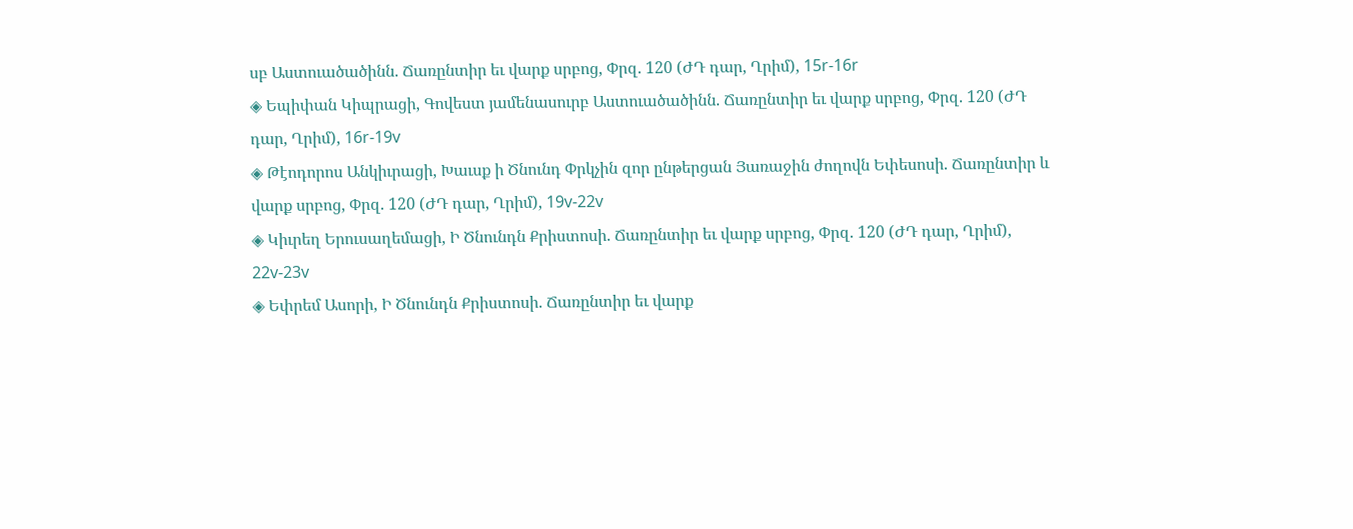սբ Աստուածածինն. Ճառընտիր եւ վարք սրբոց, Փրզ. 120 (ԺԴ դար, Ղրիմ), 15r-16r
◈ Եպիփան Կիպրացի, Գովեստ յամենասուրբ Աստուածածինն. Ճառընտիր եւ վարք սրբոց, Փրզ. 120 (ԺԴ դար, Ղրիմ), 16r-19v
◈ Թէոդորոս Անկիւրացի, Խաւսք ի Ծնունդ Փրկչին զոր ընթերցան Յառաջին ժողովն Եփեսոսի. Ճառընտիր և վարք սրբոց, Փրզ. 120 (ԺԴ դար, Ղրիմ), 19v-22v
◈ Կիւրեղ Երուսաղեմացի, Ի Ծնունդն Քրիստոսի. Ճառընտիր եւ վարք սրբոց, Փրզ. 120 (ԺԴ դար, Ղրիմ), 22v-23v
◈ Եփրեմ Ասորի, Ի Ծնունդն Քրիստոսի. Ճառընտիր եւ վարք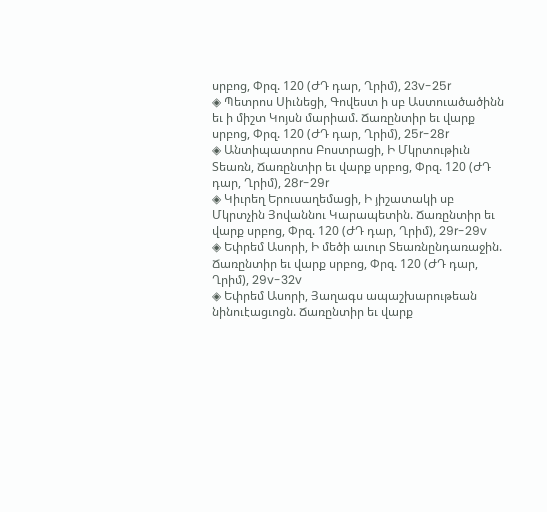սրբոց, Փրզ. 120 (ԺԴ դար, Ղրիմ), 23v-25r
◈ Պետրոս Սիւնեցի, Գովեստ ի սբ Աստուածածինն եւ ի միշտ Կոյսն մարիամ. Ճառընտիր եւ վարք սրբոց, Փրզ. 120 (ԺԴ դար, Ղրիմ), 25r-28r
◈ Անտիպատրոս Բոստրացի, Ի Մկրտութիւն Տեառն, Ճառընտիր եւ վարք սրբոց, Փրզ. 120 (ԺԴ դար, Ղրիմ), 28r-29r
◈ Կիւրեղ Երուսաղեմացի, Ի յիշատակի սբ Մկրտչին Յովաննու Կարապետին. Ճառընտիր եւ վարք սրբոց, Փրզ. 120 (ԺԴ դար, Ղրիմ), 29r-29v
◈ Եփրեմ Ասորի, Ի մեծի աւուր Տեառնընդառաջին. Ճառընտիր եւ վարք սրբոց, Փրզ. 120 (ԺԴ դար, Ղրիմ), 29v-32v
◈ Եփրեմ Ասորի, Յաղագս ապաշխարութեան նինուէացւոցն. Ճառընտիր եւ վարք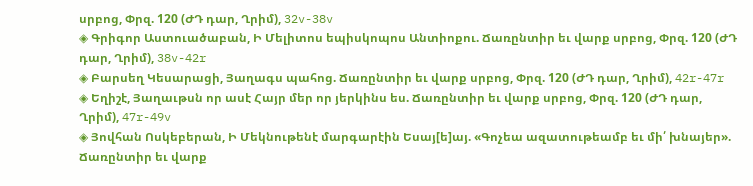սրբոց, Փրզ. 120 (ԺԴ դար, Ղրիմ), 32v-38v
◈ Գրիգոր Աստուածաբան, Ի Մելիտոս եպիսկոպոս Անտիոքու. Ճառընտիր եւ վարք սրբոց, Փրզ. 120 (ԺԴ դար, Ղրիմ), 38v-42r
◈ Բարսեղ Կեսարացի, Յաղագս պահոց. Ճառընտիր եւ վարք սրբոց, Փրզ. 120 (ԺԴ դար, Ղրիմ), 42r-47r
◈ Եղիշէ, Յաղաւթսն որ ասէ Հայր մեր որ յերկինս ես. Ճառընտիր եւ վարք սրբոց, Փրզ. 120 (ԺԴ դար, Ղրիմ), 47r-49v
◈ Յովհան Ոսկեբերան, Ի Մեկնութենէ մարգարէին Եսայ[ե]այ. «Գոչեա ազատութեամբ եւ մի՛ խնայեր». Ճառընտիր եւ վարք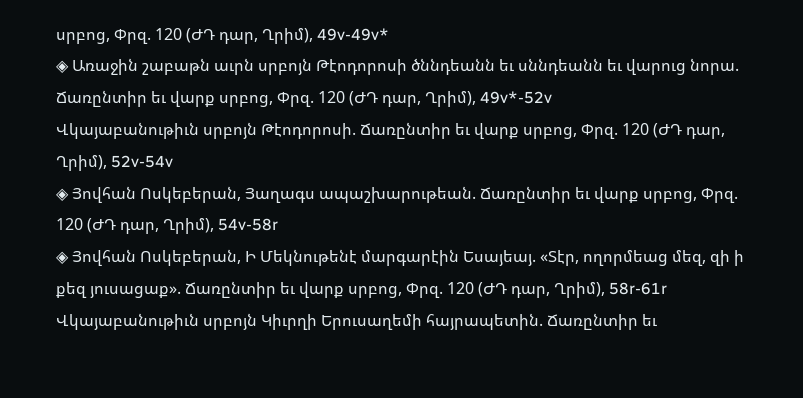սրբոց, Փրզ. 120 (ԺԴ դար, Ղրիմ), 49v-49v*
◈ Առաջին շաբաթն աւրն սրբոյն Թէոդորոսի ծննդեանն եւ սննդեանն եւ վարուց նորա. Ճառընտիր եւ վարք սրբոց, Փրզ. 120 (ԺԴ դար, Ղրիմ), 49v*-52v
Վկայաբանութիւն սրբոյն Թէոդորոսի. Ճառընտիր եւ վարք սրբոց, Փրզ. 120 (ԺԴ դար, Ղրիմ), 52v-54v
◈ Յովհան Ոսկեբերան, Յաղագս ապաշխարութեան. Ճառընտիր եւ վարք սրբոց, Փրզ. 120 (ԺԴ դար, Ղրիմ), 54v-58r
◈ Յովհան Ոսկեբերան, Ի Մեկնութենէ մարգարէին Եսայեայ. «Տէր, ողորմեաց մեզ, զի ի քեզ յուսացաք». Ճառընտիր եւ վարք սրբոց, Փրզ. 120 (ԺԴ դար, Ղրիմ), 58r-61r
Վկայաբանութիւն սրբոյն Կիւրղի Երուսաղեմի հայրապետին. Ճառընտիր եւ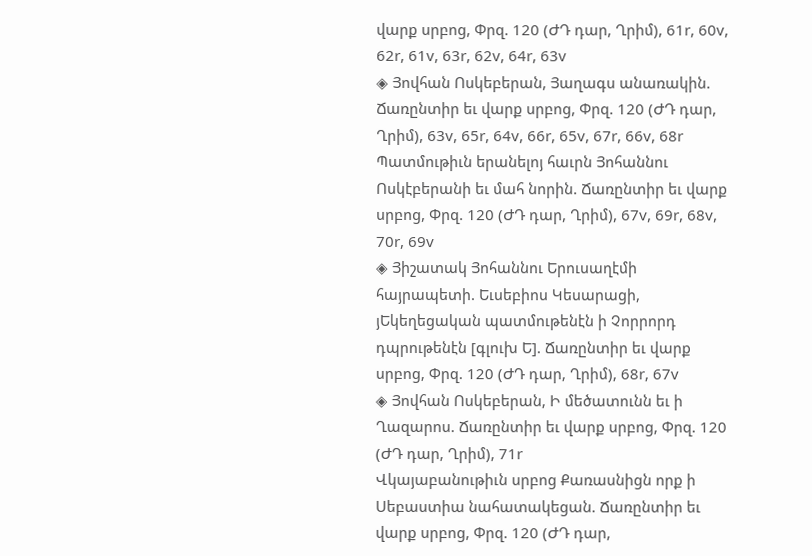վարք սրբոց, Փրզ. 120 (ԺԴ դար, Ղրիմ), 61r, 60v, 62r, 61v, 63r, 62v, 64r, 63v
◈ Յովհան Ոսկեբերան, Յաղագս անառակին. Ճառընտիր եւ վարք սրբոց, Փրզ. 120 (ԺԴ դար, Ղրիմ), 63v, 65r, 64v, 66r, 65v, 67r, 66v, 68r
Պատմութիւն երանելոյ հաւրն Յոհաննու Ոսկէբերանի եւ մահ նորին. Ճառընտիր եւ վարք սրբոց, Փրզ. 120 (ԺԴ դար, Ղրիմ), 67v, 69r, 68v, 70r, 69v
◈ Յիշատակ Յոհաննու Երուսաղէմի հայրապետի. Եւսեբիոս Կեսարացի, յԵկեղեցական պատմութենէն ի Չորրորդ դպրութենէն [գլուխ Ե]. Ճառընտիր եւ վարք սրբոց, Փրզ. 120 (ԺԴ դար, Ղրիմ), 68r, 67v
◈ Յովհան Ոսկեբերան, Ի մեծատունն եւ ի Ղազարոս. Ճառընտիր եւ վարք սրբոց, Փրզ. 120 (ԺԴ դար, Ղրիմ), 71r
Վկայաբանութիւն սրբոց Քառասնիցն որք ի Սեբաստիա նահատակեցան. Ճառընտիր եւ վարք սրբոց, Փրզ. 120 (ԺԴ դար,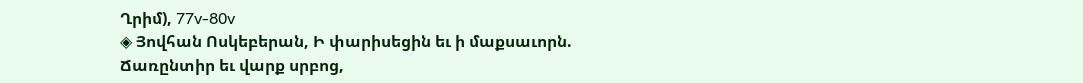Ղրիմ), 77v-80v
◈ Յովհան Ոսկեբերան, Ի փարիսեցին եւ ի մաքսաւորն. Ճառընտիր եւ վարք սրբոց,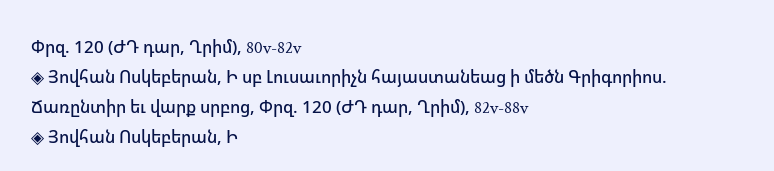Փրզ. 120 (ԺԴ դար, Ղրիմ), 80v-82v
◈ Յովհան Ոսկեբերան, Ի սբ Լուսաւորիչն հայաստանեաց ի մեծն Գրիգորիոս. Ճառընտիր եւ վարք սրբոց, Փրզ. 120 (ԺԴ դար, Ղրիմ), 82v-88v
◈ Յովհան Ոսկեբերան, Ի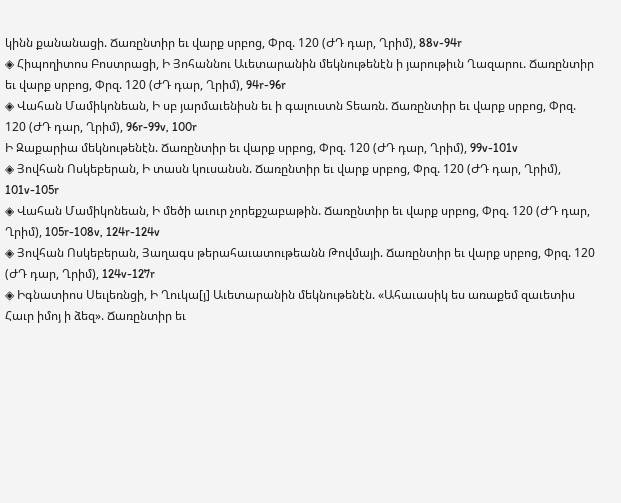կինն քանանացի. Ճառընտիր եւ վարք սրբոց, Փրզ. 120 (ԺԴ դար, Ղրիմ), 88v-94r
◈ Հիպողիտոս Բոստրացի, Ի Յոհաննու Աւետարանին մեկնութենէն ի յարութիւն Ղազարու. Ճառընտիր եւ վարք սրբոց, Փրզ. 120 (ԺԴ դար, Ղրիմ), 94r-96r
◈ Վահան Մամիկոնեան, Ի սբ յարմաւենիսն եւ ի գալուստն Տեառն. Ճառընտիր եւ վարք սրբոց, Փրզ. 120 (ԺԴ դար, Ղրիմ), 96r-99v, 100r
Ի Զաքարիա մեկնութենէն. Ճառընտիր եւ վարք սրբոց, Փրզ. 120 (ԺԴ դար, Ղրիմ), 99v-101v
◈ Յովհան Ոսկեբերան, Ի տասն կուսանսն. Ճառընտիր եւ վարք սրբոց, Փրզ. 120 (ԺԴ դար, Ղրիմ), 101v-105r
◈ Վահան Մամիկոնեան, Ի մեծի աւուր չորեքշաբաթին. Ճառընտիր եւ վարք սրբոց, Փրզ. 120 (ԺԴ դար, Ղրիմ), 105r-108v, 124r-124v
◈ Յովհան Ոսկեբերան, Յաղագս թերահաւատութեանն Թովմայի. Ճառընտիր եւ վարք սրբոց, Փրզ. 120 (ԺԴ դար, Ղրիմ), 124v-127r
◈ Իգնատիոս Սեւլեռնցի, Ի Ղուկա[յ] Աւետարանին մեկնութենէն. «Ահաւասիկ ես առաքեմ զաւետիս Հաւր իմոյ ի ձեզ». Ճառընտիր եւ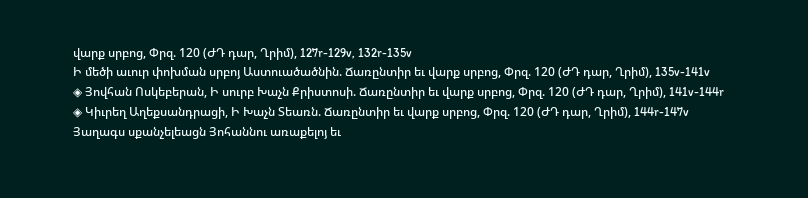վարք սրբոց, Փրզ. 120 (ԺԴ դար, Ղրիմ), 127r-129v, 132r-135v
Ի մեծի աւուր փոխման սրբոյ Աստուածածնին. Ճառընտիր եւ վարք սրբոց, Փրզ. 120 (ԺԴ դար, Ղրիմ), 135v-141v
◈ Յովհան Ոսկեբերան, Ի սուրբ Խաչն Քրիստոսի. Ճառընտիր եւ վարք սրբոց, Փրզ. 120 (ԺԴ դար, Ղրիմ), 141v-144r
◈ Կիւրեղ Աղեքսանդրացի, Ի Խաչն Տեառն. Ճառընտիր եւ վարք սրբոց, Փրզ. 120 (ԺԴ դար, Ղրիմ), 144r-147v
Յաղագս սքանչելեացն Յոհաննու առաքելոյ եւ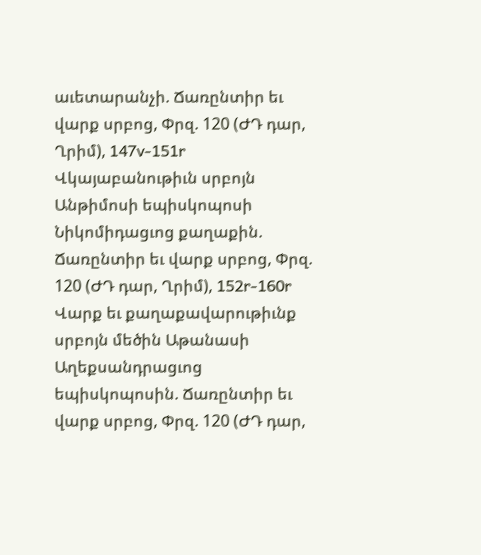աւետարանչի. Ճառընտիր եւ վարք սրբոց, Փրզ. 120 (ԺԴ դար, Ղրիմ), 147v-151r
Վկայաբանութիւն սրբոյն Անթիմոսի եպիսկոպոսի Նիկոմիդացւոց քաղաքին. Ճառընտիր եւ վարք սրբոց, Փրզ. 120 (ԺԴ դար, Ղրիմ), 152r-160r
Վարք եւ քաղաքավարութիւնք սրբոյն մեծին Աթանասի Աղեքսանդրացւոց եպիսկոպոսին. Ճառընտիր եւ վարք սրբոց, Փրզ. 120 (ԺԴ դար,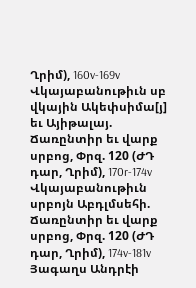Ղրիմ), 160v-169v
Վկայաբանութիւն սբ վկային Ակեփսիմա[յ] եւ Այիթալայ. Ճառընտիր եւ վարք սրբոց, Փրզ. 120 (ԺԴ դար, Ղրիմ), 170r-174v
Վկայաբանութիւն սրբոյն Աբդլմսեհի. Ճառընտիր եւ վարք սրբոց, Փրզ. 120 (ԺԴ դար, Ղրիմ), 174v-181v
Յագաղս Անդրէի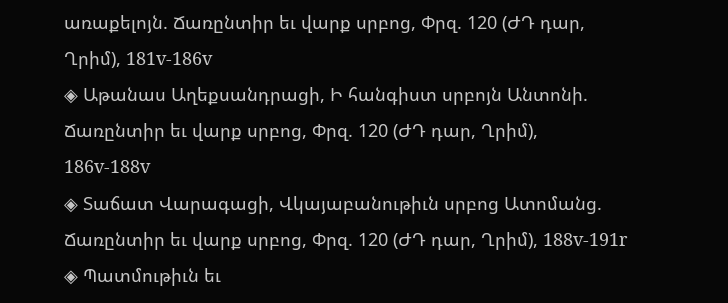առաքելոյն. Ճառընտիր եւ վարք սրբոց, Փրզ. 120 (ԺԴ դար, Ղրիմ), 181v-186v
◈ Աթանաս Աղեքսանդրացի, Ի հանգիստ սրբոյն Անտոնի. Ճառընտիր եւ վարք սրբոց, Փրզ. 120 (ԺԴ դար, Ղրիմ), 186v-188v
◈ Տաճատ Վարագացի, Վկայաբանութիւն սրբոց Ատոմանց. Ճառընտիր եւ վարք սրբոց, Փրզ. 120 (ԺԴ դար, Ղրիմ), 188v-191r
◈ Պատմութիւն եւ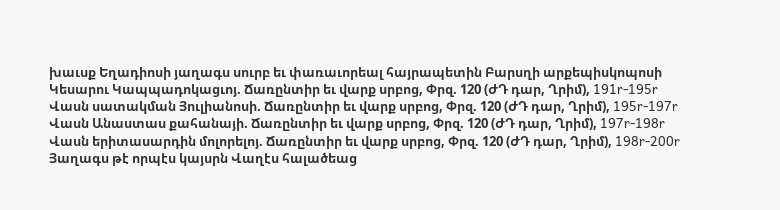խաւսք Եղադիոսի յաղագս սուրբ եւ փառաւորեալ հայրապետին Բարսղի արքեպիսկոպոսի Կեսարու Կապպադոկացւոյ. Ճառընտիր եւ վարք սրբոց, Փրզ. 120 (ԺԴ դար, Ղրիմ), 191r-195r
Վասն սատակման Յուլիանոսի. Ճառընտիր եւ վարք սրբոց, Փրզ. 120 (ԺԴ դար, Ղրիմ), 195r-197r
Վասն Անաստաս քահանայի. Ճառընտիր եւ վարք սրբոց, Փրզ. 120 (ԺԴ դար, Ղրիմ), 197r-198r
Վասն երիտասարդին մոլորելոյ. Ճառընտիր եւ վարք սրբոց, Փրզ. 120 (ԺԴ դար, Ղրիմ), 198r-200r
Յաղագս թէ որպէս կայսրն Վաղէս հալածեաց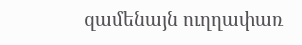զամենայն ուղղափառ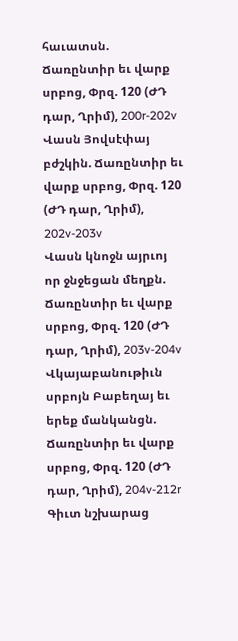հաւատսն. Ճառընտիր եւ վարք սրբոց, Փրզ. 120 (ԺԴ դար, Ղրիմ), 200r-202v
Վասն Յովսէփայ բժշկին. Ճառընտիր եւ վարք սրբոց, Փրզ. 120 (ԺԴ դար, Ղրիմ), 202v-203v
Վասն կնոջն այրւոյ որ ջնջեցան մեղքն. Ճառընտիր եւ վարք սրբոց, Փրզ. 120 (ԺԴ դար, Ղրիմ), 203v-204v
Վկայաբանութիւն սրբոյն Բաբեղայ եւ երեք մանկանցն. Ճառընտիր եւ վարք սրբոց, Փրզ. 120 (ԺԴ դար, Ղրիմ), 204v-212r
Գիւտ նշխարաց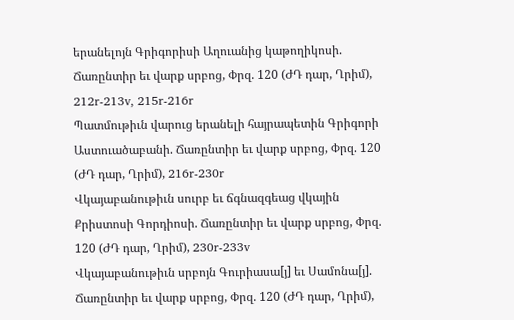երանելոյն Գրիգորիսի Աղուանից կաթողիկոսի. Ճառընտիր եւ վարք սրբոց, Փրզ. 120 (ԺԴ դար, Ղրիմ), 212r-213v, 215r-216r
Պատմութիւն վարուց երանելի հայրապետին Գրիգորի Աստուածաբանի. Ճառընտիր եւ վարք սրբոց, Փրզ. 120 (ԺԴ դար, Ղրիմ), 216r-230r
Վկայաբանութիւն սուրբ եւ ճգնազգեաց վկային Քրիստոսի Գորդիոսի. Ճառընտիր եւ վարք սրբոց, Փրզ. 120 (ԺԴ դար, Ղրիմ), 230r-233v
Վկայաբանութիւն սրբոյն Գուրիասա[յ] եւ Սամոնա[յ]. Ճառընտիր եւ վարք սրբոց, Փրզ. 120 (ԺԴ դար, Ղրիմ),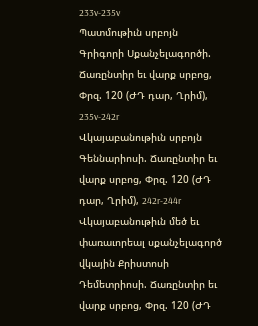233v-235v
Պատմութիւն սրբոյն Գրիգորի Սքանչելագործի. Ճառընտիր եւ վարք սրբոց, Փրզ. 120 (ԺԴ դար, Ղրիմ), 235v-242r
Վկայաբանութիւն սրբոյն Գեննարիոսի. Ճառընտիր եւ վարք սրբոց, Փրզ. 120 (ԺԴ դար, Ղրիմ), 242r-244r
Վկայաբանութիւն մեծ եւ փառաւորեալ սքանչելագործ վկային Քրիստոսի Դեմետրիոսի. Ճառընտիր եւ վարք սրբոց, Փրզ. 120 (ԺԴ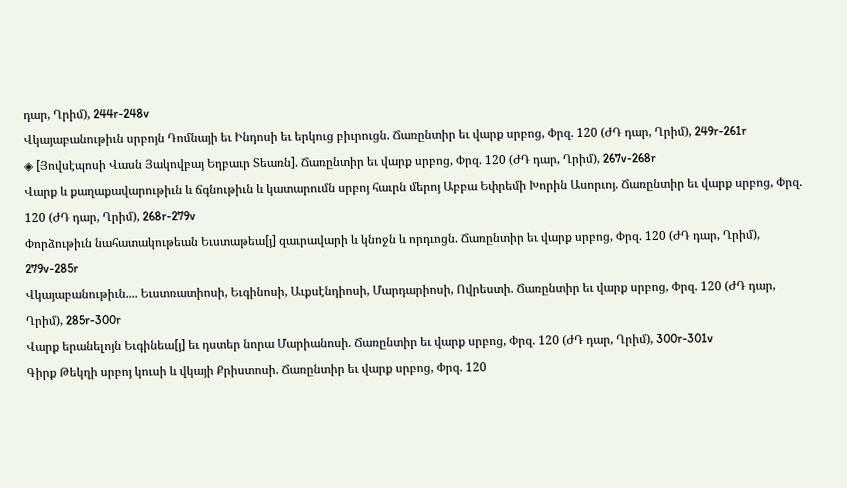դար, Ղրիմ), 244r-248v
Վկայաբանութիւն սրբոյն Դոմնայի եւ Ինդոսի եւ երկուց բիւրուցն. Ճառընտիր եւ վարք սրբոց, Փրզ. 120 (ԺԴ դար, Ղրիմ), 249r-261r
◈ [Յովսէպոսի Վասն Յակովբայ Եղբաւր Տեառն]. Ճառընտիր եւ վարք սրբոց, Փրզ. 120 (ԺԴ դար, Ղրիմ), 267v-268r
Վարք և քաղաքավարութիւն և ճգնութիւն և կատարումն սրբոյ հաւրն մերոյ Աբբա Եփրեմի Խորին Ասորւոյ. Ճառընտիր եւ վարք սրբոց, Փրզ. 120 (ԺԴ դար, Ղրիմ), 268r-279v
Փորձութիւն նահատակութեան Եւստաթեա[յ] զաւրավարի և կնոջն և որդւոցն. Ճառընտիր եւ վարք սրբոց, Փրզ. 120 (ԺԴ դար, Ղրիմ), 279v-285r
Վկայաբանութիւն.... Եւստռատիոսի, Եւգինոսի, Աւքսէնդիոսի, Մարդարիոսի, Ովրեստի. Ճառընտիր եւ վարք սրբոց, Փրզ. 120 (ԺԴ դար, Ղրիմ), 285r-300r
Վարք երանելոյն Եւգինեա[յ] եւ դստեր նորա Մարիանոսի. Ճառընտիր եւ վարք սրբոց, Փրզ. 120 (ԺԴ դար, Ղրիմ), 300r-301v
Գիրք Թեկղի սրբոյ կուսի և վկայի Քրիստոսի. Ճառընտիր եւ վարք սրբոց, Փրզ. 120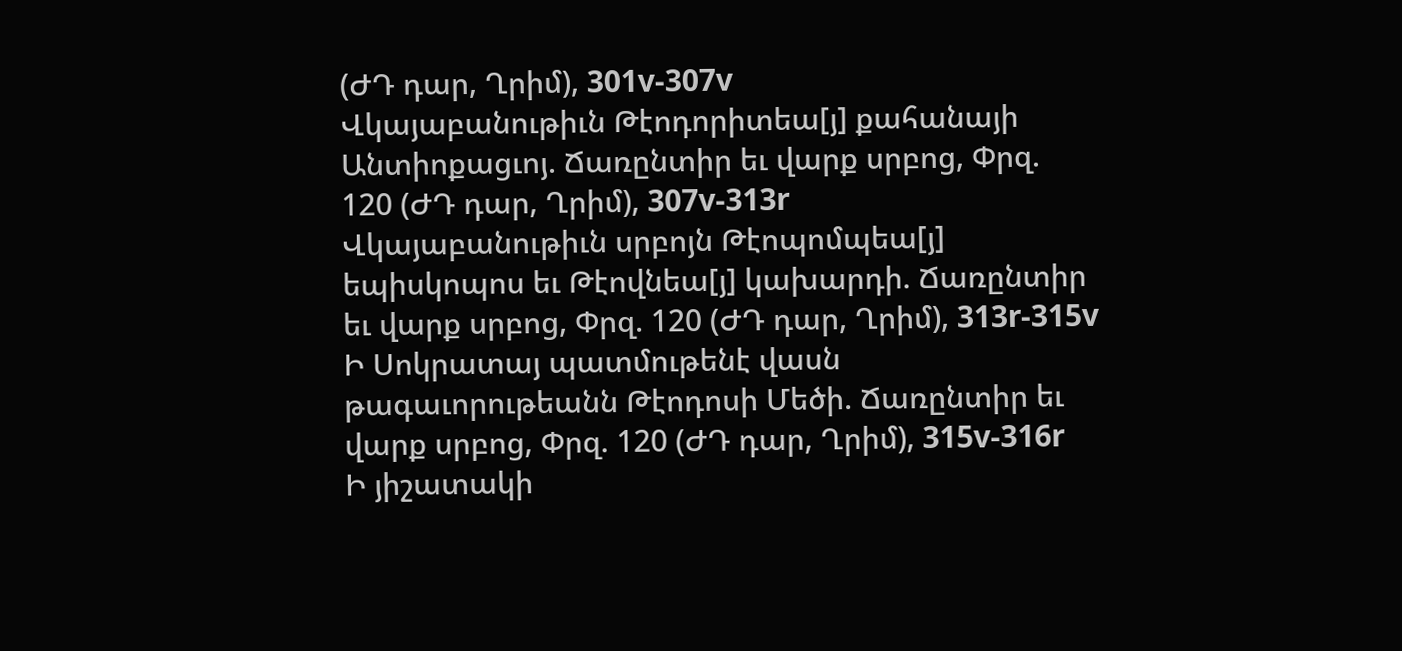(ԺԴ դար, Ղրիմ), 301v-307v
Վկայաբանութիւն Թէոդորիտեա[յ] քահանայի Անտիոքացւոյ. Ճառընտիր եւ վարք սրբոց, Փրզ. 120 (ԺԴ դար, Ղրիմ), 307v-313r
Վկայաբանութիւն սրբոյն Թէոպոմպեա[յ] եպիսկոպոս եւ Թէովնեա[յ] կախարդի. Ճառընտիր եւ վարք սրբոց, Փրզ. 120 (ԺԴ դար, Ղրիմ), 313r-315v
Ի Սոկրատայ պատմութենէ վասն թագաւորութեանն Թէոդոսի Մեծի. Ճառընտիր եւ վարք սրբոց, Փրզ. 120 (ԺԴ դար, Ղրիմ), 315v-316r
Ի յիշատակի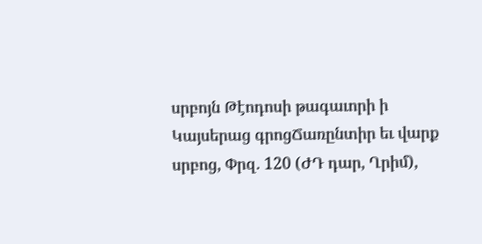սրբոյն Թէոդոսի թագաւորի ի Կայսերաց գրոցՃառընտիր եւ վարք սրբոց, Փրզ. 120 (ԺԴ դար, Ղրիմ),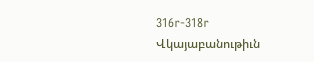316r-318r
Վկայաբանութիւն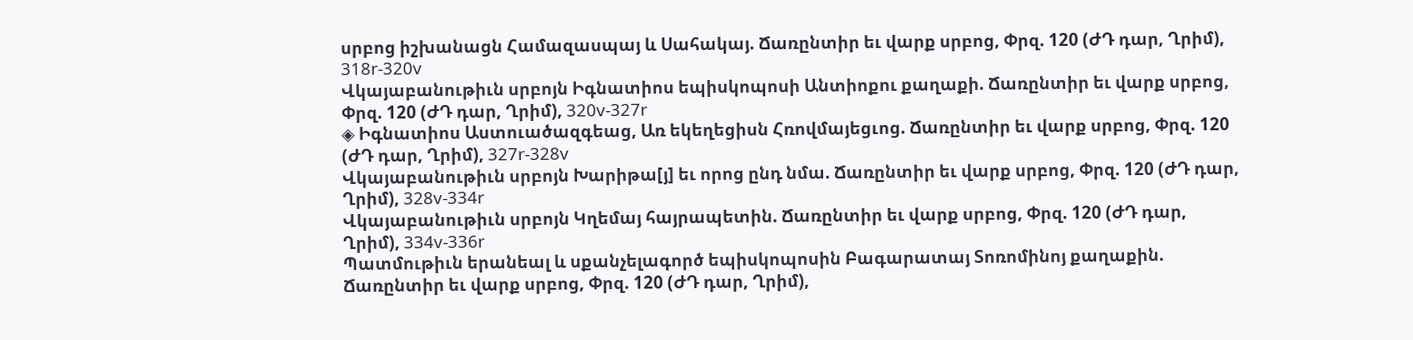սրբոց իշխանացն Համազասպայ և Սահակայ. Ճառընտիր եւ վարք սրբոց, Փրզ. 120 (ԺԴ դար, Ղրիմ), 318r-320v
Վկայաբանութիւն սրբոյն Իգնատիոս եպիսկոպոսի Անտիոքու քաղաքի. Ճառընտիր եւ վարք սրբոց, Փրզ. 120 (ԺԴ դար, Ղրիմ), 320v-327r
◈ Իգնատիոս Աստուածազգեաց, Առ եկեղեցիսն Հռովմայեցւոց. Ճառընտիր եւ վարք սրբոց, Փրզ. 120 (ԺԴ դար, Ղրիմ), 327r-328v
Վկայաբանութիւն սրբոյն Խարիթա[յ] եւ որոց ընդ նմա. Ճառընտիր եւ վարք սրբոց, Փրզ. 120 (ԺԴ դար, Ղրիմ), 328v-334r
Վկայաբանութիւն սրբոյն Կղեմայ հայրապետին. Ճառընտիր եւ վարք սրբոց, Փրզ. 120 (ԺԴ դար, Ղրիմ), 334v-336r
Պատմութիւն երանեալ և սքանչելագործ եպիսկոպոսին Բագարատայ Տոռոմինոյ քաղաքին. Ճառընտիր եւ վարք սրբոց, Փրզ. 120 (ԺԴ դար, Ղրիմ),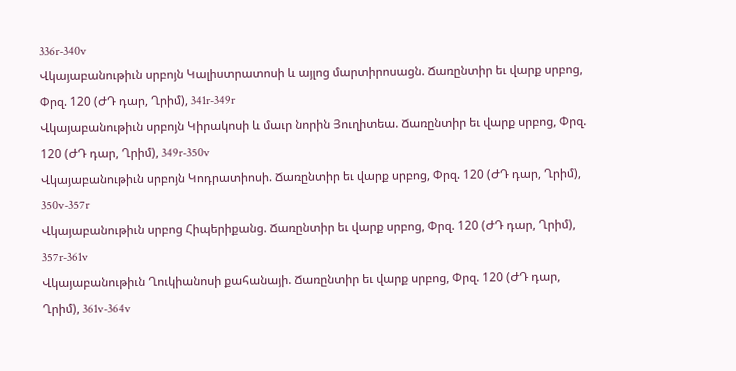336r-340v
Վկայաբանութիւն սրբոյն Կալիստրատոսի և այլոց մարտիրոսացն. Ճառընտիր եւ վարք սրբոց, Փրզ. 120 (ԺԴ դար, Ղրիմ), 341r-349r
Վկայաբանութիւն սրբոյն Կիրակոսի և մաւր նորին Յուղիտեա. Ճառընտիր եւ վարք սրբոց, Փրզ. 120 (ԺԴ դար, Ղրիմ), 349r-350v
Վկայաբանութիւն սրբոյն Կոդրատիոսի. Ճառընտիր եւ վարք սրբոց, Փրզ. 120 (ԺԴ դար, Ղրիմ), 350v-357r
Վկայաբանութիւն սրբոց Հիպերիքանց. Ճառընտիր եւ վարք սրբոց, Փրզ. 120 (ԺԴ դար, Ղրիմ), 357r-361v
Վկայաբանութիւն Ղուկիանոսի քահանայի. Ճառընտիր եւ վարք սրբոց, Փրզ. 120 (ԺԴ դար, Ղրիմ), 361v-364v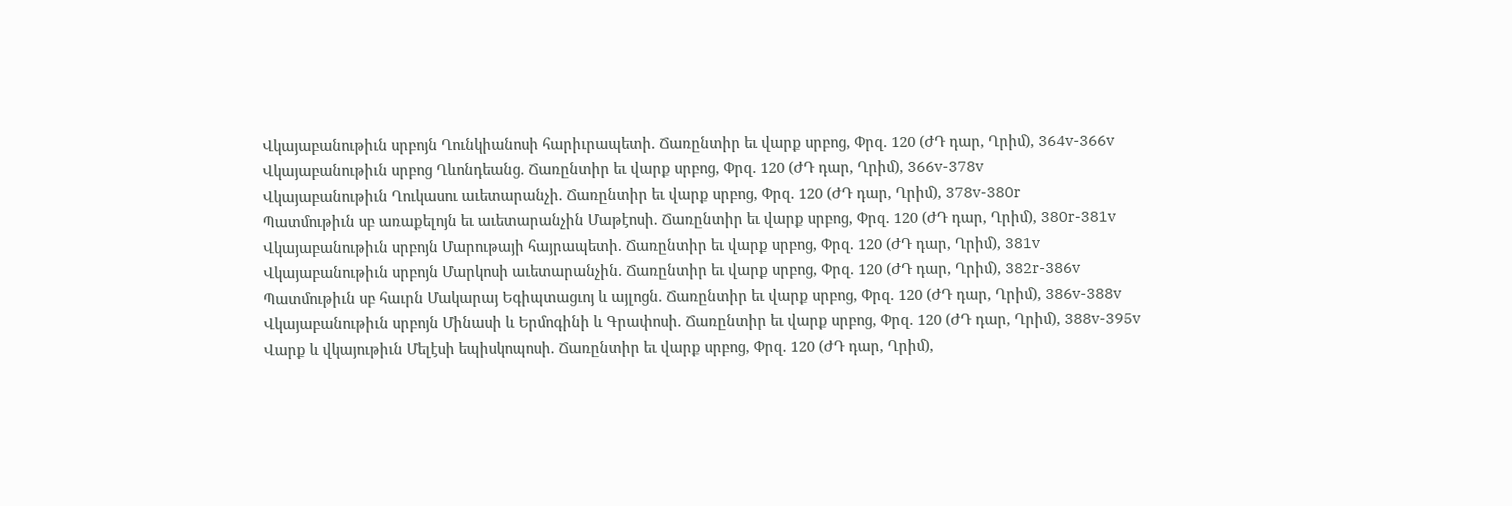Վկայաբանութիւն սրբոյն Ղունկիանոսի հարիւրապետի. Ճառընտիր եւ վարք սրբոց, Փրզ. 120 (ԺԴ դար, Ղրիմ), 364v-366v
Վկայաբանութիւն սրբոց Ղևոնդեանց. Ճառընտիր եւ վարք սրբոց, Փրզ. 120 (ԺԴ դար, Ղրիմ), 366v-378v
Վկայաբանութիւն Ղուկասու աւետարանչի. Ճառընտիր եւ վարք սրբոց, Փրզ. 120 (ԺԴ դար, Ղրիմ), 378v-380r
Պատմութիւն սբ առաքելոյն եւ աւետարանչին Մաթէոսի. Ճառընտիր եւ վարք սրբոց, Փրզ. 120 (ԺԴ դար, Ղրիմ), 380r-381v
Վկայաբանութիւն սրբոյն Մարութայի հայրապետի. Ճառընտիր եւ վարք սրբոց, Փրզ. 120 (ԺԴ դար, Ղրիմ), 381v
Վկայաբանութիւն սրբոյն Մարկոսի աւետարանչին. Ճառընտիր եւ վարք սրբոց, Փրզ. 120 (ԺԴ դար, Ղրիմ), 382r-386v
Պատմութիւն սբ հաւրն Մակարայ Եգիպտացւոյ և այլոցն. Ճառընտիր եւ վարք սրբոց, Փրզ. 120 (ԺԴ դար, Ղրիմ), 386v-388v
Վկայաբանութիւն սրբոյն Մինասի և Երմոգինի և Գրափոսի. Ճառընտիր եւ վարք սրբոց, Փրզ. 120 (ԺԴ դար, Ղրիմ), 388v-395v
Վարք և վկայութիւն Մելէսի եպիսկոպոսի. Ճառընտիր եւ վարք սրբոց, Փրզ. 120 (ԺԴ դար, Ղրիմ),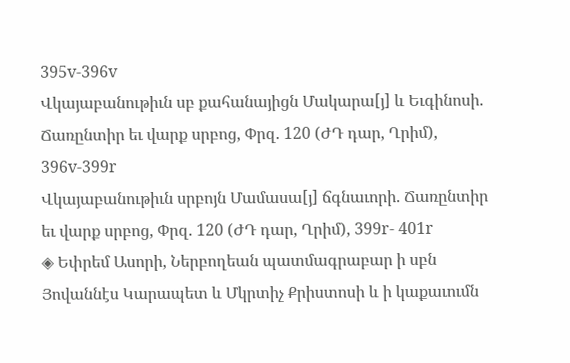395v-396v
Վկայաբանութիւն սբ քահանայիցն Մակարա[յ] և Եւգինոսի. Ճառընտիր եւ վարք սրբոց, Փրզ. 120 (ԺԴ դար, Ղրիմ), 396v-399r
Վկայաբանութիւն սրբոյն Մամասա[յ] ճգնաւորի. Ճառընտիր եւ վարք սրբոց, Փրզ. 120 (ԺԴ դար, Ղրիմ), 399r- 401r
◈ Եփրեմ Ասորի, Ներբողեան պատմագրաբար ի սբն Յովաննէս Կարապետ և Մկրտիչ Քրիստոսի և ի կաքաւումն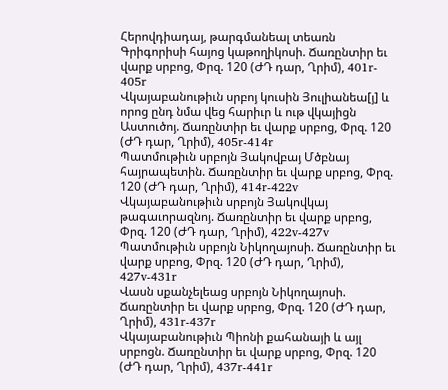Հերովդիադայ, թարգմանեալ տեառն Գրիգորիսի հայոց կաթողիկոսի. Ճառընտիր եւ վարք սրբոց, Փրզ. 120 (ԺԴ դար, Ղրիմ), 401r- 405r
Վկայաբանութիւն սրբոյ կուսին Յուլիանեա[յ] և որոց ընդ նմա վեց հարիւր և ութ վկայիցն Աստուծոյ. Ճառընտիր եւ վարք սրբոց, Փրզ. 120 (ԺԴ դար, Ղրիմ), 405r-414r
Պատմութիւն սրբոյն Յակովբայ Մծբնայ հայրապետին. Ճառընտիր եւ վարք սրբոց, Փրզ. 120 (ԺԴ դար, Ղրիմ), 414r-422v
Վկայաբանութիւն սրբոյն Յակովկայ թագաւորազնոյ. Ճառընտիր եւ վարք սրբոց, Փրզ. 120 (ԺԴ դար, Ղրիմ), 422v-427v
Պատմութիւն սրբոյն Նիկողայոսի. Ճառընտիր եւ վարք սրբոց, Փրզ. 120 (ԺԴ դար, Ղրիմ), 427v-431r
Վասն սքանչելեաց սրբոյն Նիկողայոսի. Ճառընտիր եւ վարք սրբոց, Փրզ. 120 (ԺԴ դար, Ղրիմ), 431r-437r
Վկայաբանութիւն Պիոնի քահանայի և այլ սրբոցն. Ճառընտիր եւ վարք սրբոց, Փրզ. 120 (ԺԴ դար, Ղրիմ), 437r-441r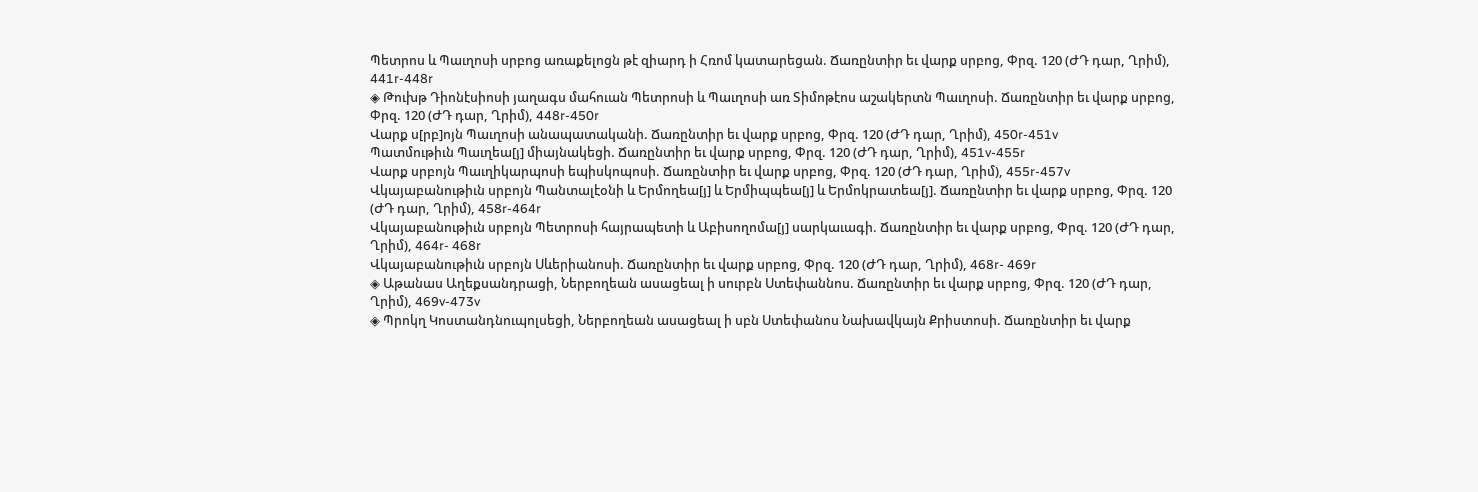Պետրոս և Պաւղոսի սրբոց առաքելոցն թէ զիարդ ի Հռոմ կատարեցան. Ճառընտիր եւ վարք սրբոց, Փրզ. 120 (ԺԴ դար, Ղրիմ), 441r-448r
◈ Թուխթ Դիոնէսիոսի յաղագս մահուան Պետրոսի և Պաւղոսի առ Տիմոթէոս աշակերտն Պաւղոսի. Ճառընտիր եւ վարք սրբոց, Փրզ. 120 (ԺԴ դար, Ղրիմ), 448r-450r
Վարք ս[րբ]ոյն Պաւղոսի անապատականի. Ճառընտիր եւ վարք սրբոց, Փրզ. 120 (ԺԴ դար, Ղրիմ), 450r-451v
Պատմութիւն Պաւղեա[յ] միայնակեցի. Ճառընտիր եւ վարք սրբոց, Փրզ. 120 (ԺԴ դար, Ղրիմ), 451v-455r
Վարք սրբոյն Պաւղիկարպոսի եպիսկոպոսի. Ճառընտիր եւ վարք սրբոց, Փրզ. 120 (ԺԴ դար, Ղրիմ), 455r-457v
Վկայաբանութիւն սրբոյն Պանտալէօնի և Երմողեա[յ] և Երմիպպեա[յ] և Երմոկրատեա[յ]. Ճառընտիր եւ վարք սրբոց, Փրզ. 120 (ԺԴ դար, Ղրիմ), 458r-464r
Վկայաբանութիւն սրբոյն Պետրոսի հայրապետի և Աբիսողոմա[յ] սարկաւագի. Ճառընտիր եւ վարք սրբոց, Փրզ. 120 (ԺԴ դար, Ղրիմ), 464r- 468r
Վկայաբանութիւն սրբոյն Սևերիանոսի. Ճառընտիր եւ վարք սրբոց, Փրզ. 120 (ԺԴ դար, Ղրիմ), 468r- 469r
◈ Աթանաս Աղեքսանդրացի, Ներբողեան ասացեալ ի սուրբն Ստեփաննոս. Ճառընտիր եւ վարք սրբոց, Փրզ. 120 (ԺԴ դար, Ղրիմ), 469v-473v
◈ Պրոկղ Կոստանդնուպոլսեցի, Ներբողեան ասացեալ ի սբն Ստեփանոս Նախավկայն Քրիստոսի. Ճառընտիր եւ վարք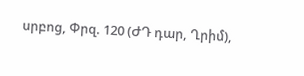սրբոց, Փրզ. 120 (ԺԴ դար, Ղրիմ),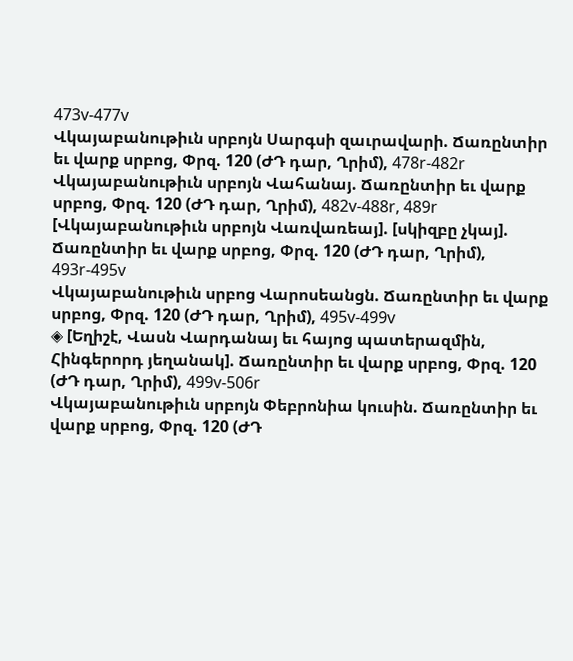473v-477v
Վկայաբանութիւն սրբոյն Սարգսի զաւրավարի. Ճառընտիր եւ վարք սրբոց, Փրզ. 120 (ԺԴ դար, Ղրիմ), 478r-482r
Վկայաբանութիւն սրբոյն Վահանայ. Ճառընտիր եւ վարք սրբոց, Փրզ. 120 (ԺԴ դար, Ղրիմ), 482v-488r, 489r
[Վկայաբանութիւն սրբոյն Վառվառեայ]. [սկիզբը չկայ]. Ճառընտիր եւ վարք սրբոց, Փրզ. 120 (ԺԴ դար, Ղրիմ), 493r-495v
Վկայաբանութիւն սրբոց Վարոսեանցն. Ճառընտիր եւ վարք սրբոց, Փրզ. 120 (ԺԴ դար, Ղրիմ), 495v-499v
◈ [Եղիշէ, Վասն Վարդանայ եւ հայոց պատերազմին, Հինգերորդ յեղանակ]. Ճառընտիր եւ վարք սրբոց, Փրզ. 120 (ԺԴ դար, Ղրիմ), 499v-506r
Վկայաբանութիւն սրբոյն Փեբրոնիա կուսին. Ճառընտիր եւ վարք սրբոց, Փրզ. 120 (ԺԴ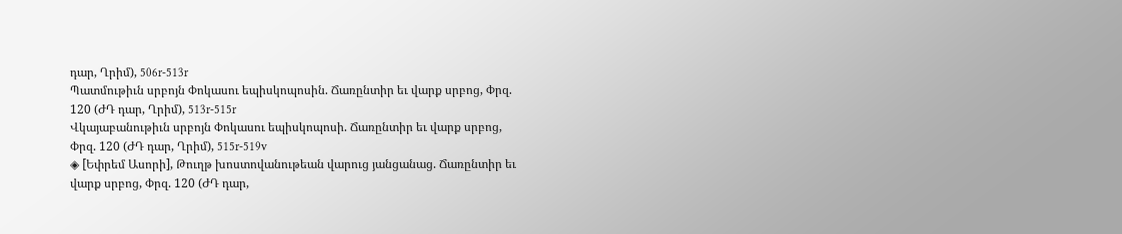դար, Ղրիմ), 506r-513r
Պատմութիւն սրբոյն Փոկասու եպիսկոպոսին. Ճառընտիր եւ վարք սրբոց, Փրզ. 120 (ԺԴ դար, Ղրիմ), 513r-515r
Վկայաբանութիւն սրբոյն Փոկասու եպիսկոպոսի. Ճառընտիր եւ վարք սրբոց, Փրզ. 120 (ԺԴ դար, Ղրիմ), 515r-519v
◈ [Եփրեմ Ասորի], Թուղթ խոստովանութեան վարուց յանցանաց. Ճառընտիր եւ վարք սրբոց, Փրզ. 120 (ԺԴ դար,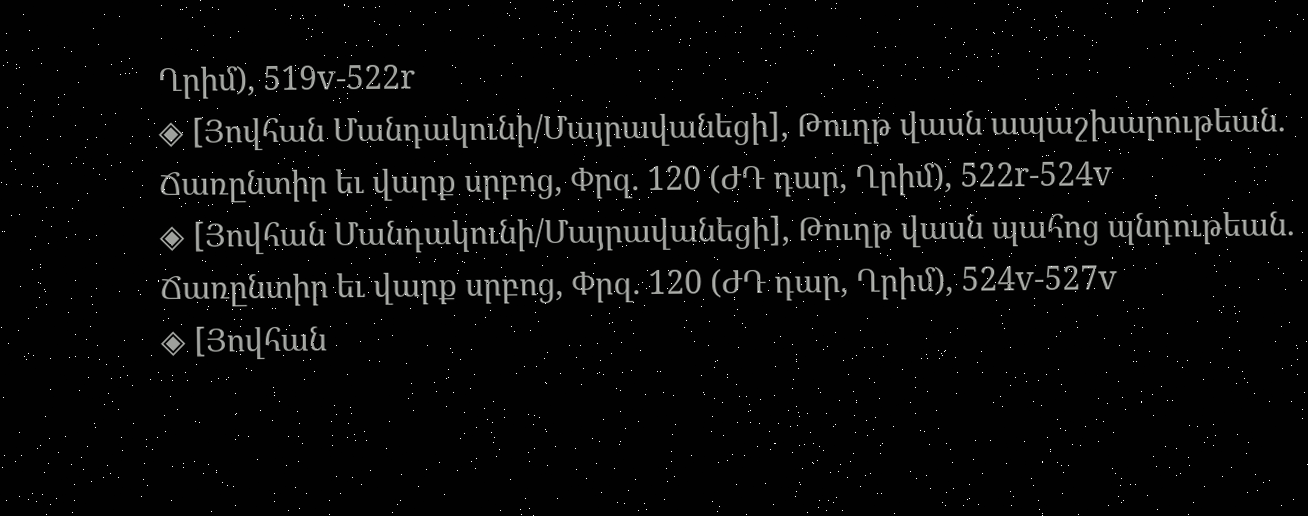Ղրիմ), 519v-522r
◈ [Յովհան Մանդակունի/Մայրավանեցի], Թուղթ վասն ապաշխարութեան. Ճառընտիր եւ վարք սրբոց, Փրզ. 120 (ԺԴ դար, Ղրիմ), 522r-524v
◈ [Յովհան Մանդակունի/Մայրավանեցի], Թուղթ վասն պահոց պնդութեան. Ճառընտիր եւ վարք սրբոց, Փրզ. 120 (ԺԴ դար, Ղրիմ), 524v-527v
◈ [Յովհան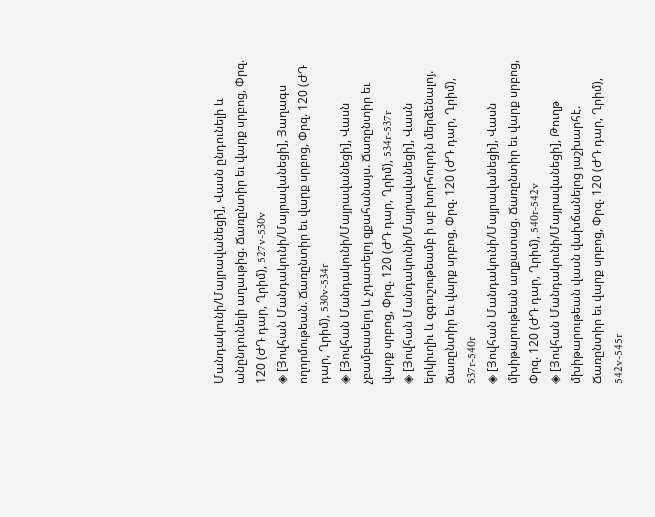Մանդակունի/Մայրավանեցի], Վասն ընդունելի և անընդունելի աղաւթից. Ճառընտիր եւ վարք սրբոց, Փրզ. 120 (ԺԴ դար, Ղրիմ), 527v-530v
◈ [Յովհան Մանդակունի/Մայրավանեցի], Յաղագս ողորմութեան. Ճառընտիր եւ վարք սրբոց, Փրզ. 120 (ԺԴ դար, Ղրիմ), 530v-534r
◈ [Յովհան Մանդակունի/Մայրավանեցի], Վասն չբամբասելոյ և չդատելոյ զքահանայս. Ճառընտիր եւ վարք սրբոց, Փրզ. 120 (ԺԴ դար, Ղրիմ), 534r-537r
◈ [Յովհան Մանդակունի/Մայրավանեցի], Վասն երկիւղիւ և զգուշութեամբ ի սբ խորհուրդն մերձենալոյ. Ճառընտիր եւ վարք սրբոց, Փրզ. 120 (ԺԴ դար, Ղրիմ), 537r-540r
◈ [Յովհան Մանդակունի/Մայրավանեցի], Վասն մխիթարութեան աղքատաց. Ճառընտիր եւ վարք սրբոց, Փրզ. 120 (ԺԴ դար, Ղրիմ), 540r-542v
◈ [Յովհան Մանդակունի/Մայրավանեցի], Թուղթ մխիթարութեան վասն վախճանելոց յաշխարհէ. Ճառընտիր եւ վարք սրբոց, Փրզ. 120 (ԺԴ դար, Ղրիմ), 542v-545r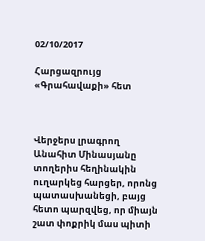02/10/2017

Հարցազրույց «Գրահավաքի» հետ



Վերջերս լրագրող Անահիտ Մինասյանը տողերիս հեղինակին ուղարկեց հարցեր, որոնց պատասխանեցի, բայց հետո պարզվեց, որ միայն շատ փոքրիկ մաս պիտի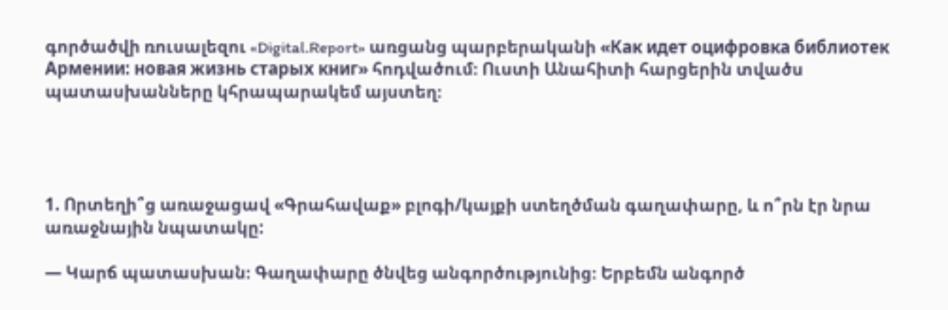գործածվի ռուսալեզու «Digital.Report» առցանց պարբերականի «Как идет оцифровка библиотек Армении: новая жизнь старых книг» հոդվածում։ Ուստի Անահիտի հարցերին տվածս պատասխանները կհրապարակեմ այստեղ։




1. Որտեղի՞ց առաջացավ «Գրահավաք» բլոգի/կայքի ստեղծման գաղափարը, և ո՞րն էր նրա առաջնային նպատակը:

— Կարճ պատասխան։ Գաղափարը ծնվեց անգործությունից։ Երբեմն անգործ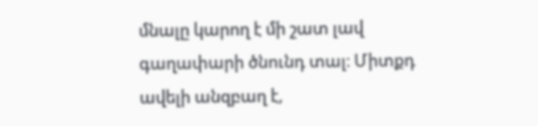մնալը կարող է մի շատ լավ գաղափարի ծնունդ տալ։ Միտքդ ավելի անզբաղ է,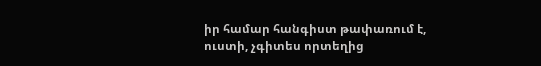իր համար հանգիստ թափառում է, ուստի, չգիտես որտեղից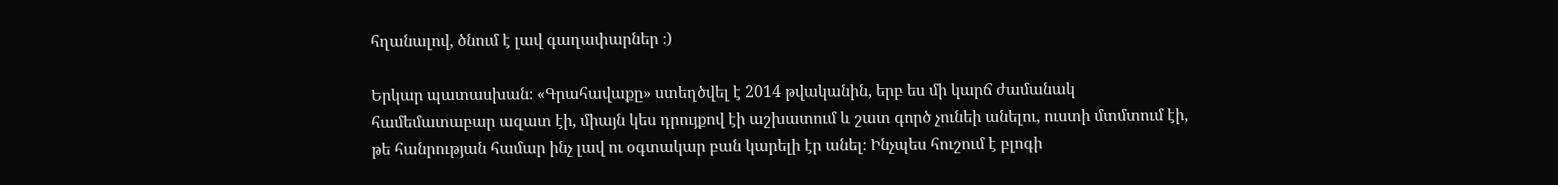հղանալով, ծնում է լավ գաղափարներ ։)

Երկար պատասխան։ «Գրահավաքը» ստեղծվել է 2014 թվականին, երբ ես մի կարճ ժամանակ համեմատաբար ազատ էի, միայն կես դրույքով էի աշխատում և շատ գործ չունեի անելու, ուստի մտմտում էի, թե հանրության համար ինչ լավ ու օգտակար բան կարելի էր անել։ Ինչպես հուշում է բլոգի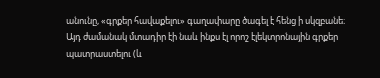անունը, «գրքեր հավաքելու» գաղափարը ծագել է հենց ի սկզբանե։ Այդ ժամանակ մտադիր էի նաև ինքս էլ որոշ էլեկտրոնային գրքեր պատրաստելու (և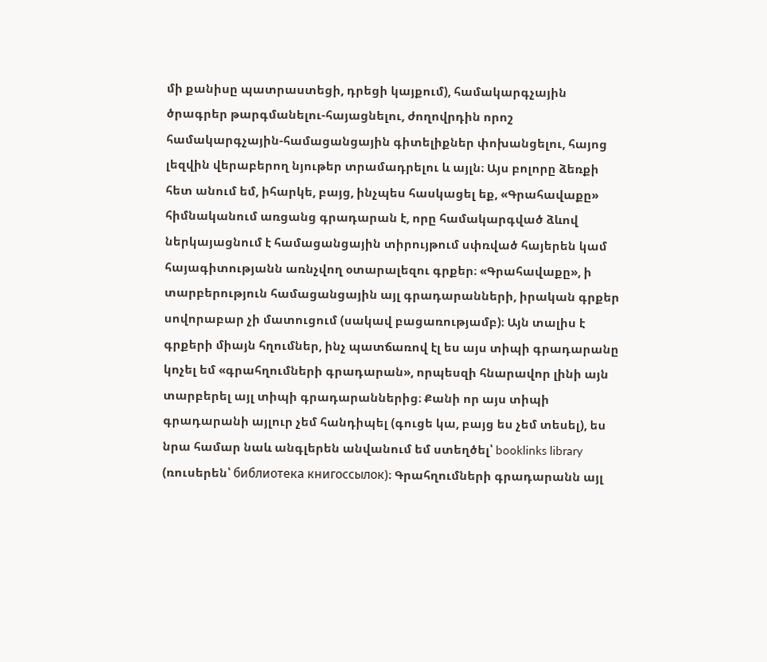մի քանիսը պատրաստեցի, դրեցի կայքում), համակարգչային ծրագրեր թարգմանելու-հայացնելու, ժողովրդին որոշ համակարգչային-համացանցային գիտելիքներ փոխանցելու, հայոց լեզվին վերաբերող նյութեր տրամադրելու և այլն։ Այս բոլորը ձեռքի հետ անում եմ, իհարկե, բայց, ինչպես հասկացել եք, «Գրահավաքը» հիմնականում առցանց գրադարան է, որը համակարգված ձևով ներկայացնում է համացանցային տիրույթում սփռված հայերեն կամ հայագիտությանն առնչվող օտարալեզու գրքեր։ «Գրահավաքը», ի տարբերություն համացանցային այլ գրադարանների, իրական գրքեր սովորաբար չի մատուցում (սակավ բացառությամբ)։ Այն տալիս է գրքերի միայն հղումներ, ինչ պատճառով էլ ես այս տիպի գրադարանը կոչել եմ «գրահղումների գրադարան», որպեսզի հնարավոր լինի այն տարբերել այլ տիպի գրադարաններից։ Քանի որ այս տիպի գրադարանի այլուր չեմ հանդիպել (գուցե կա, բայց ես չեմ տեսել), ես նրա համար նաև անգլերեն անվանում եմ ստեղծել՝ booklinks library (ռուսերեն՝ библиотека книгоссылок)։ Գրահղումների գրադարանն այլ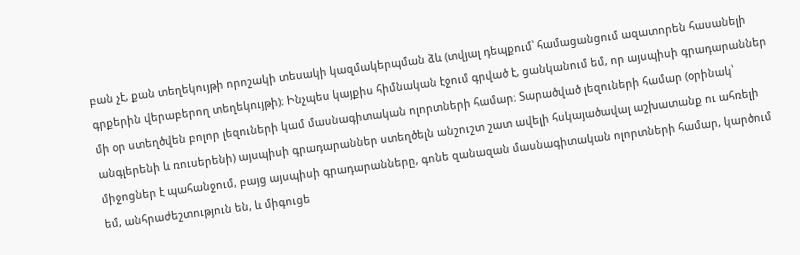բան չէ, քան տեղեկույթի որոշակի տեսակի կազմակերպման ձև (տվյալ դեպքում՝ համացանցում ազատորեն հասանելի գրքերին վերաբերող տեղեկույթի)։ Ինչպես կայքիս հիմնական էջում գրված է, ցանկանում եմ, որ այսպիսի գրադարաններ մի օր ստեղծվեն բոլոր լեզուների կամ մասնագիտական ոլորտների համար։ Տարածված լեզուների համար (օրինակ՝ անգլերենի և ռուսերենի) այսպիսի գրադարաններ ստեղծելն անշուշտ շատ ավելի հսկայածավալ աշխատանք ու ահռելի միջոցներ է պահանջում, բայց այսպիսի գրադարանները, գոնե զանազան մասնագիտական ոլորտների համար, կարծում եմ, անհրաժեշտություն են, և միգուցե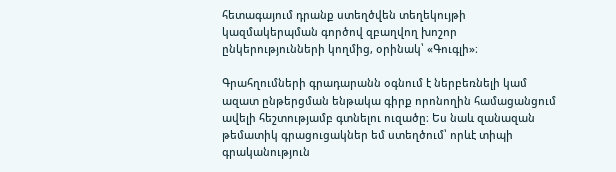հետագայում դրանք ստեղծվեն տեղեկույթի կազմակերպման գործով զբաղվող խոշոր ընկերությունների կողմից, օրինակ՝ «Գուգլի»։

Գրահղումների գրադարանն օգնում է ներբեռնելի կամ ազատ ընթերցման ենթակա գիրք որոնողին համացանցում ավելի հեշտությամբ գտնելու ուզածը։ Ես նաև զանազան թեմատիկ գրացուցակներ եմ ստեղծում՝ որևէ տիպի գրականություն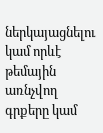ներկայացնելու կամ որևէ թեմային առնչվող գրքերը կամ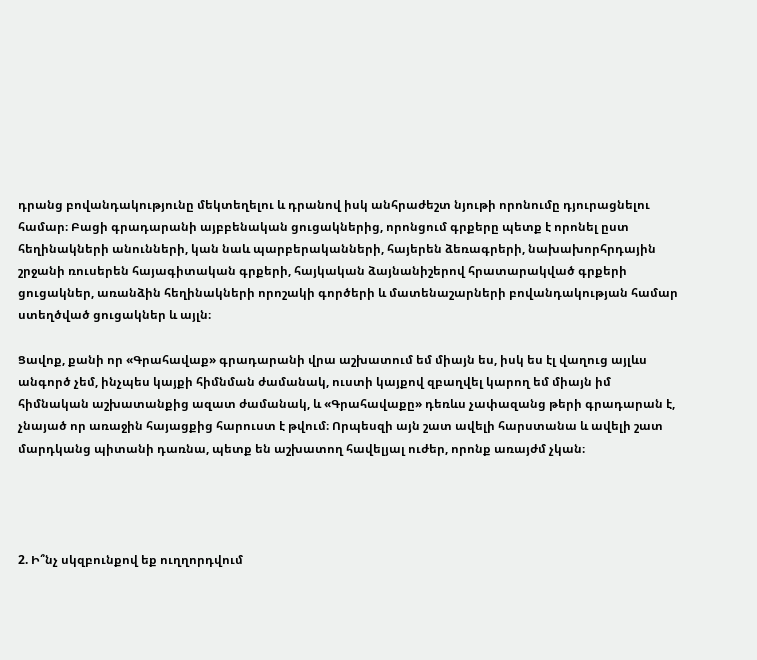դրանց բովանդակությունը մեկտեղելու և դրանով իսկ անհրաժեշտ նյութի որոնումը դյուրացնելու համար։ Բացի գրադարանի այբբենական ցուցակներից, որոնցում գրքերը պետք է որոնել ըստ հեղինակների անունների, կան նաև պարբերականների, հայերեն ձեռագրերի, նախախորհրդային շրջանի ռուսերեն հայագիտական գրքերի, հայկական ձայնանիշերով հրատարակված գրքերի ցուցակներ, առանձին հեղինակների որոշակի գործերի և մատենաշարների բովանդակության համար ստեղծված ցուցակներ և այլն։

Ցավոք, քանի որ «Գրահավաք» գրադարանի վրա աշխատում եմ միայն ես, իսկ ես էլ վաղուց այլևս անգործ չեմ, ինչպես կայքի հիմնման ժամանակ, ուստի կայքով զբաղվել կարող եմ միայն իմ հիմնական աշխատանքից ազատ ժամանակ, և «Գրահավաքը» դեռևս չափազանց թերի գրադարան է, չնայած որ առաջին հայացքից հարուստ է թվում։ Որպեսզի այն շատ ավելի հարստանա և ավելի շատ մարդկանց պիտանի դառնա, պետք են աշխատող հավելյալ ուժեր, որոնք առայժմ չկան։




2. Ի՞նչ սկզբունքով եք ուղղորդվում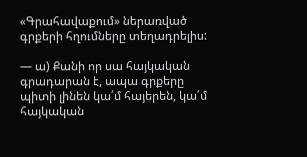«Գրահավաքում» ներառված գրքերի հղումները տեղադրելիս:

— ա) Քանի որ սա հայկական գրադարան է, ապա գրքերը պիտի լինեն կա՛մ հայերեն, կա՛մ հայկական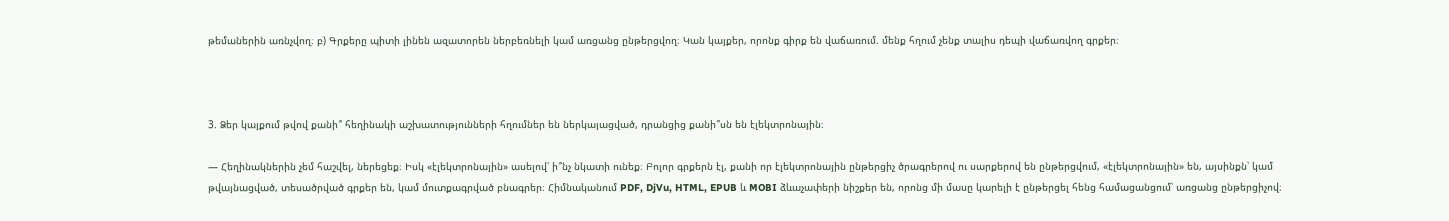թեմաներին առնչվող։ բ) Գրքերը պիտի լինեն ազատորեն ներբեռնելի կամ առցանց ընթերցվող։ Կան կայքեր, որոնք գիրք են վաճառում. մենք հղում չենք տալիս դեպի վաճառվող գրքեր։



3. Ձեր կայքում թվով քանի՞ հեղինակի աշխատությունների հղումներ են ներկայացված, դրանցից քանի՞սն են էլեկտրոնային։

— Հեղինակներին չեմ հաշվել, ներեցեք։ Իսկ «էլեկտրոնային» ասելով՝ ի՞նչ նկատի ունեք։ Բոլոր գրքերն էլ, քանի որ էլեկտրոնային ընթերցիչ ծրագրերով ու սարքերով են ընթերցվում, «էլեկտրոնային» են, այսինքն՝ կամ թվայնացված, տեսածրված գրքեր են, կամ մուտքագրված բնագրեր։ Հիմնականում PDF, DjVu, HTML, EPUB և MOBI ձևաչափերի նիշքեր են, որոնց մի մասը կարելի է ընթերցել հենց համացանցում՝ առցանց ընթերցիչով։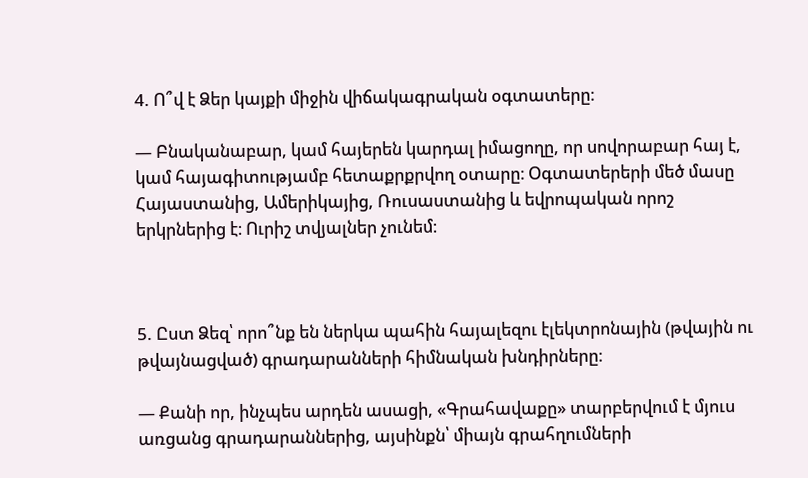4. Ո՞վ է Ձեր կայքի միջին վիճակագրական օգտատերը։

— Բնականաբար, կամ հայերեն կարդալ իմացողը, որ սովորաբար հայ է, կամ հայագիտությամբ հետաքրքրվող օտարը։ Օգտատերերի մեծ մասը Հայաստանից, Ամերիկայից, Ռուսաստանից և եվրոպական որոշ երկրներից է։ Ուրիշ տվյալներ չունեմ։



5. Ըստ Ձեզ՝ որո՞նք են ներկա պահին հայալեզու էլեկտրոնային (թվային ու թվայնացված) գրադարանների հիմնական խնդիրները։

— Քանի որ, ինչպես արդեն ասացի, «Գրահավաքը» տարբերվում է մյուս առցանց գրադարաններից, այսինքն՝ միայն գրահղումների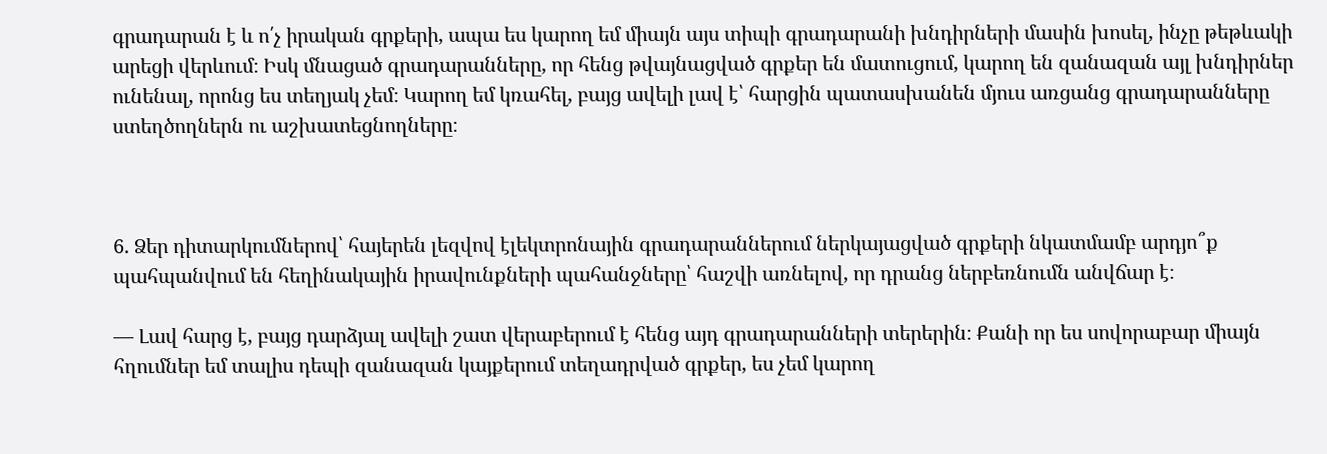գրադարան է և ո՛չ իրական գրքերի, ապա ես կարող եմ միայն այս տիպի գրադարանի խնդիրների մասին խոսել, ինչը թեթևակի արեցի վերևում։ Իսկ մնացած գրադարանները, որ հենց թվայնացված գրքեր են մատուցում, կարող են զանազան այլ խնդիրներ ունենալ, որոնց ես տեղյակ չեմ։ Կարող եմ կռահել, բայց ավելի լավ է՝ հարցին պատասխանեն մյուս առցանց գրադարանները ստեղծողներն ու աշխատեցնողները։



6. Ձեր դիտարկումներով՝ հայերեն լեզվով էլեկտրոնային գրադարաններում ներկայացված գրքերի նկատմամբ արդյո՞ք պահպանվում են հեղինակային իրավունքների պահանջները՝ հաշվի առնելով, որ դրանց ներբեռնումն անվճար է։

— Լավ հարց է, բայց դարձյալ ավելի շատ վերաբերում է հենց այդ գրադարանների տերերին։ Քանի որ ես սովորաբար միայն հղումներ եմ տալիս դեպի զանազան կայքերում տեղադրված գրքեր, ես չեմ կարող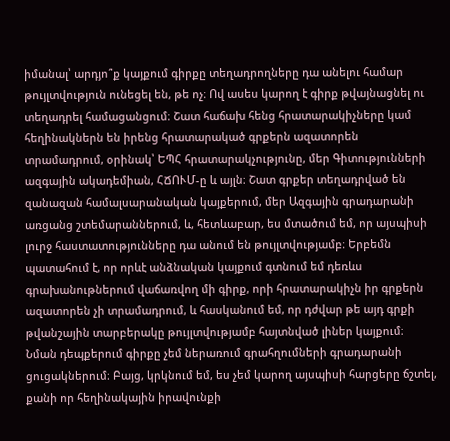իմանալ՝ արդյո՞ք կայքում գիրքը տեղադրողները դա անելու համար թույլտվություն ունեցել են, թե ոչ։ Ով ասես կարող է գիրք թվայնացնել ու տեղադրել համացանցում։ Շատ հաճախ հենց հրատարակիչները կամ հեղինակներն են իրենց հրատարակած գրքերն ազատորեն տրամադրում, օրինակ՝ ԵՊՀ հրատարակչությունը, մեր Գիտությունների ազգային ակադեմիան, ՀՃՈՒՄ-ը և այլն։ Շատ գրքեր տեղադրված են զանազան համալսարանական կայքերում, մեր Ազգային գրադարանի առցանց շտեմարաններում, և, հետևաբար, ես մտածում եմ, որ այսպիսի լուրջ հաստատությունները դա անում են թույլտվությամբ։ Երբեմն պատահում է, որ որևէ անձնական կայքում գտնում եմ դեռևս գրախանութներում վաճառվող մի գիրք, որի հրատարակիչն իր գրքերն ազատորեն չի տրամադրում, և հասկանում եմ, որ դժվար թե այդ գրքի թվանշային տարբերակը թույլտվությամբ հայտնված լիներ կայքում։ Նման դեպքերում գիրքը չեմ ներառում գրահղումների գրադարանի ցուցակներում։ Բայց, կրկնում եմ, ես չեմ կարող այսպիսի հարցերը ճշտել, քանի որ հեղինակային իրավունքի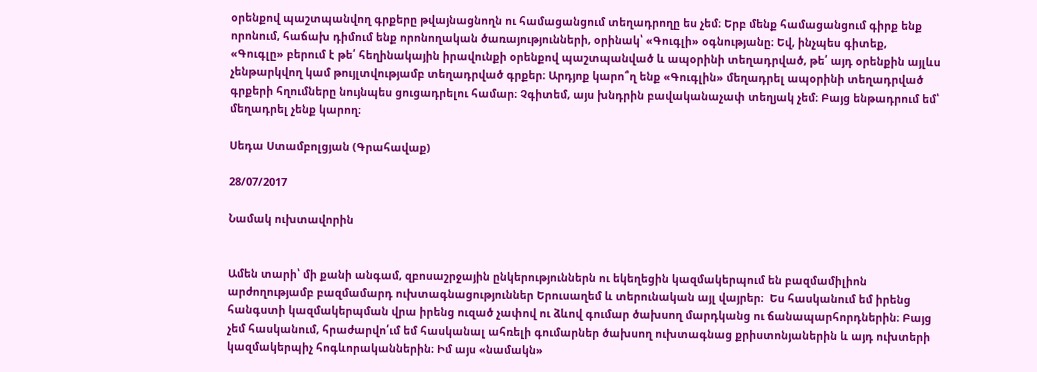օրենքով պաշտպանվող գրքերը թվայնացնողն ու համացանցում տեղադրողը ես չեմ։ Երբ մենք համացանցում գիրք ենք որոնում, հաճախ դիմում ենք որոնողական ծառայությունների, օրինակ՝ «Գուգլի» օգնությանը։ Եվ, ինչպես գիտեք, «Գուգլը» բերում է թե՛ հեղինակային իրավունքի օրենքով պաշտպանված և ապօրինի տեղադրված, թե՛ այդ օրենքին այլևս չենթարկվող կամ թույլտվությամբ տեղադրված գրքեր։ Արդյոք կարո՞ղ ենք «Գուգլին» մեղադրել ապօրինի տեղադրված գրքերի հղումները նույնպես ցուցադրելու համար։ Չգիտեմ, այս խնդրին բավականաչափ տեղյակ չեմ։ Բայց ենթադրում եմ՝ մեղադրել չենք կարող։

Սեդա Ստամբոլցյան (Գրահավաք)

28/07/2017

Նամակ ուխտավորին


Ամեն տարի՝ մի քանի անգամ, զբոսաշրջային ընկերություններն ու եկեղեցին կազմակերպում են բազմամիլիոն արժողությամբ բազմամարդ ուխտագնացություններ Երուսաղեմ և տերունական այլ վայրեր։  Ես հասկանում եմ իրենց հանգստի կազմակերպման վրա իրենց ուզած չափով ու ձևով գումար ծախսող մարդկանց ու ճանապարհորդներին։ Բայց չեմ հասկանում, հրաժարվո՛ւմ եմ հասկանալ ահռելի գումարներ ծախսող ուխտագնաց քրիստոնյաներին և այդ ուխտերի կազմակերպիչ հոգևորականներին։ Իմ այս «նամակն»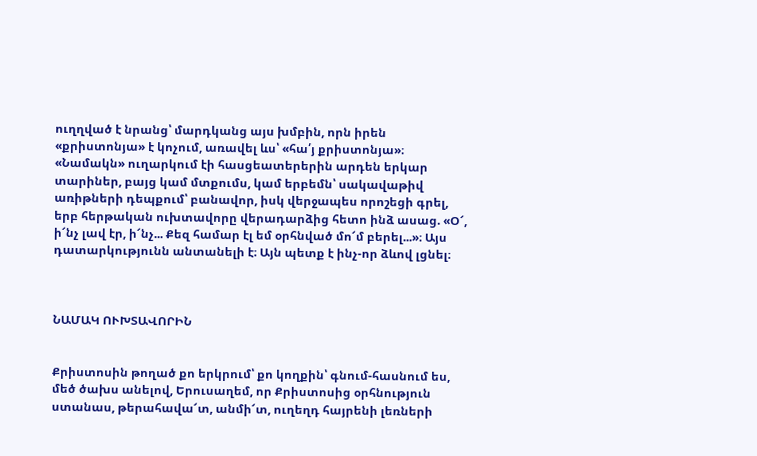ուղղված է նրանց՝ մարդկանց այս խմբին, որն իրեն «քրիստոնյա» է կոչում, առավել ևս՝ «հա՛յ քրիստոնյա»։ «Նամակն» ուղարկում էի հասցեատերերին արդեն երկար տարիներ, բայց կամ մտքումս, կամ երբեմն՝ սակավաթիվ առիթների դեպքում՝ բանավոր, իսկ վերջապես որոշեցի գրել, երբ հերթական ուխտավորը վերադարձից հետո ինձ ասաց. «Օ՜, ի՜նչ լավ էր, ի՜նչ... Քեզ համար էլ եմ օրհնված մո՜մ բերել...»։ Այս դատարկությունն անտանելի է։ Այն պետք է ինչ-որ ձևով լցնել։



ՆԱՄԱԿ ՈՒԽՏԱՎՈՐԻՆ


Քրիստոսին թողած քո երկրում՝ քո կողքին՝ գնում-հասնում ես, մեծ ծախս անելով, Երուսաղեմ, որ Քրիստոսից օրհնություն ստանաս, թերահավա՜տ, անմի՜տ, ուղեղդ հայրենի լեռների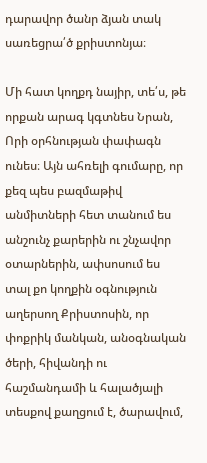դարավոր ծանր ձյան տակ սառեցրա՛ծ քրիստոնյա։

Մի հատ կողքդ նայիր, տե՛ս, թե որքան արագ կգտնես Նրան, Որի օրհնության փափագն ունես։ Այն ահռելի գումարը, որ քեզ պես բազմաթիվ անմիտների հետ տանում ես անշունչ քարերին ու շնչավոր օտարներին, ափսոսում ես տալ քո կողքին օգնություն աղերսող Քրիստոսին, որ փոքրիկ մանկան, անօգնական ծերի, հիվանդի ու հաշմանդամի և հալածյալի տեսքով քաղցում է, ծարավում,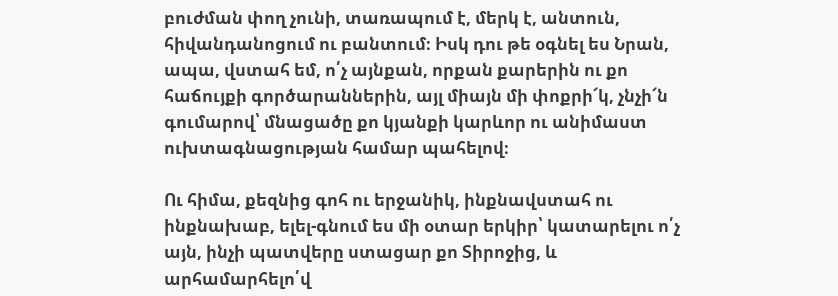բուժման փող չունի, տառապում է, մերկ է, անտուն, հիվանդանոցում ու բանտում։ Իսկ դու թե օգնել ես Նրան, ապա, վստահ եմ, ո՛չ այնքան, որքան քարերին ու քո հաճույքի գործարաններին, այլ միայն մի փոքրի՜կ, չնչի՜ն գումարով՝ մնացածը քո կյանքի կարևոր ու անիմաստ ուխտագնացության համար պահելով։

Ու հիմա, քեզնից գոհ ու երջանիկ, ինքնավստահ ու ինքնախաբ, ելել-գնում ես մի օտար երկիր՝ կատարելու ո՛չ այն, ինչի պատվերը ստացար քո Տիրոջից, և արհամարհելո՛վ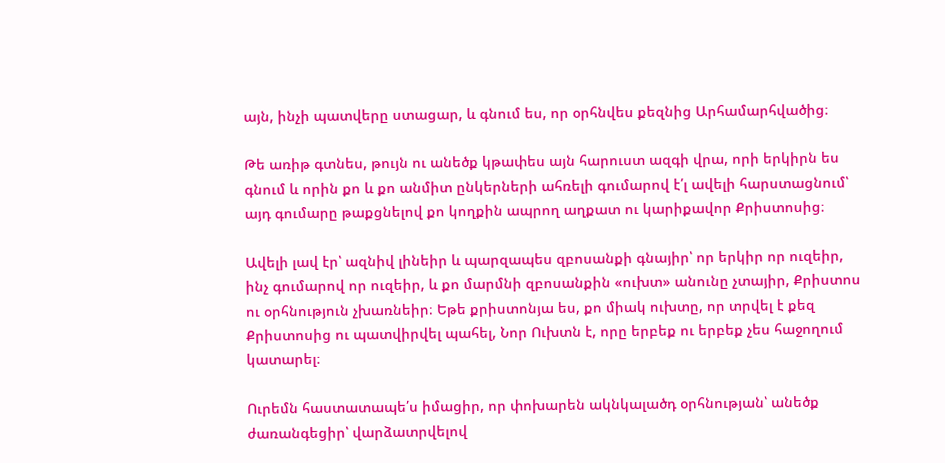այն, ինչի պատվերը ստացար, և գնում ես, որ օրհնվես քեզնից Արհամարհվածից։

Թե առիթ գտնես, թույն ու անեծք կթափես այն հարուստ ազգի վրա, որի երկիրն ես գնում և որին քո և քո անմիտ ընկերների ահռելի գումարով է՛լ ավելի հարստացնում՝ այդ գումարը թաքցնելով քո կողքին ապրող աղքատ ու կարիքավոր Քրիստոսից։

Ավելի լավ էր՝ ազնիվ լինեիր և պարզապես զբոսանքի գնայիր՝ որ երկիր որ ուզեիր, ինչ գումարով որ ուզեիր, և քո մարմնի զբոսանքին «ուխտ» անունը չտայիր, Քրիստոս ու օրհնություն չխառնեիր։ Եթե քրիստոնյա ես, քո միակ ուխտը, որ տրվել է քեզ Քրիստոսից ու պատվիրվել պահել, Նոր Ուխտն է, որը երբեք ու երբեք չես հաջողում կատարել։

Ուրեմն հաստատապե՛ս իմացիր, որ փոխարեն ակնկալածդ օրհնության՝ անեծք ժառանգեցիր՝ վարձատրվելով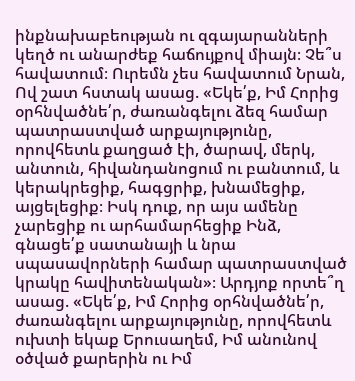ինքնախաբեության ու զգայարանների կեղծ ու անարժեք հաճույքով միայն։ Չե՞ս հավատում։ Ուրեմն չես հավատում Նրան, Ով շատ հստակ ասաց. «Եկե՛ք, Իմ Հորից օրհնվածնե՛ր, ժառանգելու ձեզ համար պատրաստված արքայությունը, որովհետև քաղցած էի, ծարավ, մերկ, անտուն, հիվանդանոցում ու բանտում, և կերակրեցիք, հագցրիք, խնամեցիք, այցելեցիք։ Իսկ դուք, որ այս ամենը չարեցիք ու արհամարհեցիք Ինձ, գնացե՛ք սատանայի և նրա սպասավորների համար պատրաստված կրակը հավիտենական»։ Արդյոք որտե՞ղ ասաց. «Եկե՛ք, Իմ Հորից օրհնվածնե՛ր, ժառանգելու արքայությունը, որովհետև ուխտի եկաք Երուսաղեմ, Իմ անունով օծված քարերին ու Իմ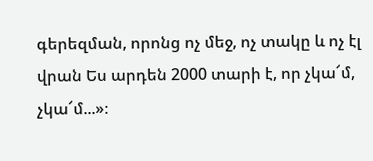գերեզման, որոնց ոչ մեջ, ոչ տակը և ոչ էլ վրան Ես արդեն 2000 տարի է, որ չկա՜մ, չկա՜մ...»։